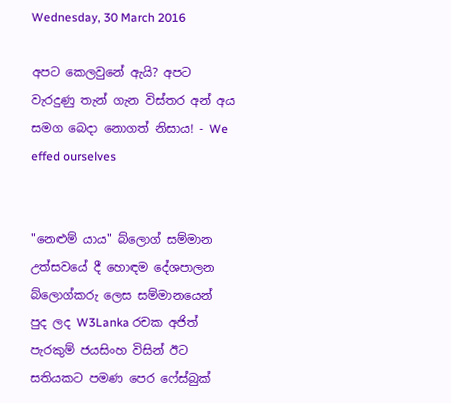Wednesday, 30 March 2016

අපට කෙලවුනේ ඇයි? අපට වැරදුණු තැන් ගැන විස්තර අන් අය සමග බෙදා නොගත් නිසාය! - We effed ourselves


"නෙළුම් යාය" බ්ලොග් සම්මාන උත්සවයේ දී හොඳම දේශපාලන බ්ලොග්කරු ලෙස සම්මානයෙන් පුද ලද W3Lanka රචක අජිත් පැරකුම් ජයසිංහ විසින් ඊට සතියකට පමණ පෙර ෆේස්බුක්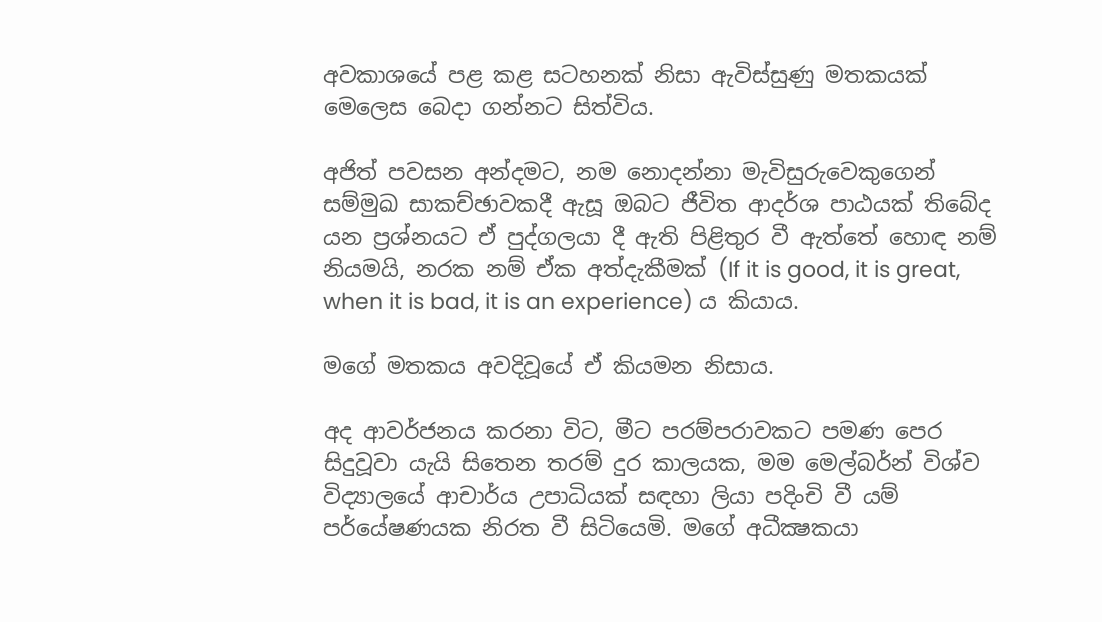අවකාශයේ පළ කළ සටහනක් නිසා ඇවිස්සුණු මතකයක් මෙලෙස බෙදා ගන්නට සිත්විය.

අජිත් පවසන අන්දමට, නම නොදන්නා මැවිසුරුවෙකුගෙන් සම්මුඛ සාකච්ඡාවකදී ඇසූ ඔබට ජීවිත ආදර්ශ පාඨයක් තිබේද යන ප්‍රශ්නයට ඒ පුද්ගලයා දී ඇති පිළිතුර වී ඇත්තේ හොඳ නම් නියමයි, නරක නම් ඒක අත්දැකීමක් (If it is good, it is great, when it is bad, it is an experience) ය කියාය.

මගේ මතකය අවදිවූයේ ඒ කියමන නිසාය.

අද ආවර්ජනය කරනා විට, මීට පරම්පරාවකට පමණ පෙර සිදුවූවා යැයි සිතෙන තරම් දුර කාලයක, මම මෙල්බර්න් විශ්ව විද්‍යාලයේ ආචාර්ය උපාධියක් සඳහා ලියා පදිංචි වී යම් පර්යේෂණයක නිරත වී සිටියෙමි. මගේ අධීක්‍ෂකයා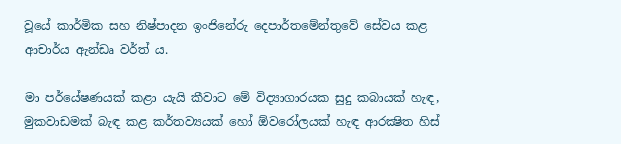වූයේ කාර්මික සහ නිෂ්පාදන ඉංජිනේරු දෙපාර්තමේන්තුවේ සේවය කළ ආචාර්ය ඇන්ඩෘ වර්ත් ය.

මා පර්යේෂණයක් කළා යැයි කීවාට මේ විද්‍යාගාරයක සුදු කබායක් හැඳ, මුකවාඩමක් බැඳ කළ කර්තව්‍යයක් හෝ ඕවරෝලයක් හැඳ ආරක්‍ෂිත හිස්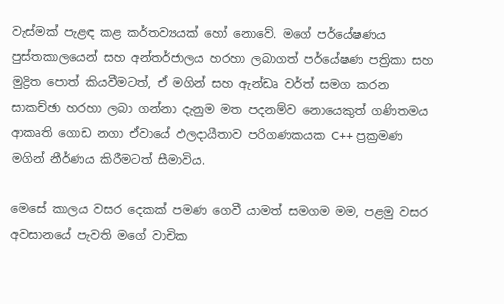වැස්මක් පැළඳ කළ කර්තව්‍යයක් හෝ නොවේ. මගේ පර්යේෂණය පුස්තකාලයෙන් සහ අන්තර්ජාලය හරහා ලබාගත් පර්යේෂණ පත්‍රිකා සහ මුද්‍රිත පොත් කියවීමටත්, ඒ මගින් සහ ඇන්ඩෘ වර්ත් සමග කරන සාකච්ඡා හරහා ලබා ගන්නා දැනුම මත පදනම්ව නොයෙකුත් ගණිතමය ආකෘති ගොඩ නගා ඒවායේ ඵලදායීතාව පරිගණකයක C++ ප්‍රක්‍රමණ මගින් නීර්ණය කිරීමටත් සීමාවිය.

මෙසේ කාලය වසර දෙකක් පමණ ගෙවී යාමත් සමගම මම, පළමු වසර අවසානයේ පැවති මගේ වාචික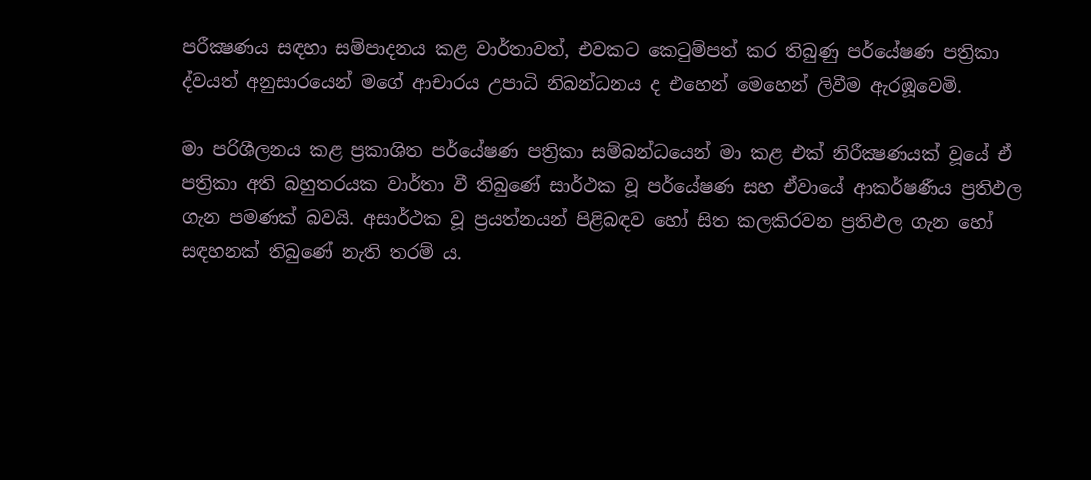පරීක්‍ෂණය සඳහා සම්පාදනය කළ වාර්තාවත්, එවකට කෙටුම්පත් කර තිබුණු පර්යේෂණ පත්‍රිකා ද්වයත් අනුසාරයෙන් මගේ ආචාරය උපාධි නිබන්ධනය ද එහෙන් මෙහෙන් ලිවීම ඇරඹූවෙමි.

මා පරිශීලනය කළ ප්‍රකාශිත පර්යේෂණ පත්‍රිකා සම්බන්ධයෙන් මා කළ එක් නිරීක්‍ෂණයක් වූයේ ඒ පත්‍රිකා අති බහුතරයක වාර්තා වී තිබුණේ සාර්ථක වූ පර්යේෂණ සහ ඒවායේ ආකර්ෂණීය ප්‍රතිඵල ගැන පමණක් බවයි. අසාර්ථක වූ ප්‍රයත්නයන් පිළිබඳව හෝ සිත කලකිරවන ප්‍රතිඵල ගැන හෝ සඳහනක් තිබුණේ නැති තරම් ය.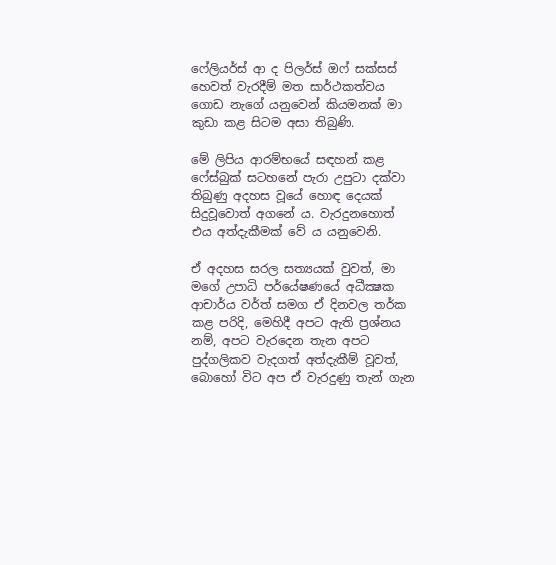ෆේලියර්ස් ආ ද පිලර්ස් ඔෆ් සක්සස් හෙවත් වැරදීම් මත සාර්ථකත්වය ගොඩ නැගේ යනුවෙන් කියමනක් මා කුඩා කළ සිටම අසා තිබුණි.

මේ ලිපිය ආරම්භයේ සඳහන් කළ ෆේස්බුක් සටහනේ පැරා උපුටා දක්වා තිබුණු අදහස වූයේ හොඳ දෙයක් සිදුවූවොත් අගනේ ය. වැරදුනහොත් එය අත්දැකීමක් වේ ය යනුවෙනි.

ඒ අදහස සරල සත්‍යයක් වුවත්, මා මගේ උපාධි පර්යේෂණයේ අධීක්‍ෂක ආචාර්ය වර්ත් සමග ඒ දිනවල තර්ක කළ පරිදි, මෙහිදී අපට ඇති ප්‍රශ්නය නම්, අපට වැරදෙන තැන අපට පුද්ගලිකව වැදගත් අත්දැකීම් වූවත්, බොහෝ විට අප ඒ වැරදුණු තැන් ගැන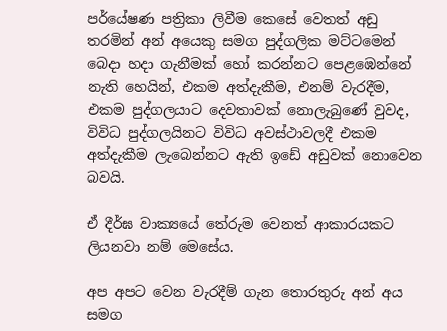පර්යේෂණ පත්‍රිකා ලිවීම කෙසේ වෙතත් අඩු තරමින් අන් අයෙකු සමග පුද්ගලික මට්ටමෙන් බෙදා හදා ගැනීමක් හෝ කරන්නට පෙළඹෙන්නේ නැති හෙයින්, එකම අත්දැකීම, එනම් වැරදීම, එකම පුද්ගලයාට දෙවතාවක් නොලැබුණේ වුවද, විවිධ පුද්ගලයිනට විවිධ අවස්ථාවලදී එකම අත්දැකීම ලැබෙන්නට ඇති ඉඩේ අඩුවක් නොවෙන බවයි.

ඒ දීර්ඝ වාක්‍යයේ තේරුම වෙනත් ආකාරයකට ලියනවා නම් මෙසේය.

අප අපට වෙන වැරදීම් ගැන තොරතුරු අන් අය සමග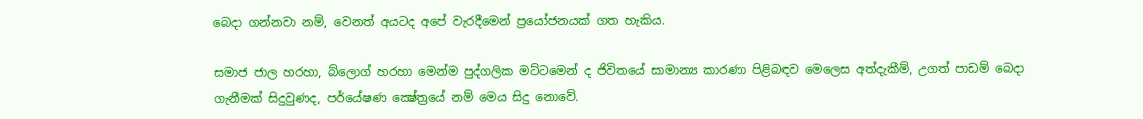බෙදා ගන්නවා නම්, වෙනත් අයටද අපේ වැරදීමෙන් ප්‍රයෝජනයක් ගත හැකිය.

සමාජ ජාල හරහා, බ්ලොග් හරහා මෙන්ම පුද්ගලික මට්ටමෙන් ද ජිවිතයේ සාමාන්‍ය කාරණා පිළිබඳව මෙලෙස අත්දැකීම්, උගත් පාඩම් බෙදා ගැනීමක් සිදුවුණද, පර්යේෂණ ක්‍ෂේත්‍රයේ නම් මෙය සිදු නොවේ.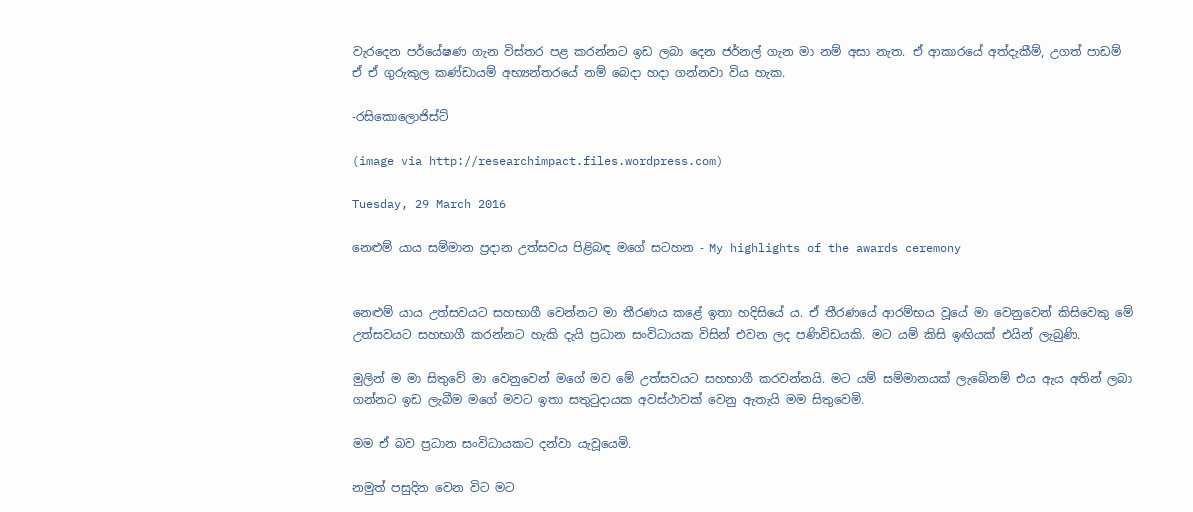වැරදෙන පර්යේෂණ ගැන විස්තර පළ කරන්නට ඉඩ ලබා දෙන ජර්නල් ගැන මා නම් අසා නැත. ඒ ආකාරයේ අත්දැකීම්, උගත් පාඩම් ඒ ඒ ගුරුකුල කණ්ඩායම් අභ්‍යන්තරයේ නම් බෙදා හදා ගන්නවා විය හැක.

-රසිකොලොජිස්ට්

(image via http://researchimpact.files.wordpress.com)

Tuesday, 29 March 2016

නෙළුම් යාය සම්මාන ප්‍රදාන උත්සවය පිළිබඳ මගේ සටහන - My highlights of the awards ceremony


නෙළුම් යාය උත්සවයට සහභාගී වෙන්නට මා තීරණය කළේ ඉතා හදිසියේ ය. ඒ තීරණයේ ආරම්භය වූයේ මා වෙනුවෙන් කිසිවෙකු මේ උත්සවයට සහභාගී කරන්නට හැකි දැයි ප්‍රධාන සංවිධායක විසින් එවන ලද පණිවිඩයකි. මට යම් කිසි ඉඟියක් එයින් ලැබුණි.

මුලින් ම මා සිතුවේ මා වෙනුවෙන් මගේ මව මේ උත්සවයට සහභාගී කරවන්නයි. මට යම් සම්මානයක් ලැබේනම් එය ඇය අතින් ලබා ගන්නට ඉඩ ලැබීම මගේ මවට ඉතා සතුටුදායක අවස්ථාවක් වෙනු ඇතැයි මම සිතුවෙමි.

මම ඒ බව ප්‍රධාන සංවිධායකට දන්වා යැවූයෙමි.

නමුත් පසුදින වෙන විට මට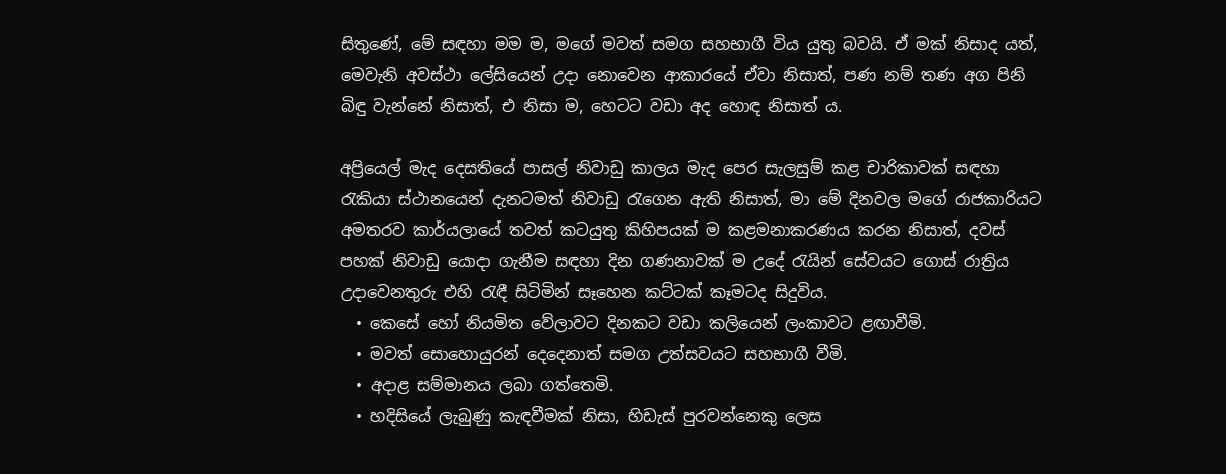සිතුණේ, මේ සඳහා මම ම, මගේ මවත් සමග සහභාගී විය යුතු බවයි. ඒ මක් නිසාද යත්, මෙවැනි අවස්ථා ලේසියෙන් උදා නොවෙන ආකාරයේ ඒවා නිසාත්, පණ නම් තණ අග පිනි බිඳු වැන්නේ නිසාත්, එ නිසා ම, හෙටට වඩා අද හොඳ නිසාත් ය.

අප්‍රියෙල් මැද දෙසතියේ පාසල් නිවාඩු කාලය මැද පෙර සැලසුම් කළ චාරිකාවක් සඳහා රැකියා ස්ථානයෙන් දැනටමත් නිවාඩු රැගෙන ඇති නිසාත්, මා මේ දිනවල මගේ රාජකාරියට අමතරව කාර්යලායේ තවත් කටයුතු කිහිපයක් ම කළමනාකරණය කරන නිසාත්, දවස් පහක් නිවාඩු යොදා ගැනීම සඳහා දින ගණනාවක් ම උදේ රැයින් සේවයට ගොස් රාත්‍රිය උදාවෙනතුරු එහි රැඳී සිටිමින් සෑහෙන කට්ටක් කෑමටද සිදුවිය.
  • කෙසේ හෝ නියමිත වේලාවට දිනකට වඩා කලියෙන් ලංකාවට ළඟාවීමි.
  • මවත් සොහොයුරන් දෙදෙනාත් සමග උත්සවයට සහභාගී වීමි.
  • අදාළ සම්මානය ලබා ගත්තෙමි.
  • හදිසියේ ලැබුණු කැඳවීමක් නිසා, හිඩැස් පුරවන්නෙකු ලෙස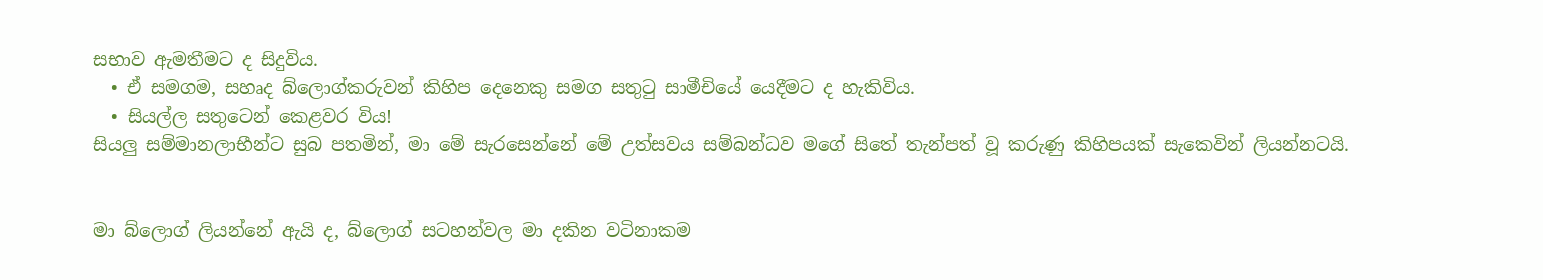සභාව ඇමතීමට ද සිදුවිය.
  • ඒ සමගම, සහෘද බ්ලොග්කරුවන් කිහිප දෙනෙකු සමග සතුටු සාමීචියේ යෙදීමට ද හැකිවිය.
  • සියල්ල සතුටෙන් කෙළවර විය!
සියලු සම්මානලාභීන්ට සුබ පතමින්, මා මේ සැරසෙන්නේ මේ උත්සවය සම්බන්ධව මගේ සිතේ තැන්පත් වූ කරුණු කිහිපයක් සැකෙවින් ලියන්නටයි.


මා බ්ලොග් ලියන්නේ ඇයි ද, බ්ලොග් සටහන්වල මා දකින වටිනාකම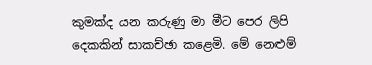කුමක්ද යන කරුණු මා මීට පෙර ලිපි දෙකකින් සාකච්ඡා කළෙමි. මේ නෙළුම්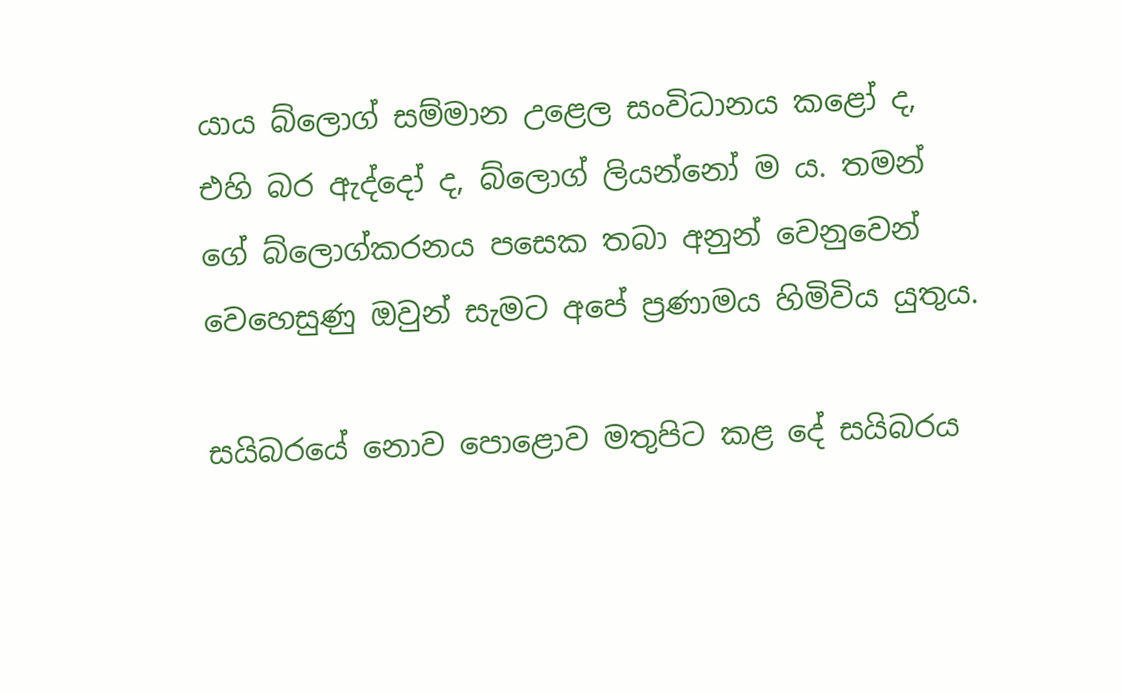යාය බ්ලොග් සම්මාන උළෙල සංවිධානය කළෝ ද, එහි බර ඇද්දෝ ද, බ්ලොග් ලියන්නෝ ම ය. තමන් ගේ බ්ලොග්කරනය පසෙක තබා අනුන් වෙනුවෙන් වෙහෙසුණු ඔවුන් සැමට අපේ ප්‍රණාමය හිමිවිය යුතුය.

සයිබරයේ නොව පොළොව මතුපිට කළ දේ සයිබරය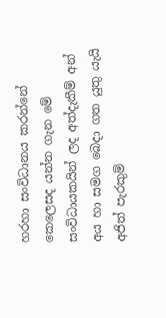හරහා සංවිධානය කරන්නේ කෙලෙසද යන්න ගැන මේ සංවිධායකයින් ලද අත්දැකීම් අන් අය හා සමග බෙදා ගත යුතු යැයි අජිත් පැරකුම්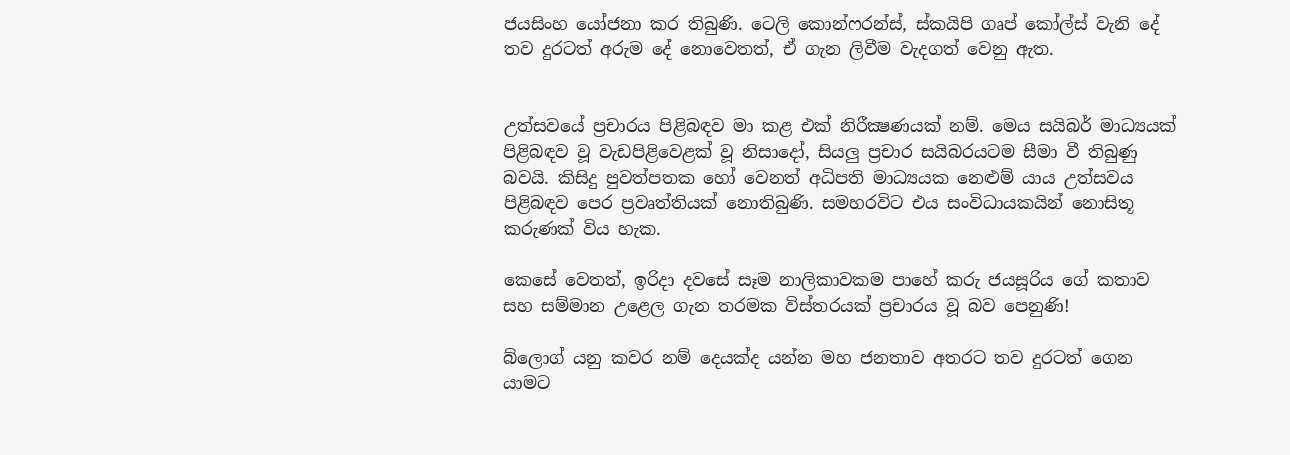ජයසිංහ යෝජනා කර තිබුණි. ටෙලි කොන්ෆරන්ස්, ස්කයිපි ගෘප් කෝල්ස් වැනි දේ තව දුරටත් අරුම දේ නොවෙතත්, ඒ ගැන ලිවීම වැදගත් වෙනු ඇත.


උත්සවයේ ප්‍රචාරය පිළිබඳව මා කළ එක් නිරීක්‍ෂණයක් නම්. මෙය සයිබර් මාධ්‍යයක් පිළිබඳව වූ වැඩපිළිවෙළක් වූ නිසාදෝ, සියලු ප්‍රචාර සයිබරයටම සීමා වී තිබුණු බවයි. කිසිදු පුවත්පතක හෝ වෙනත් අධිපති මාධ්‍යයක නෙළුම් යාය උත්සවය පිළිබඳව පෙර ප්‍රවෘත්තියක් නොතිබුණි. සමහරවිට එය සංවිධායකයින් නොසිතූ කරුණක් විය හැක.

කෙසේ වෙතත්, ඉරිදා දවසේ සෑම නාලිකාවකම පාහේ කරු ජයසූරිය ගේ කතාව සහ සම්මාන උළෙල ගැන තරමක විස්තරයක් ප්‍රචාරය වූ බව පෙනුණි!

බ්ලොග් යනු කවර නම් දෙයක්ද යන්න මහ ජනතාව අතරට තව දුරටත් ගෙන යාමට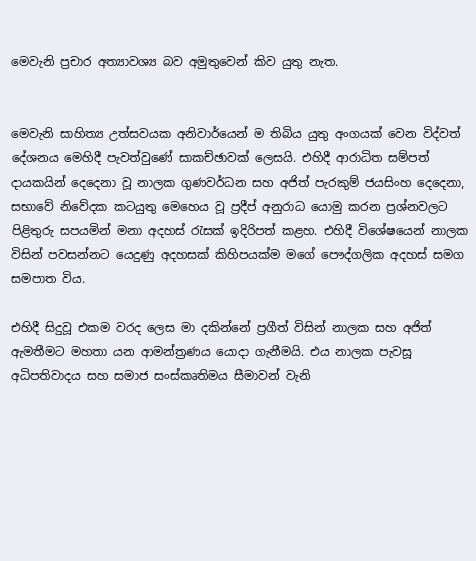මෙවැනි ප්‍රචාර අත්‍යාවශ්‍ය බව අමුතුවෙන් කිව යුතු නැත.


මෙවැනි සාහිත්‍ය උත්සවයක අනිවාර්යෙන් ම තිබිය යුතු අංගයක් වෙන විද්වත් දේශනය මෙහිදී පැවත්වුණේ සාකච්ඡාවක් ලෙසයි. එහිදී ආරාධිත සම්පත් දායකයින් දෙදෙනා වූ නාලක ගුණවර්ධන සහ අජිත් පැරකුම් ජයසිංහ දෙදෙනා, සභාවේ නිවේදක කටයුතු මෙහෙය වූ ප්‍රදීප් අනුරාධ යොමු කරන ප්‍රශ්නවලට පිළිතුරු සපයමින් මනා අදහස් රැසක් ඉදිරිපත් කළහ. එහිදී විශේෂයෙන් නාලක විසින් පවසන්නට යෙදුණු අදහසක් කිහිපයක්ම මගේ පෞද්ගලික අදහස් සමග සමපාත විය.

එහිදී සිදුවූ එකම වරද ලෙස මා දකින්නේ ප්‍රගීත් විසින් නාලක සහ අජිත් ඇමතීමට මහතා යන ආමන්ත්‍රණය යොදා ගැනීමයි. එය නාලක පැවසූ අධිපතිවාදය සහ සමාජ සංස්කෘතිමය සීමාවන් වැනි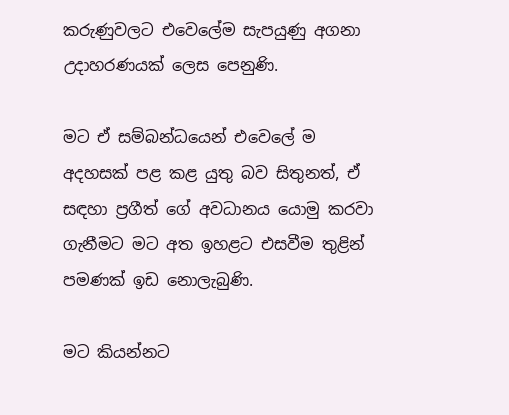කරුණුවලට එවෙලේම සැපයුණු අගනා උදාහරණයක් ලෙස පෙනුණි.

මට ඒ සම්බන්ධයෙන් එවෙලේ ම අදහසක් පළ කළ යුතු බව සිතුනත්, ඒ සඳහා ප්‍රගීත් ගේ අවධානය යොමු කරවා ගැනීමට මට අත ඉහළට එසවීම තුළින් පමණක් ඉඩ නොලැබුණි.

මට කියන්නට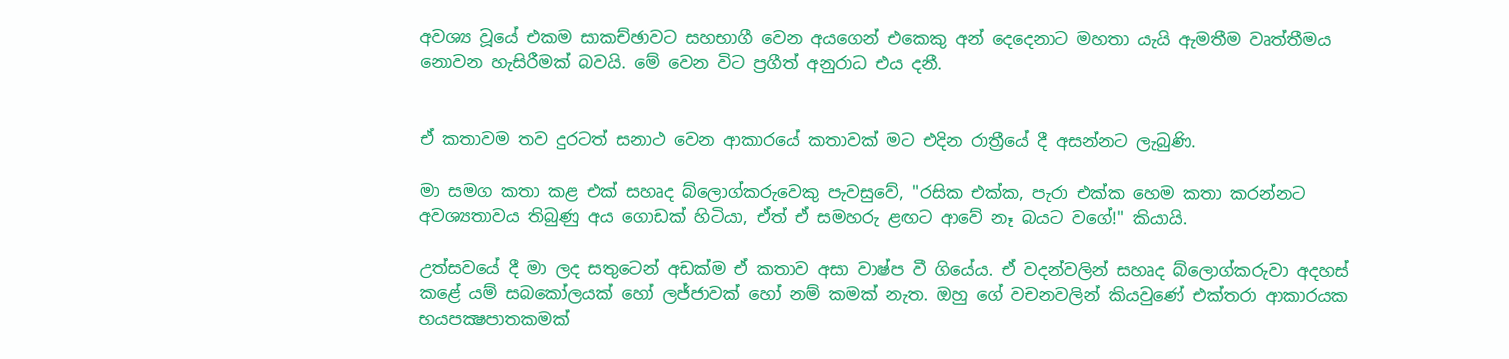අවශ්‍ය වූයේ එකම සාකච්ඡාවට සහභාගී වෙන අයගෙන් එකෙකු අන් දෙදෙනාට මහතා යැයි ඇමතීම වෘත්තීමය නොවන හැසිරීමක් බවයි. මේ වෙන විට ප්‍රගීත් අනුරාධ එය දනී.


ඒ කතාවම තව දුරටත් සනාථ වෙන ආකාරයේ කතාවක් මට එදින රාත්‍රීයේ දී අසන්නට ලැබුණි.

මා සමග කතා කළ එක් සහෘද බ්ලොග්කරුවෙකු පැවසුවේ, "රසික එක්ක, පැරා එක්ක හෙම කතා කරන්නට අවශ්‍යතාවය තිබුණු අය ගොඩක් හිටියා, ඒත් ඒ සමහරු ළඟට ආවේ නෑ බයට වගේ!" කියායි.

උත්සවයේ දී මා ලද සතුටෙන් අඩක්ම ඒ කතාව අසා වාෂ්ප වී ගියේය. ඒ වදන්වලින් සහෘද බ්ලොග්කරුවා අදහස් කළේ යම් සබකෝලයක් හෝ ලජ්ජාවක් හෝ නම් කමක් නැත. ඔහු ගේ වචනවලින් කියවුණේ එක්තරා ආකාරයක භයපක්‍ෂපාතකමක්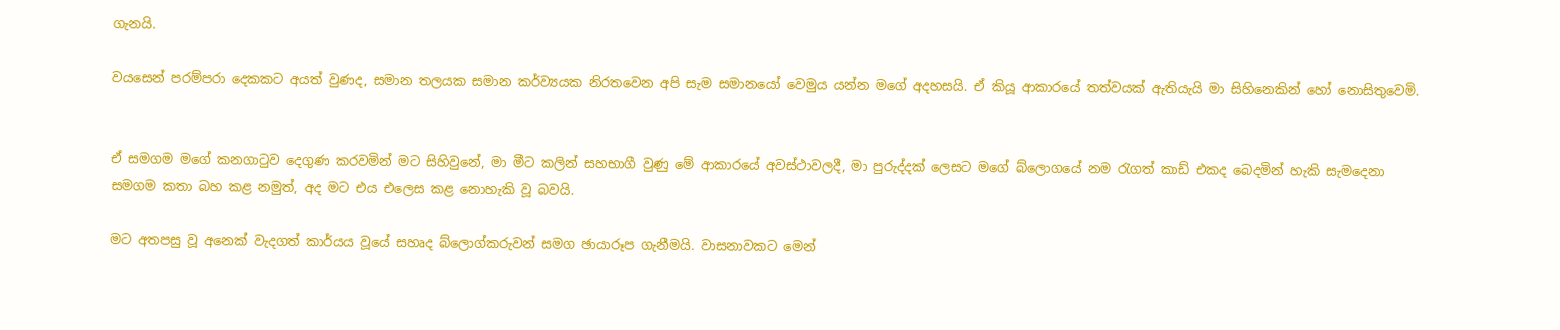ගැනයි.

වයසෙන් පරම්පරා දෙකකට අයත් වුණද, සමාන තලයක සමාන කර්ව්‍යයක නිරතවෙන අපි සැම සමානයෝ වෙමුය යන්න මගේ අදහසයි. ඒ කියූ ආකාරයේ තත්වයක් ඇතියැයි මා සිහිනෙකින් හෝ නොසිතුවෙමි.


ඒ සමගම මගේ කනගාටුව දෙගුණ කරවමින් මට සිහිවුනේ, මා මීට කලින් සහභාගී වුණු මේ ආකාරයේ අවස්ථාවලදී, මා පුරුද්දක් ලෙසට මගේ බ්ලොගයේ නම රැගත් කාඩ් එකද බෙදමින් හැකි සැමදෙනා සමගම කතා බහ කළ නමුත්, අද මට එය එලෙස කළ නොහැකි වූ බවයි.

මට අතපසු වූ අනෙක් වැදගත් කාර්යය වූයේ සහෘද බ්ලොග්කරුවන් සමග ඡායාරූප ගැනීමයි. වාසනාවකට මෙන්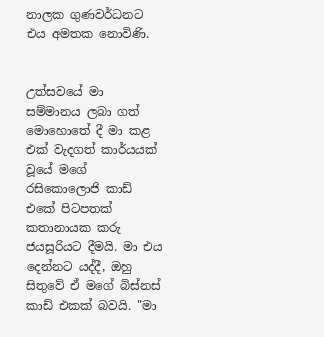නාලක ගුණවර්ධනට එය අමතක නොවිණි.


උත්සවයේ මා සම්මානය ලබා ගත් මොහොතේ දී මා කළ එක් වැදගත් කාර්යයක් වූයේ මගේ රසිකොලොජි කාඩ් එකේ පිටපතක් කතානායක කරු ජයසූරියට දීමයි. මා එය දෙන්නට යද්දී, ඔහු සිතුවේ ඒ මගේ බිස්නස් කාඩ් එකක් බවයි. "මා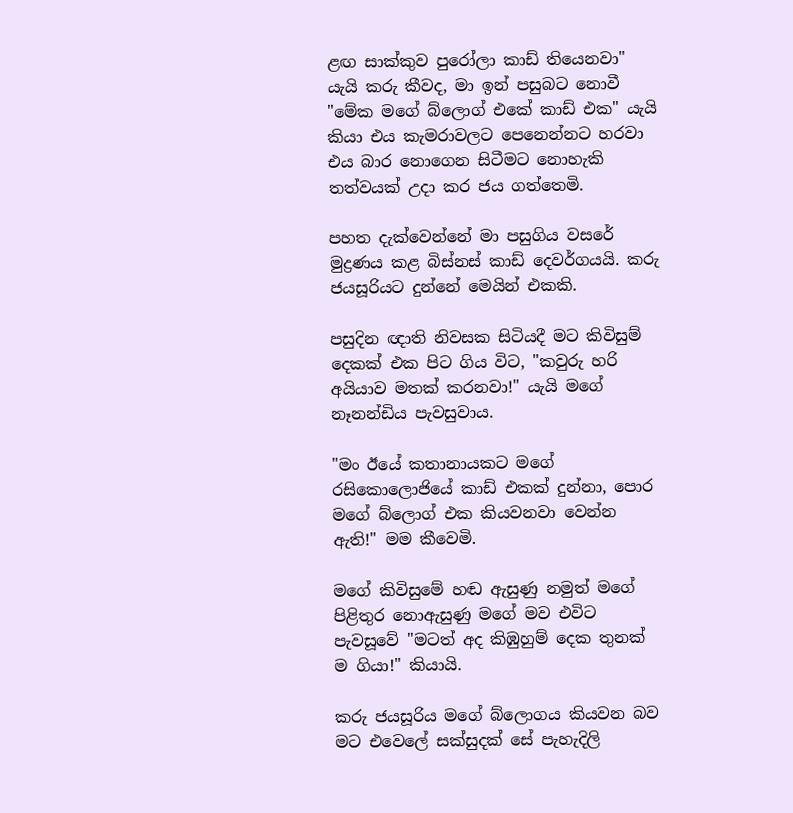ළඟ සාක්කුව පුරෝලා කාඩ් තියෙනවා" යැයි කරු කීවද, මා ඉන් පසුබට නොවී "මේක මගේ බ්ලොග් එකේ කාඩ් එක" යැයි කියා එය කැමරාවලට පෙනෙන්නට හරවා එය බාර නොගෙන සිටීමට නොහැකි තත්වයක් උදා කර ජය ගත්තෙමි.

පහත දැක්වෙන්නේ මා පසුගිය වසරේ මුද්‍රණය කළ බිස්නස් කාඩ් දෙවර්ගයයි. කරු ජයසූරියට දුන්නේ මෙයින් එකකි.

පසුදින ඥාති නිවසක සිටියදී මට කිවිසුම් දෙකක් එක පිට ගිය විට, "කවුරු හරි අයියාව මතක් කරනවා!" යැයි මගේ නෑනන්ඩිය පැවසුවාය.

"මං ඊයේ කතානායකට මගේ රසිකොලොජියේ කාඩ් එකක් දුන්නා, පොර මගේ බ්ලොග් එක කියවනවා වෙන්න ඇති!" මම කීවෙමි.

මගේ කිවිසුමේ හඬ ඇසුණු නමුත් මගේ පිළිතුර නොඇසුණු මගේ මව එවිට පැවසූවේ "මටත් අද කිඹුහුම් දෙක තුනක් ම ගියා!" කියායි.

කරු ජයසූරිය මගේ බ්ලොගය කියවන බව මට එවෙලේ සක්සුදක් සේ පැහැදිලි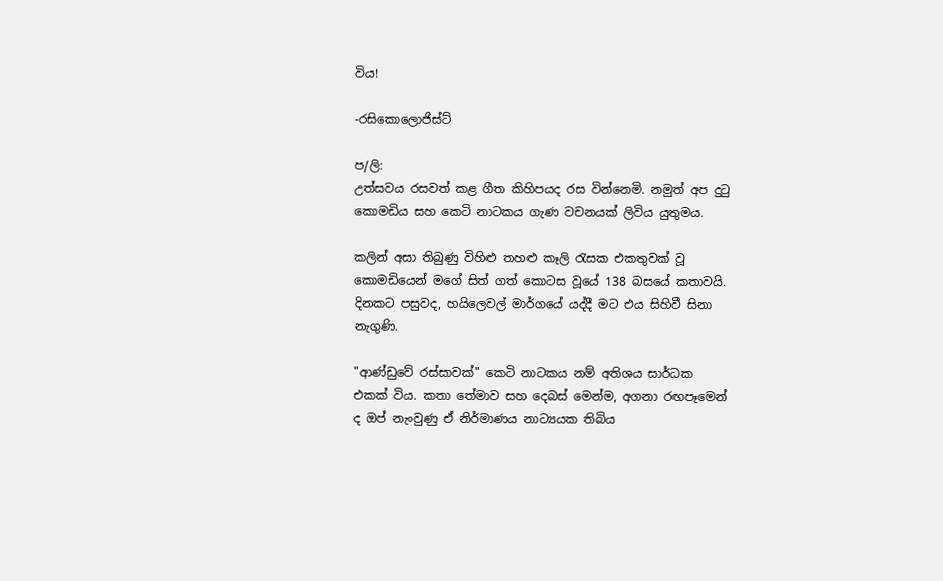විය!

-රසිකොලොජිස්ට්

ප/ලි:
උත්සවය රසවත් කළ ගීත කිහිපයද රස වින්නෙමි. නමුත් අප දුටු කොමඩිය සහ කෙටි නාටකය ගැණ වචනයක් ලිවිය යුතුමය.

කලින් අසා තිබුණු විහිළු තහළු කෑලි රැසක එකතුවක් වූ කොමඩියෙන් මගේ සිත් ගත් කොටස වූයේ 138 බසයේ කතාවයි. දිනකට පසුවද, හයිලෙවල් මාර්ගයේ යද්දී මට එය සිහිවී සිනා නැගුණි.

"ආණ්ඩුවේ රස්සාවක්" කෙටි නාටකය නම් අතිශය සාර්ධක එකක් විය. කතා තේමාව සහ දෙබස් මෙන්ම, අගනා රඟපෑමෙන් ද ඔප් නැංවුණු ඒ නිර්මාණය නාට්‍යයක තිබිය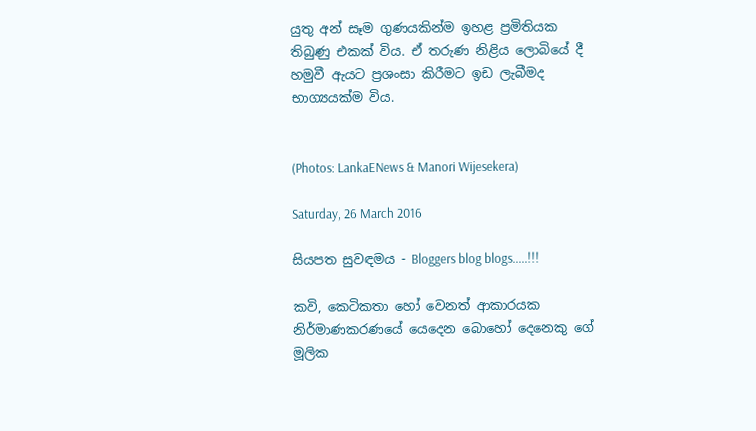යුතු අන් සෑම ගුණයකින්ම ඉහළ ප්‍රමිතියක තිබුණු එකක් විය. ඒ තරුණ නිළිය ලොබියේ දී හමුවී ඇයට ප්‍රශංසා කිරීමට ඉඩ ලැබීමද භාග්‍යයක්ම විය.


(Photos: LankaENews & Manori Wijesekera)

Saturday, 26 March 2016

සියපත සුවඳමය - Bloggers blog blogs.....!!!

කවි, කෙටිකතා හෝ වෙනත් ආකාරයක නිර්මාණකරණයේ යෙදෙන බොහෝ දෙනෙකු ගේ මූලික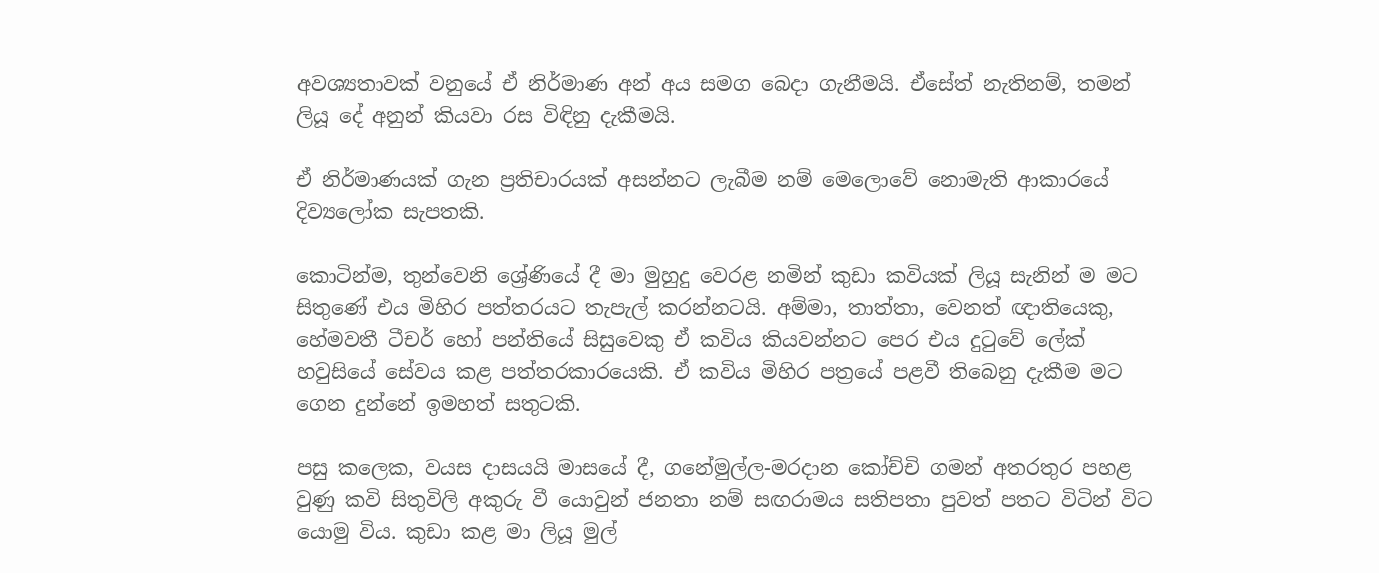අවශ්‍යතාවක් වනුයේ ඒ නිර්මාණ අන් අය සමග බෙදා ගැනීමයි. ඒසේත් නැතිනම්, තමන් ලියූ දේ අනුන් කියවා රස විඳිනු දැකීමයි.

ඒ නිර්මාණයක් ගැන ප්‍රතිචාරයක් අසන්නට ලැබීම නම් මෙලොවේ නොමැති ආකාරයේ දිව්‍යලෝක සැපතකි.

කොටින්ම, තුන්වෙනි ශ්‍රේණියේ දී මා මුහුදු වෙරළ නමින් කුඩා කවියක් ලියූ සැනින් ම මට සිතුණේ එය මිහිර පත්තරයට තැපැල් කරන්නටයි. අම්මා, තාත්තා, වෙනත් ඥාතියෙකු, හේමවතී ටීචර් හෝ පන්තියේ සිසුවෙකු ඒ කවිය කියවන්නට පෙර එය දුටුවේ ලේක් හවුසියේ සේවය කළ පත්තරකාරයෙකි. ඒ කවිය මිහිර පත්‍රයේ පළවී තිබෙනු දැකීම මට ගෙන දුන්නේ ඉමහත් සතුටකි.

පසු කලෙක, වයස දාසයයි මාසයේ දී, ගනේමුල්ල-මරදාන කෝච්චි ගමන් අතරතුර පහළ වුණු කවි සිතුවිලි අකුරු වී යොවුන් ජනතා නම් සඟරාමය සතිපතා පුවත් පතට විටින් විට යොමු විය. කුඩා කළ මා ලියූ මුල්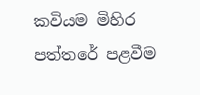කවියම මිහිර පත්තරේ පළවීම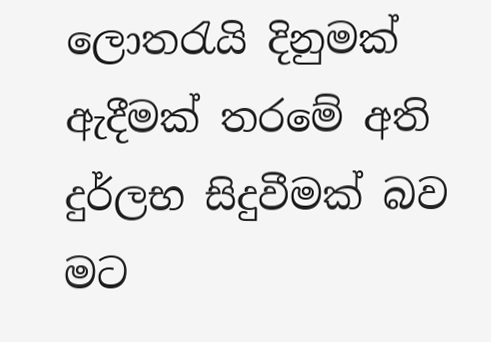ලොතරැයි දිනුමක් ඇදීමක් තරමේ අති දුර්ලභ සිදුවීමක් බව මට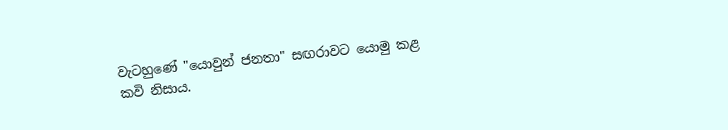වැටහුණේ "යොවුන් ජනතා" සඟරාවට යොමු කළ කවි නිසාය.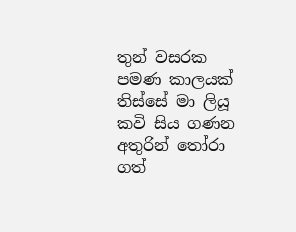තුන් වසරක පමණ කාලයක් තිස්සේ මා ලියූ කවි සිය ගණන අතුරින් තෝරා ගත්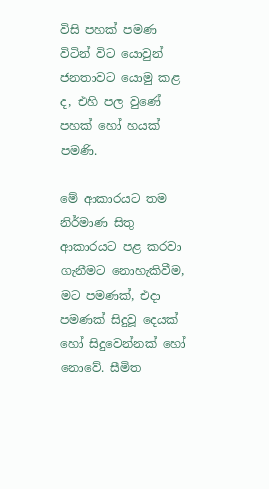විසි පහක් පමණ විටින් විට යොවුන් ජනතාවට යොමු කළ ද, එහි පල වුණේ පහක් හෝ හයක් පමණි.

මේ ආකාරයට තම නිර්මාණ සිතු ආකාරයට පළ කරවා ගැනීමට නොහැකිවීම, මට පමණක්, එදා පමණක් සිදුවූ දෙයක් හෝ සිදුවෙන්නක් හෝ නොවේ. සීමිත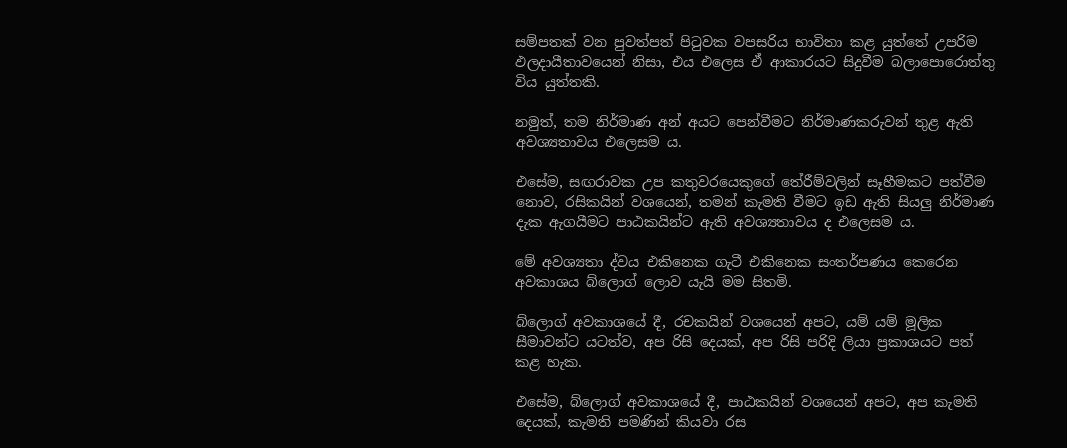සම්පතක් වන පුවත්පත් පිටුවක වපසරිය භාවිතා කළ යුත්තේ උපරිම ඵලදායීතාවයෙන් නිසා, එය එලෙස ඒ ආකාරයට සිදුවීම බලාපොරොත්තු විය යුත්තකි.

නමුත්, තම නිර්මාණ අන් අයට පෙන්වීමට නිර්මාණකරුවන් තුළ ඇති අවශ්‍යතාවය එලෙසම ය.

එසේම, සඟරාවක උප කතුවරයෙකුගේ තේරීම්වලින් සෑහීමකට පත්වීම නොව, රසිකයින් වශයෙන්, තමන් කැමති වීමට ඉඩ ඇති සියලු නිර්මාණ දැක ඇගයීමට පාඨකයින්ට ඇති අවශ්‍යතාවය ද එලෙසම ය.

මේ අවශ්‍යතා ද්වය එකිනෙක ගැටී එකිනෙක සංතර්පණය කෙරෙන අවකාශය බ්ලොග් ලොව යැයි මම සිතමි.

බ්ලොග් අවකාශයේ දී, රචකයින් වශයෙන් අපට, යම් යම් මූලික සීමාවන්ට යටත්ව, අප රිසි දෙයක්, අප රිසි පරිදි ලියා ප්‍රකාශයට පත් කළ හැක.

එසේම, බ්ලොග් අවකාශයේ දී, පාඨකයින් වශයෙන් අපට, අප කැමති දෙයක්, කැමති පමණින් කියවා රස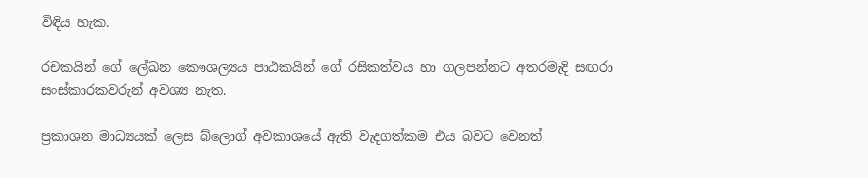විඳිය හැක.

රචකයින් ගේ ලේඛන කෞශල්‍යය පාඨකයින් ගේ රසිකත්වය හා ගලපන්නට අතරමැදි සඟරා සංස්කාරකවරුන් අවශ්‍ය නැත.

ප්‍රකාශන මාධ්‍යයක් ලෙස බ්ලොග් අවකාශයේ ඇති වැදගත්කම එය බවට වෙනත්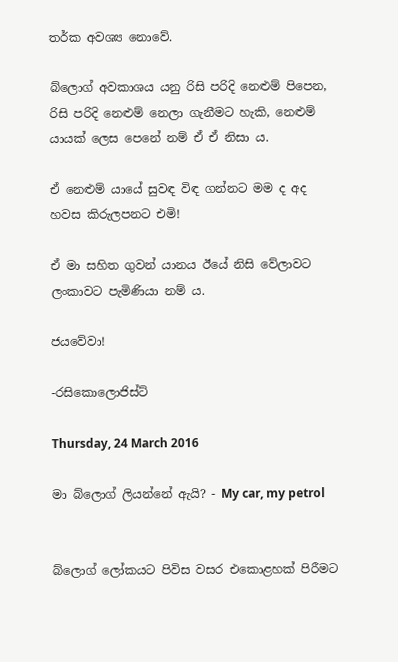තර්ක අවශ්‍ය නොවේ.

බ්ලොග් අවකාශය යනු රිසි පරිදි නෙළුම් පිපෙන, රිසි පරිදි නෙළුම් නෙලා ගැනීමට හැකි, නෙළුම් යායක් ලෙස පෙනේ නම් ඒ ඒ නිසා ය.

ඒ නෙළුම් යායේ සුවඳ විඳ ගන්නට මම ද අද හවස කිරුලපනට එමි!

ඒ මා සහිත ගුවන් යානය ඊයේ නිසි වේලාවට ලංකාවට පැමිණියා නම් ය.

ජයවේවා!

-රසිකොලොජිස්ට්

Thursday, 24 March 2016

මා බ්ලොග් ලියන්නේ ඇයි? - My car, my petrol


බ්ලොග් ලෝකයට පිවිස වසර එකොළහක් පිරීමට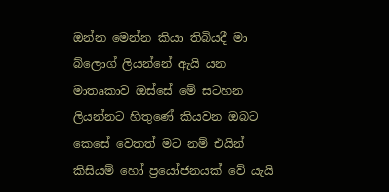ඔන්න මෙන්න කියා තිබියදී මා බ්ලොග් ලියන්නේ ඇයි යන මාතෘකාව ඔස්සේ මේ සටහන ලියන්නට හිතුණේ කියවන ඔබට කෙසේ වෙතත් මට නම් එයින් කිසියම් හෝ ප්‍රයෝජනයක් වේ යැයි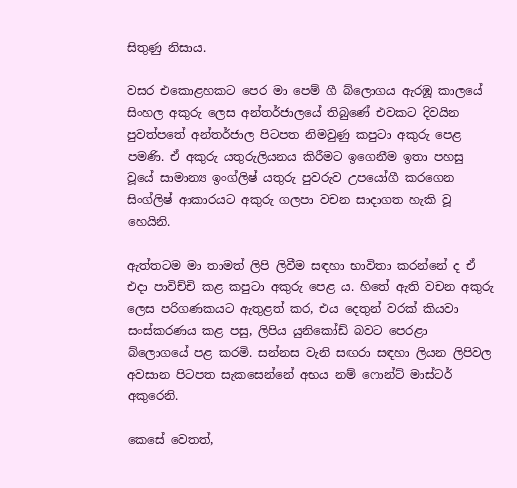සිතුණු නිසාය.

වසර එකොළහකට පෙර මා පෙම් ගී බ්ලොගය ඇරඹූ කාලයේ සිංහල අකුරු ලෙස අන්තර්ජාලයේ තිබුණේ එවකට දිවයින පුවත්පතේ අන්තර්ජාල පිටපත නිමවුණු කපුටා අකුරු පෙළ පමණි. ඒ අකුරු යතුරුලියනය කිරීමට ඉගෙනීම ඉතා පහසු වූයේ සාමාන්‍ය ඉංග්ලිෂ් යතුරු පුවරුව උපයෝගී කරගෙන සිංග්ලිෂ් ආකාරයට අකුරු ගලපා වචන සාදාගත හැකි වූ හෙයිනි.

ඇත්තටම මා තාමත් ලිපි ලිවීම සඳහා භාවිතා කරන්නේ ද ඒ එදා පාවිච්චි කළ කපුටා අකුරු පෙළ ය. හිතේ ඇති වචන අකුරු ලෙස පරිගණකයට ඇතුළත් කර, එය දෙතුන් වරක් කියවා සංස්කරණය කළ පසු, ලිපිය යුනිකෝඩ් බවට පෙරළා බ්ලොගයේ පළ කරමි. සන්නස වැනි සඟරා සඳහා ලියන ලිපිවල අවසාන පිටපත සැකසෙන්නේ අභය නම් ෆොන්ට් මාස්ටර් අකුරෙනි.

කෙසේ වෙතත්,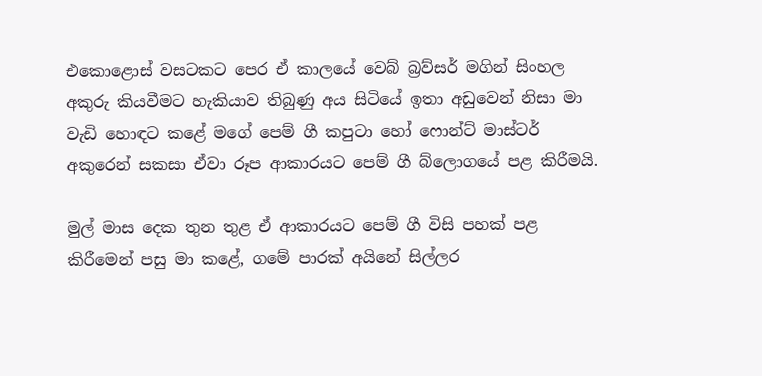එකොළොස් වසටකට පෙර ඒ කාලයේ වෙබ් බ්‍රව්සර් මගින් සිංහල අකුරු කියවීමට හැකියාව තිබුණු අය සිටියේ ඉතා අඩුවෙන් නිසා මා වැඩි හොඳට කළේ මගේ පෙම් ගී කපුටා හෝ ෆොන්ට් මාස්ටර් අකුරෙන් සකසා ඒවා රූප ආකාරයට පෙම් ගී බ්ලොගයේ පළ කිරීමයි.

මුල් මාස දෙක තුන තුළ ඒ ආකාරයට පෙම් ගී විසි පහක් පළ කිරීමෙන් පසු මා කළේ, ගමේ පාරක් අයිනේ සිල්ලර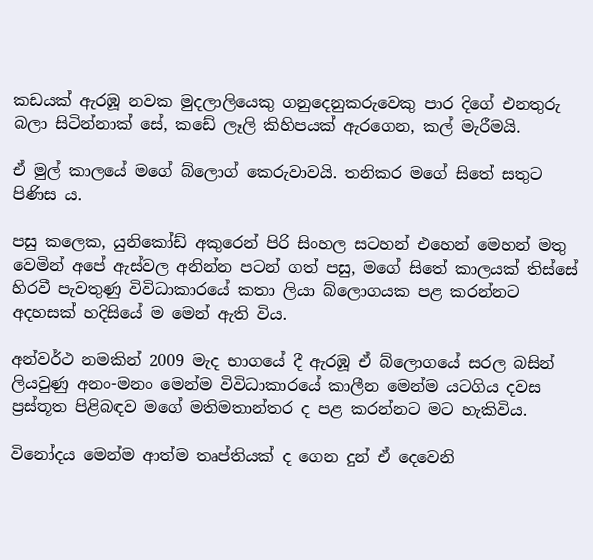කඩයක් ඇරඹූ නවක මුදලාලියෙකු ගනුදෙනුකරුවෙකු පාර දිගේ එනතුරු බලා සිටින්නාක් සේ, කඩේ ලෑලි කිහිපයක් ඇරගෙන, කල් මැරීමයි.

ඒ මුල් කාලයේ මගේ බ්ලොග් කෙරුවාවයි. තනිකර මගේ සිතේ සතුට පිණිස ය.

පසු කලෙක, යුනිකෝඩ් අකුරෙන් පිරි සිංහල සටහන් එහෙන් මෙහන් මතු වෙමින් අපේ ඇස්වල අනින්න පටන් ගත් පසු, මගේ සිතේ කාලයක් තිස්සේ හිරවී පැවතුණු විවිධාකාරයේ කතා ලියා බ්ලොගයක පළ කරන්නට අදහසක් හදිසියේ ම මෙන් ඇති විය.

අන්වර්ථ නමකින් 2009 මැද භාගයේ දී ඇරඹූ ඒ බ්ලොගයේ සරල බසින් ලියවුණු අනං-මනං මෙන්ම විවිධාකාරයේ කාලීන මෙන්ම යටගිය දවස ප්‍රස්තූත පිළිබඳව මගේ මතිමතාන්තර ද පළ කරන්නට මට හැකිවිය.

විනෝදය මෙන්ම ආත්ම තෘප්තියක් ද ගෙන දුන් ඒ දෙවෙනි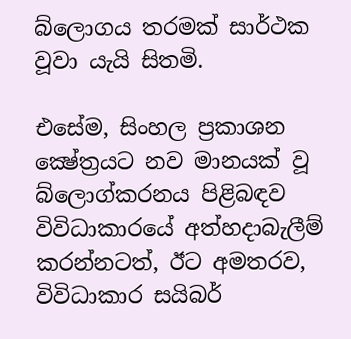බ්ලොගය තරමක් සාර්ථක වූවා යැයි සිතමි.

එසේම, සිංහල ප්‍රකාශන ක්‍ෂේත්‍රයට නව මානයක් වූ බ්ලොග්කරනය පිළිබඳව විවිධාකාරයේ අත්හදාබැලීම් කරන්නටත්, ඊට අමතරව, විවිධාකාර සයිබර්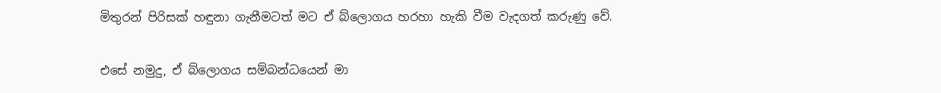මිතුරන් පිරිසක් හඳුනා ගැනීමටත් මට ඒ බ්ලොගය හරහා හැකි වීම වැදගත් කරුණු වේ.

එසේ නමුදු, ඒ බ්ලොගය සම්බන්ධයෙන් මා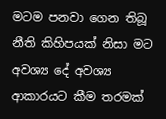මටම පනවා ගෙන තිබූ නීති කිහිපයක් නිසා මට අවශ්‍ය දේ අවශ්‍ය ආකාරයට කීම තරමක්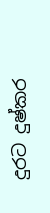දුරට දුෂ්කර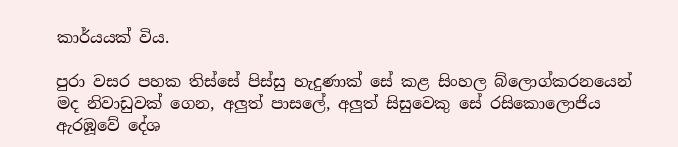කාර්යයක් විය.

පුරා වසර පහක තිස්සේ පිස්සු හැදුණාක් සේ කළ සිංහල බ්ලොග්කරනයෙන් මද නිවාඩුවක් ගෙන, අලුත් පාසලේ, අලුත් සිසුවෙකු සේ රසිකොලොජිය ඇරඹූවේ දේශ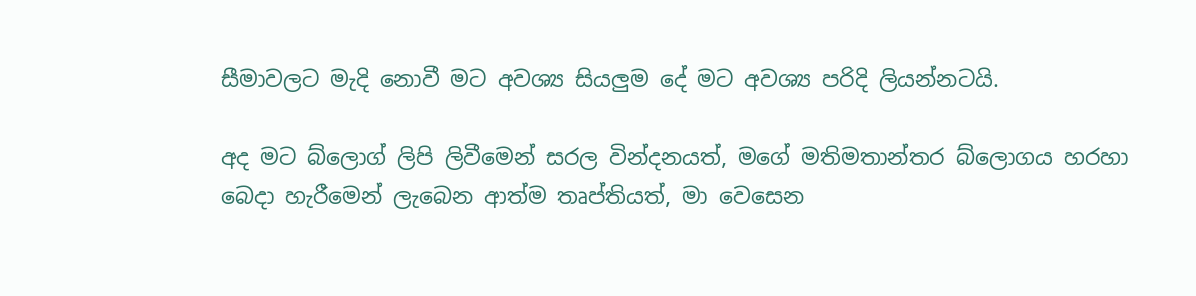සීමාවලට මැදි නොවී මට අවශ්‍ය සියලුම දේ මට අවශ්‍ය පරිදි ලියන්නටයි.

අද මට බ්ලොග් ලිපි ලිවීමෙන් සරල වින්දනයත්, මගේ මතිමතාන්තර බ්ලොගය හරහා බෙදා හැරීමෙන් ලැබෙන ආත්ම තෘප්තියත්, මා වෙසෙන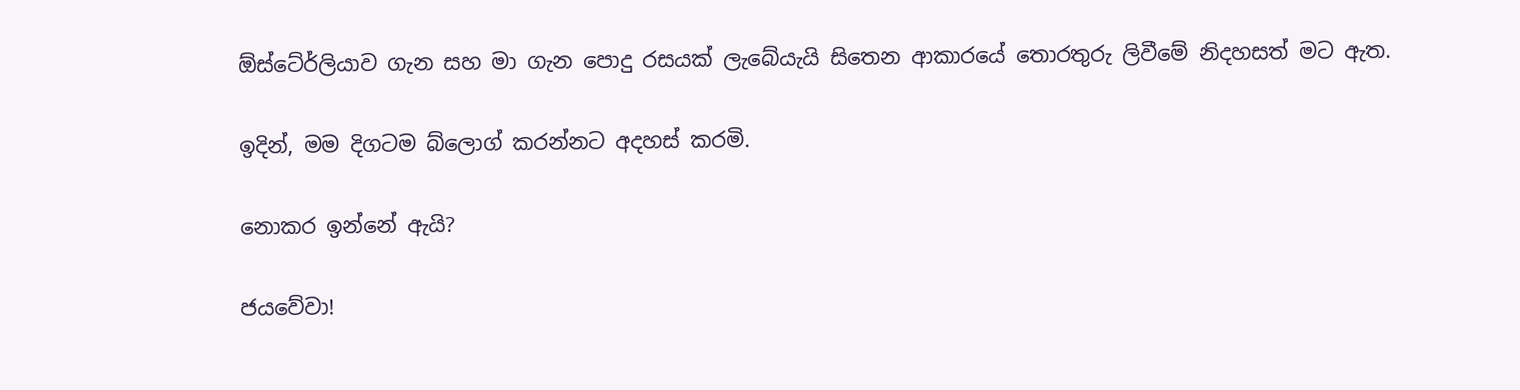ඕස්ටේ‍ර්ලියාව ගැන සහ මා ගැන පොදු රසයක් ලැබේයැයි සිතෙන ආකාරයේ තොරතුරු ලිවීමේ නිදහසත් මට ඇත.

ඉදින්, මම දිගටම බ්ලොග් කරන්නට අදහස් කරමි.

නොකර ඉන්නේ ඇයි?

ජයවේවා!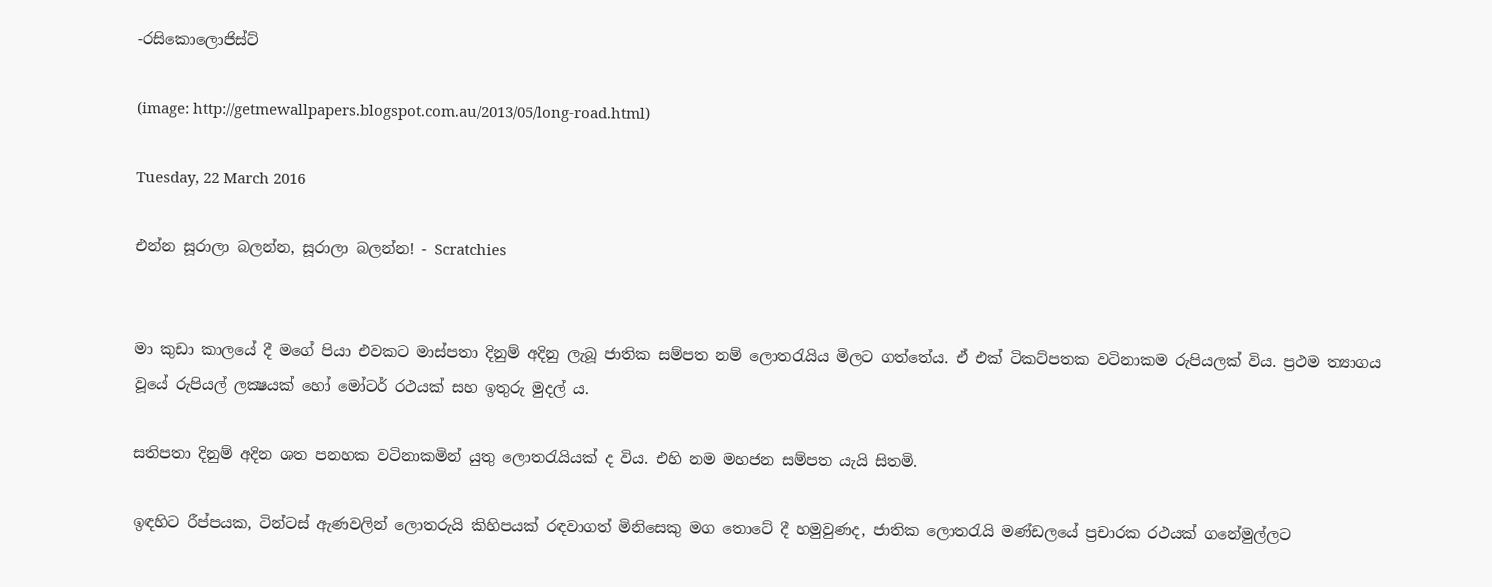-රසිකොලොජිස්ට්

(image: http://getmewallpapers.blogspot.com.au/2013/05/long-road.html)

Tuesday, 22 March 2016

එන්න සූරාලා බලන්න, සූරාලා බලන්න! - Scratchies


මා කුඩා කාලයේ දී මගේ පියා එවකට මාස්පතා දිනුම් අදිනු ලැබූ ජාතික සම්පත නම් ලොතරැයිය මිලට ගත්තේය. ඒ එක් ටිකට්පතක වටිනාකම රුපියලක් විය. ප්‍රථම ත්‍යාගය වූයේ රුපියල් ලක්‍ෂයක් හෝ මෝටර් රථයක් සහ ඉතුරු මුදල් ය.

සතිපතා දිනුම් අදින ශත පනහක වටිනාකමින් යුතු ලොතරැයියක් ද විය. එහි නම මහජන සම්පත යැයි සිතමි.

ඉඳහිට රීප්පයක, ටින්ටස් ඇණවලින් ලොතරුයි කිහිපයක් රඳවාගත් මිනිසෙකු මග තොටේ දී හමුවුණද, ජාතික ලොතරැයි මණ්ඩලයේ ප්‍රචාරක රථයක් ගනේමුල්ලට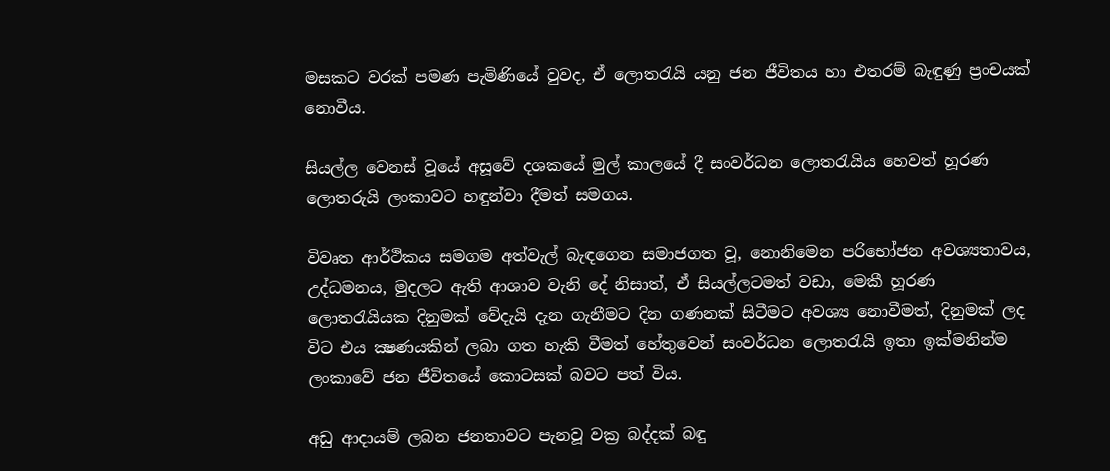මසකට වරක් පමණ පැමිණියේ වුවද, ඒ ලොතරැයි යනු ජන ජීවිතය හා එතරම් බැඳුණු ප්‍රංචයක් නොවීය.

සියල්ල වෙනස් වූයේ අසූවේ දශකයේ මුල් කාලයේ දී සංවර්ධන ලොතරැයිය හෙවත් හූරණ ලොතරුයි ලංකාවට හඳුන්වා දීමත් සමගය.

විවෘත ආර්ථිකය සමගම අත්වැල් බැඳගෙන සමාජගත වූ, නොනිමෙන පරිභෝජන අවශ්‍යතාවය, උද්ධමනය, මුදලට ඇති ආශාව වැනි දේ නිසාත්, ඒ සියල්ලටමත් වඩා, මෙකී හූරණ ලොතරැයියක දිනුමක් වේදැයි දැන ගැනීමට දින ගණනක් සිටීමට අවශ්‍ය නොවීමත්, දිනුමක් ලද විට එය ක්‍ෂණයකින් ලබා ගත හැකි වීමත් හේතුවෙන් සංවර්ධන ලොතරැයි ඉතා ඉක්මනින්ම ලංකාවේ ජන ජීවිතයේ කොටසක් බවට පත් විය.

අඩු ආදායම් ලබන ජනතාවට පැනවූ වක්‍ර බද්දක් බඳු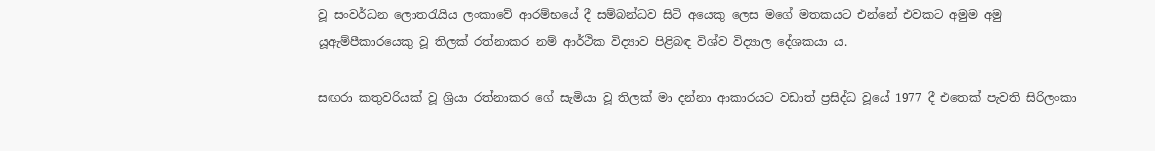වූ සංවර්ධන ලොතරැයිය ලංකාවේ ආරම්භයේ දී සම්බන්ධව සිටි අයෙකු ලෙස මගේ මතකයට එන්නේ එවකට අමුම අමු යූඇම්පීකාරයෙකු වූ තිලක් රත්නාකර නම් ආර්ථික විද්‍යාව පිළිබඳ විශ්ව විද්‍යාල දේශකයා ය.

සඟරා කතුවරියක් වූ ශ්‍රියා රත්නාකර ගේ සැමියා වූ තිලක් මා දන්නා ආකාරයට වඩාත් ප්‍රසිද්ධ වූයේ 1977 දී එතෙක් පැවති සිරිලංකා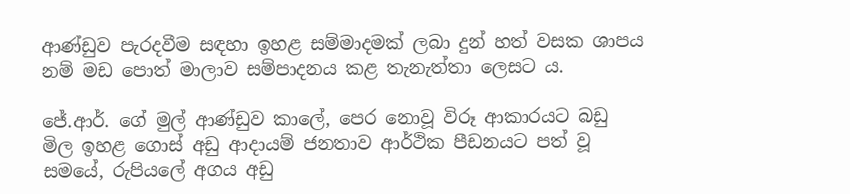ආණ්ඩුව පැරදවීම සඳහා ඉහළ සම්මාදමක් ලබා දුන් හත් වසක ශාපය නම් මඩ පොත් මාලාව සම්පාදනය කළ තැනැත්තා ලෙසට ය.

ජේ.ආර්. ගේ මුල් ආණ්ඩුව කාලේ, පෙර නොවූ විරූ ආකාරයට බඩු මිල ඉහළ ගොස් අඩු ආදායම් ජනතාව ආර්ථික පීඩනයට පත් වූ සමයේ, රුපියලේ අගය අඩු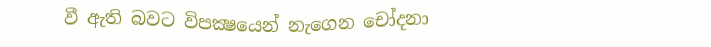වී ඇති බවට විපක්‍ෂයෙන් නැගෙන චෝදනා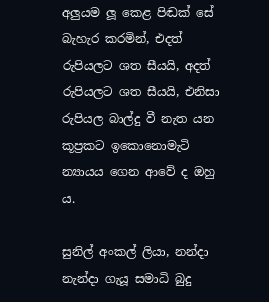අලුයම ලූ කෙළ පිඬක් සේ බැහැර කරමින්, එදත් රුපියලට ශත සීයයි, අදත් රුපියලට ශත සීයයි, එනිසා රුපියල බාල්දු වී නැත යන කූප්‍රකට ඉකොනොමැටි න්‍යායය ගෙන ආවේ ද ඔහු ය.

සුනිල් අංකල් ලියා, නන්දා නැන්දා ගැයූ සමාධි බුදු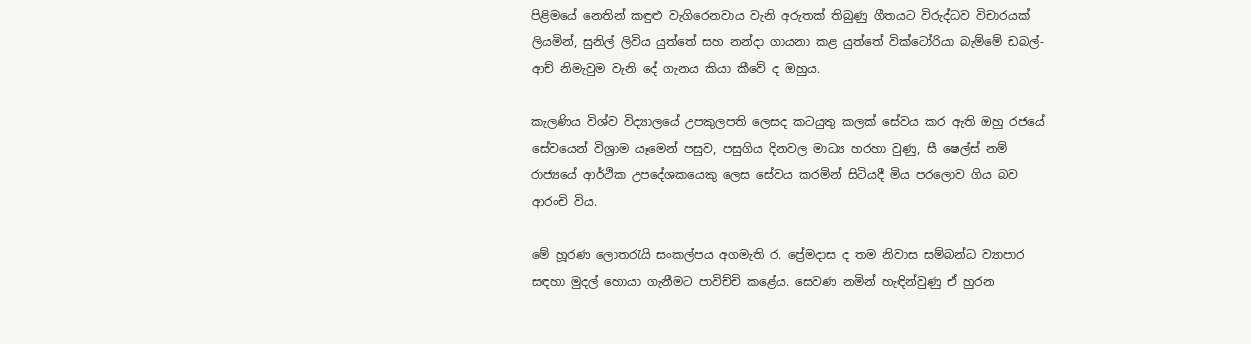පිළිමයේ නෙතින් කඳුළු වැගිරෙනවාය වැනි අරුතක් තිබුණු ගීතයට විරුද්ධව විචාරයක් ලියමින්, සුනිල් ලිවිය යුත්තේ සහ නන්දා ගායනා කළ යුත්තේ වික්ටෝරියා බැම්මේ ඩබල්-ආච් නිමැවුම වැනි දේ ගැනය කියා කීවේ ද ඔහුය.

කැලණිය විශ්ව විද්‍යාලයේ උපකුලපති ලෙසද කටයුතු කලක් සේවය කර ඇති ඔහු රජයේ සේවයෙන් විශ්‍රාම යෑමෙන් පසුව, පසුගිය දිනවල මාධ්‍ය හරහා වුණු, සී ෂෙල්ස් නම් රාජ්‍යයේ ආර්ථික උපදේශකයෙකු ලෙස සේවය කරමින් සිටියදී මිය පරලොව ගිය බව ආරංචි විය.

මේ හූරණ ලොතරැයි සංකල්පය අගමැති ර. ප්‍රේමදාස ද තම නිවාස සම්බන්ධ ව්‍යාපාර සඳහා මුදල් හොයා ගැනීමට පාවිච්චි කළේය. සෙවණ නමින් හැඳින්වුණු ඒ හුරන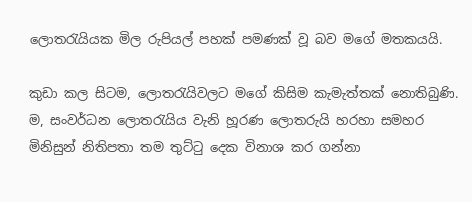ලොතරැයියක මිල රුපියල් පහක් පමණක් වූ බව මගේ මතකයයි.

කුඩා කල සිටම, ලොතරැයිවලට මගේ කිසිම කැමැත්තක් නොතිබුණි. ම, සංවර්ධන ලොතරැයිය වැනි හූරණ ලොතරුයි හරහා සමහර මිනිසුන් නිතිපතා තම තුට්ටු දෙක විනාශ කර ගන්නා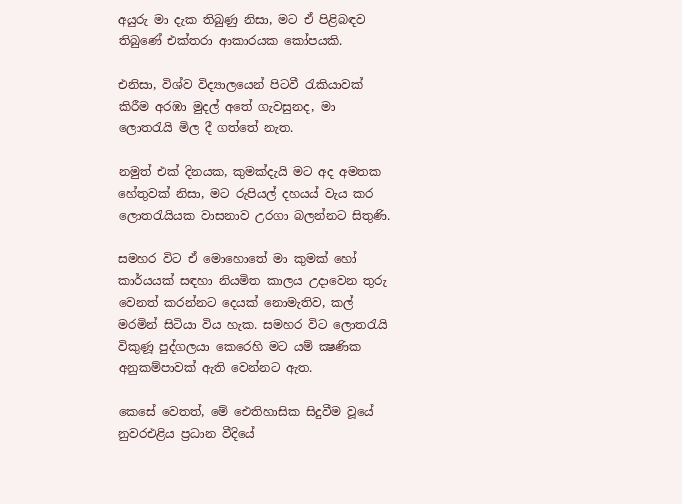අයුරු මා දැක තිබුණු නිසා, මට ඒ පිළිබඳව තිබුණේ එක්තරා ආකාරයක කෝපයකි.

එනිසා, විශ්ව විද්‍යාලයෙන් පිටවී රැකියාවක් කිරීම අරඹා මුදල් අතේ ගැවසුනද, මා ලොතරැයි මිල දී ගත්තේ නැත.

නමුත් එක් දිනයක, කුමක්දැයි මට අද අමතක හේතුවක් නිසා, මට රුපියල් දහයය් වැය කර ලොතරැයියක වාසනාව උරගා බලන්නට සිතුණි.

සමහර විට ඒ මොහොතේ මා කුමක් හෝ කාර්යයක් සඳහා නියමිත කාලය උදාවෙන තුරු වෙනත් කරන්නට දෙයක් නොමැතිව, කල් මරමින් සිටියා විය හැක. සමහර විට ලොතරැයි විකුණූ පුද්ගලයා කෙරෙහි මට යම් ක්‍ෂණික අනුකම්පාවක් ඇති වෙන්නට ඇත.

කෙසේ වෙතත්, මේ ඓතිහාසික සිදුවීම වූයේ නුවරඑළිය ප්‍රධාන වීදියේ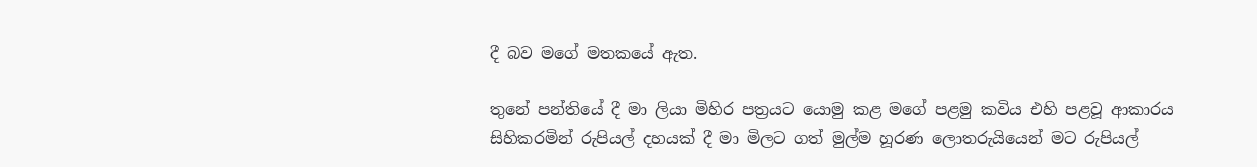දී බව මගේ මතකයේ ඇත.

තුනේ පන්තියේ දී මා ලියා මිහිර පත්‍රයට යොමු කළ මගේ පළමු කවිය එහි පළවූ ආකාරය සිහිකරමින් රුපියල් දහයක් දී මා මිලට ගත් මුල්ම හූරණ ලොතරුයියෙන් මට රුපියල්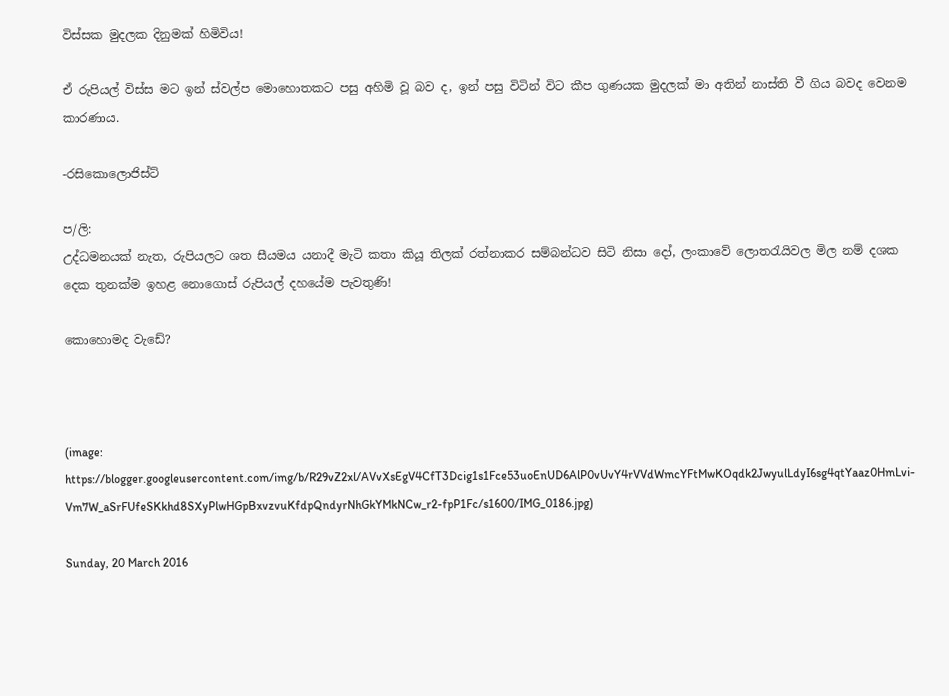විස්සක මුදලක දිනුමක් හිමිවිය!

ඒ රුපියල් විස්ස මට ඉන් ස්වල්ප මොහොතකට පසු අහිමි වූ බව ද, ඉන් පසු විටින් විට කීප ගුණයක මුදලක් මා අතින් නාස්ති වී ගිය බවද වෙනම කාරණාය.

-රසිකොලොජිස්ට්

ප/ලි:
උද්ධමනයක් නැත, රුපියලට ශත සීයමය යනාදී මැටි කතා කියූ තිලක් රත්නාකර සම්බන්ධව සිටි නිසා දෝ, ලංකාවේ ලොතරැයිවල මිල නම් දශක දෙක තුනක්ම ඉහළ නොගොස් රුපියල් දහයේම පැවතුණි!

කොහොමද වැඩේ?



(image: https://blogger.googleusercontent.com/img/b/R29vZ2xl/AVvXsEgV4CfT3Dcig1s1Fce53uoEnUD6AlP0vUvY4rVVdWmcYFtMwKOqdk2JwyulLdyI6sg4qtYaaz0HmLvi-Vm7W_aSrFUfeSKkhd8SXyPlwHGpBxvzvuKfdpQndyrNhGkYMkNCw_r2-fpP1Fc/s1600/IMG_0186.jpg)

Sunday, 20 March 2016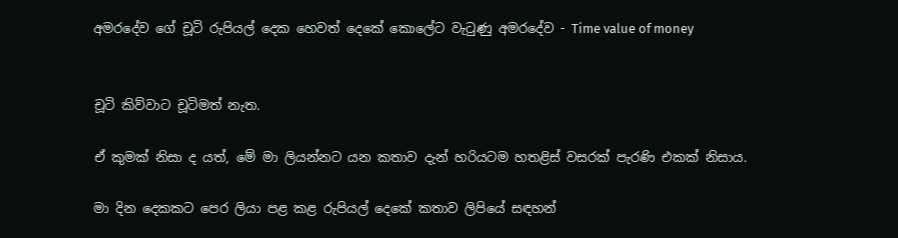අමරදේව ගේ චූටි රුපියල් දෙක හෙවත් දෙකේ කොලේට වැටුණු අමරදේව - Time value of money


චූටි කිව්වාට චූටිමත් නැත.

ඒ කුමක් නිසා ද යත්, මේ මා ලියන්නට යන කතාව දැන් හරියටම හතළිස් වසරක් පැරණි එකක් නිසාය.

මා දින දෙකකට පෙර ලියා පළ කළ රුපියල් දෙකේ කතාව ලිපියේ සඳහන්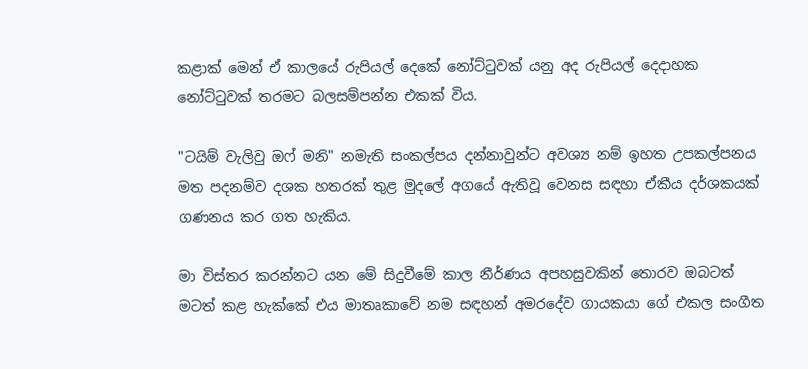කළාක් මෙන් ඒ කාලයේ රුපියල් දෙකේ නෝට්ටුවක් යනු අද රුපියල් දෙදාහක නෝට්ටුවක් තරමට බලසම්පන්න එකක් විය.

"ටයිම් වැලිවු ඔෆ් මනි" නමැති සංකල්පය දන්නාවුන්ට අවශ්‍ය නම් ඉහත උපකල්පනය මත පදනම්ව දශක හතරක් තුළ මුදලේ අගයේ ඇතිවූ වෙනස සඳහා ඒකීය දර්ශකයක් ගණනය කර ගත හැකිය.

මා විස්තර කරන්නට යන මේ සිදුවීමේ කාල නීර්ණය අපහසුවකින් තොරව ඔබටත් මටත් කළ හැක්කේ එය මාතෘකාවේ නම සඳහන් අමරදේව ගායකයා ගේ එකල සංගීත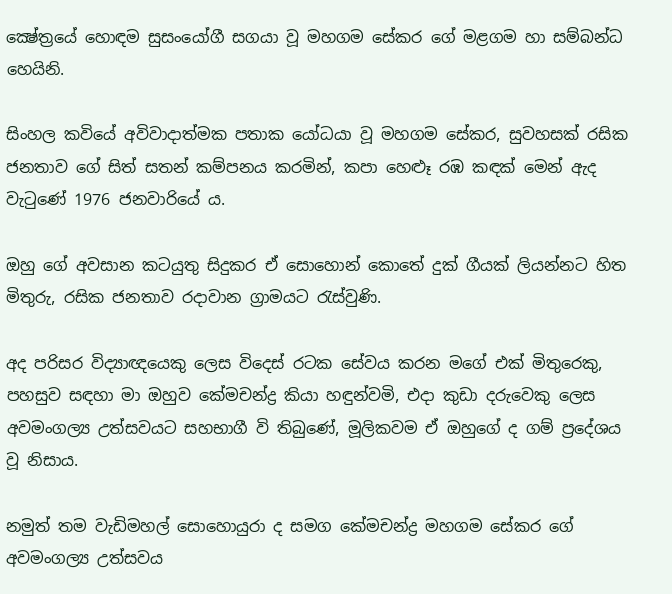ක්‍ෂේත්‍රයේ හොඳම සුසංයෝගී සගයා වූ මහගම සේකර ගේ මළගම හා සම්බන්ධ හෙයිනි.

සිංහල කවියේ අවිවාදාත්මක පතාක යෝධයා වූ මහගම සේකර, සුවහසක් රසික ජනතාව ගේ සිත් සතන් කම්පනය කරමින්, කපා හෙළුෑ රඹ කඳක් මෙන් ඇද වැටුණේ 1976 ජනවාරියේ ය.

ඔහු ගේ අවසාන කටයුතු සිදුකර ඒ සොහොන් කොතේ දුක් ගීයක් ලියන්නට හිත මිතුරු, රසික ජනතාව රදාවාන ග්‍රාමයට රැස්වුණි.

අද පරිසර විද්‍යාඥයෙකු ලෙස විදෙස් රටක සේවය කරන මගේ එක් මිතුරෙකු, පහසුව සඳහා මා ඔහුව කේමචන්ද්‍ර කියා හඳුන්වමි, එදා කුඩා දරුවෙකු ලෙස අවමංගල්‍ය උත්සවයට සහභාගී වි තිබුණේ, මූලිකවම ඒ ඔහුගේ ද ගම් ප්‍රදේශය වූ නිසාය.

නමුත් තම වැඩිමහල් සොහොයුරා ද සමග කේමචන්ද්‍ර මහගම සේකර ගේ අවමංගල්‍ය උත්සවය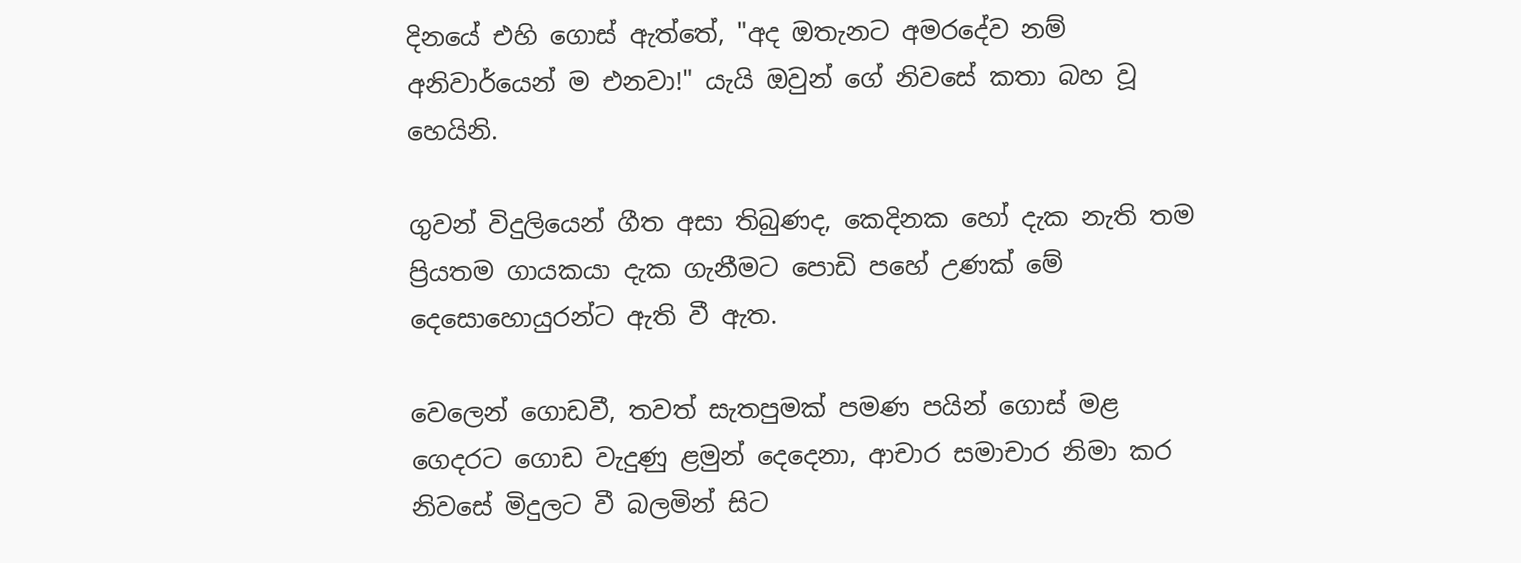දිනයේ එහි ගොස් ඇත්තේ, "අද ඔතැනට අමරදේව නම් අනිවාර්යෙන් ම එනවා!" යැයි ඔවුන් ගේ නිවසේ කතා බහ වූ හෙයිනි.

ගුවන් විදුලියෙන් ගීත අසා තිබුණද, කෙදිනක හෝ දැක නැති තම ප්‍රියතම ගායකයා දැක ගැනීමට පොඩි පහේ උණක් මේ දෙසොහොයුරන්ට ඇති වී ඇත.

වෙලෙන් ගොඩවී, තවත් සැතපුමක් පමණ පයින් ගොස් මළ ගෙදරට ගොඩ වැදුණු ළමුන් දෙදෙනා, ආචාර සමාචාර නිමා කර නිවසේ මිදුලට වී බලමින් සිට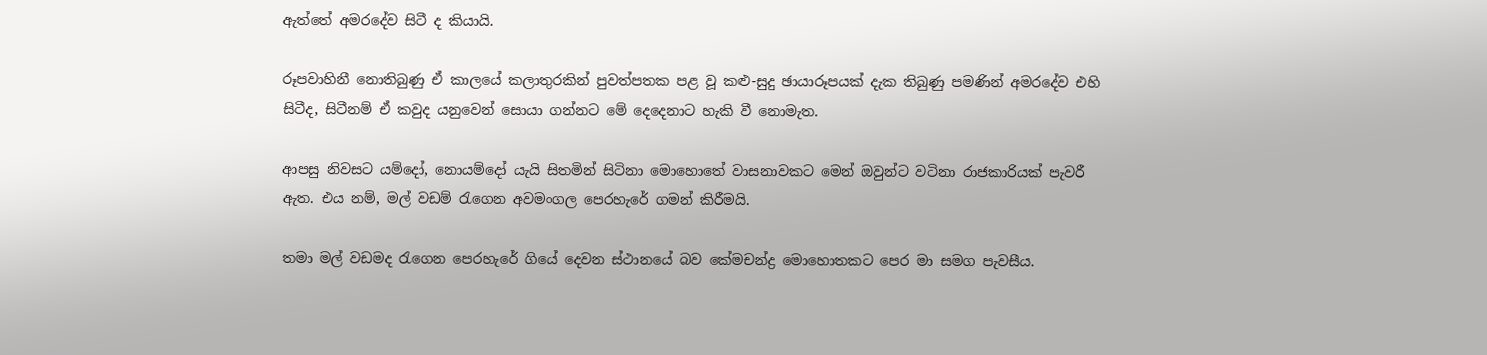ඇත්තේ අමරදේව සිටී ද කියායි.

රූපවාහිනී නොතිබුණු ඒ කාලයේ කලාතුරකින් පුවත්පතක පළ වූ කළු-සුදු ඡායාරූපයක් දැක තිබුණු පමණින් අමරදේව එහි සිටීද, සිටීනම් ඒ කවුද යනුවෙන් සොයා ගන්නට මේ දෙදෙනාට හැකි වී නොමැත.

ආපසු නිවසට යම්දෝ, නොයම්දෝ යැයි සිතමින් සිටිනා මොහොතේ වාසනාවකට මෙන් ඔවුන්ට වටිනා රාජකාරියක් පැවරී ඇත. එය නම්, මල් වඩම් රැගෙන අවමංගල පෙරහැරේ ගමන් කිරීමයි.

තමා මල් වඩමද රැගෙන පෙරහැරේ ගියේ දෙවන ස්ථානයේ බව කේමචන්ද්‍ර මොහොතකට පෙර මා සමග පැවසීය.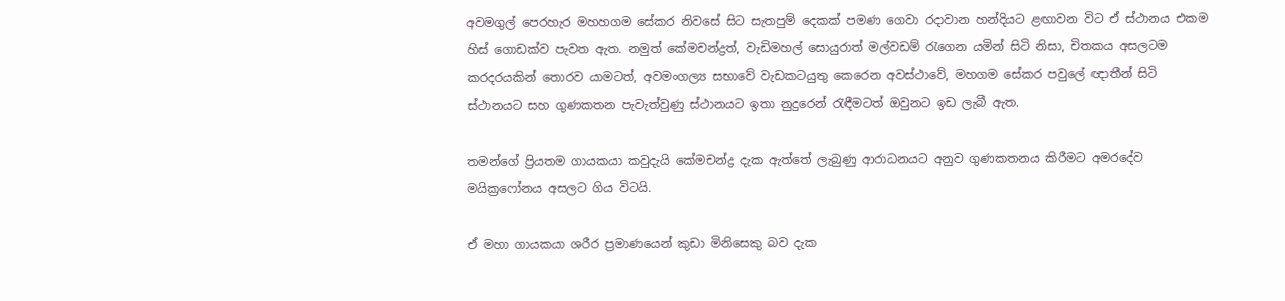අවමගුල් පෙරහැර මහහගම සේකර නිවසේ සිට සැතපුම් දෙකක් පමණ ගෙවා රදාවාන හන්දියට ළඟාවන විට ඒ ස්ථානය එකම හිස් ගොඩක්ව පැවත ඇත. නමුත් කේමචන්ද්‍රත්, වැඩිමහල් සොයුරාත් මල්වඩම් රැගෙන යමින් සිටි නිසා, චිතකය අසලටම කරදරයකින් තොරව යාමටත්, අවමංගල්‍ය සභාවේ වැඩකටයුතු කෙරෙන අවස්ථාවේ, මහගම සේකර පවුලේ ඥාතීන් සිටි ස්ථානයට සහ ගුණකතන පැවැත්වුණු ස්ථානයට ඉතා නුදුරෙන් රැඳීමටත් ඔවුනට ඉඩ ලැබී ඇත.

තමන්ගේ ප්‍රියතම ගායකයා කවුදැයි කේමචන්ද්‍ර දැක ඇත්තේ ලැබුණු ආරාධනයට අනුව ගුණකතනය කිරීමට අමරදේව මයික්‍රෆෝනය අසලට ගිය විටයි.

ඒ මහා ගායකයා ශරීර ප්‍රමාණයෙන් කුඩා මිනිසෙකු බව දැක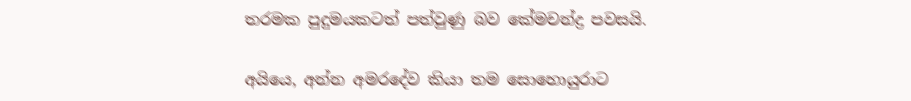තරමක පුදුමයකටත් පත්වුණු බව කේමචන්ද්‍ර පවසයි.

අයියෙ, අන්න අමරදේව කියා තම සොහොයුරාට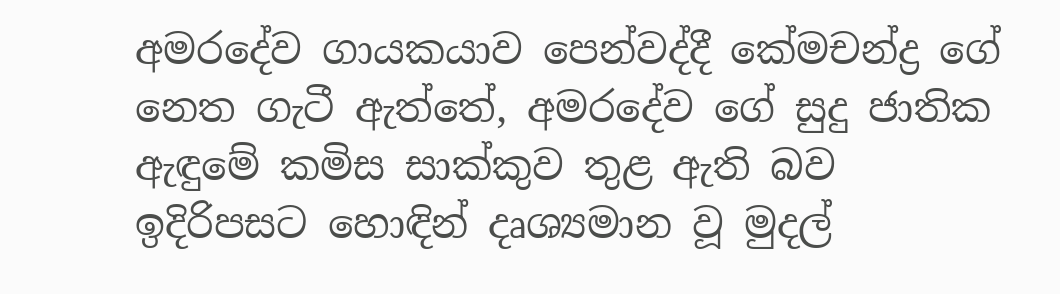අමරදේව ගායකයාව පෙන්වද්දී කේමචන්ද්‍ර ගේ නෙත ගැටී ඇත්තේ, අමරදේව ගේ සුදු ජාතික ඇඳුමේ කමිස සාක්කුව තුළ ඇති බව ඉදිරිපසට හොඳින් දෘශ්‍යමාන වූ මුදල්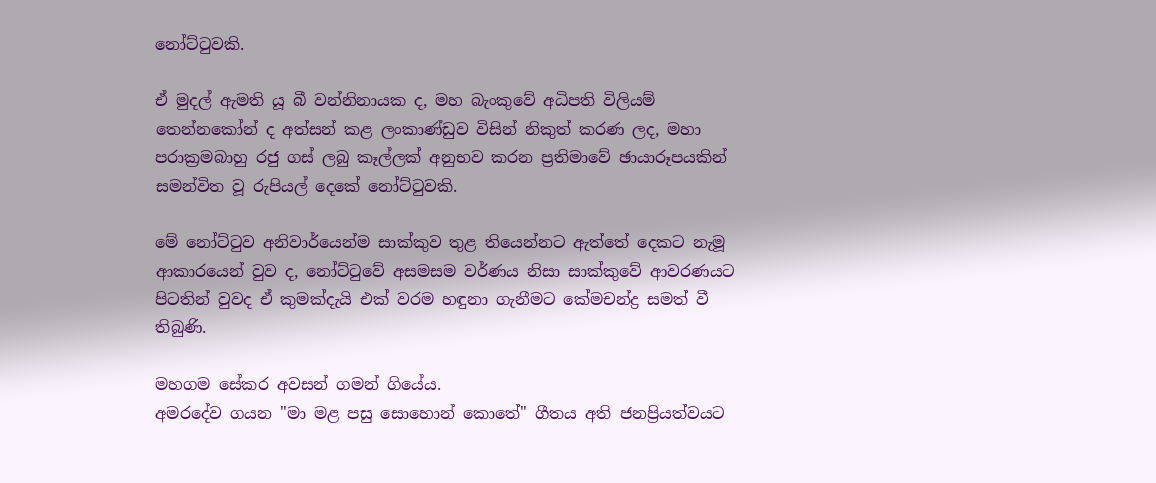නෝට්ටුවකි.

ඒ මුදල් ඇමති යූ බී වන්නිනායක ද, මහ බැංකුවේ අධිපති විලියම් තෙන්නකෝන් ද අත්සන් කළ ලංකාණ්ඩුව විසින් නිකුත් කරණ ලද, මහා පරාක්‍රමබාහු රජු ගස් ලබු කෑල්ලක් අනුභව කරන ප්‍රතිමාවේ ඡායාරූපයකින් සමන්විත වූ රුපියල් දෙකේ නෝට්ටුවකි.

මේ නෝට්ටුව අනිවාර්යෙන්ම සාක්කුව තුළ තියෙන්නට ඇත්තේ දෙකට නැමූ ආකාරයෙන් වුව ද, නෝට්ටුවේ අසමසම වර්ණය නිසා සාක්කුවේ ආවරණයට පිටතින් වුවද ඒ කුමක්දැයි එක් වරම හඳුනා ගැනීමට කේමචන්ද්‍ර සමත් වී තිබුණි.

මහගම සේකර අවසන් ගමන් ගියේය.
අමරදේව ගයන "මා මළ පසු සොහොන් කොතේ" ගීතය අති ජනප්‍රියත්වයට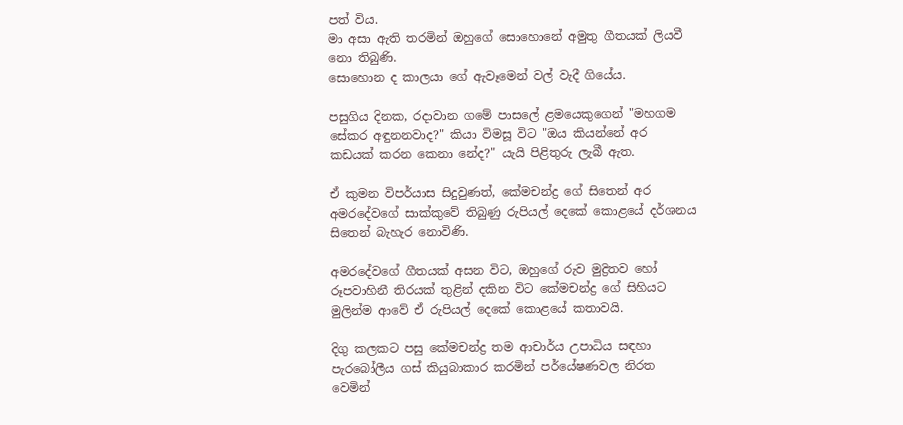පත් විය.
මා අසා ඇති තරමින් ඔහුගේ සොහොනේ අමුතු ගීතයක් ලියවී නො තිබුණි.
සොහොන ද කාලයා ගේ ඇවෑමෙන් වල් වැදී ගියේය.

පසුගිය දිනක, රදාවාන ගමේ පාසලේ ළමයෙකුගෙන් "මහගම සේකර අඳුනනවාද?" කියා විමසූ විට "ඔය කියන්නේ අර කඩයක් කරන කෙනා නේද?" යැයි පිළිතුරු ලැබී ඇත.

ඒ කුමන විපර්යාස සිදුවුණත්, කේමචන්ද්‍ර ගේ සිතෙන් අර අමරදේවගේ සාක්කුවේ තිබුණු රුපියල් දෙකේ කොළයේ දර්ශනය සිතෙන් බැහැර නොවිණි.

අමරදේවගේ ගීතයක් අසන විට, ඔහුගේ රුව මුද්‍රිතව හෝ රූපවාහිනී තිරයක් තුළින් දකින විට කේමචන්ද්‍ර ගේ සිහියට මුලින්ම ආවේ ඒ රුපියල් දෙකේ කොළයේ කතාවයි.

දිගු කලකට පසු කේමචන්ද්‍ර තම ආචාර්ය උපාධිය සඳහා පැරබෝලීය ගස් කියුබාකාර කරමින් පර්යේෂණවල නිරත වෙමින්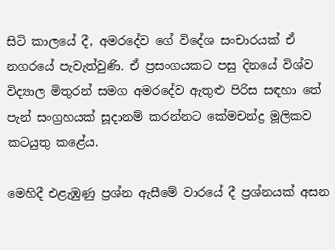සිටි කාලයේ දී, අමරදේව ගේ විදේශ සංචාරයක් ඒ නගරයේ පැවැත්වුණි. ඒ ප්‍රසංගයකට පසු දිනයේ විශ්ව විද්‍යාල මිතුරන් සමග අමරදේව ඇතුළු පිරිස සඳහා තේ පැන් සංග්‍රහයක් සූදානම් කරන්නට කේමචන්ද්‍ර මූලිකව කටයුතු කළේය.

මෙහිදී එළැඹුණු ප්‍රශ්න ඇසීමේ වාරයේ දී ප්‍රශ්නයක් අසන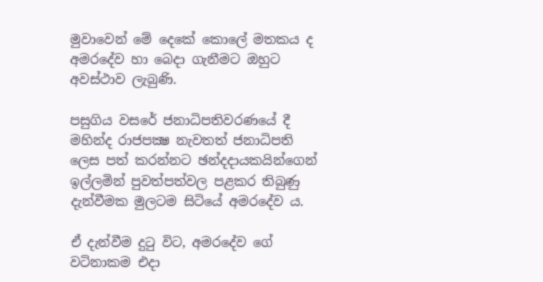මුවාවෙන් මේ දෙකේ කොලේ මතකය ද අමරදේව හා බෙදා ගැනීමට ඔහුට අවස්ථාව ලැබුණි.

පසුගිය වසරේ ජනාධිපතිවරණයේ දී මහින්ද රාජපක්‍ෂ නැවතත් ජනාධිපති ලෙස පත් කරන්නට ඡන්දදායකයින්ගෙන් ඉල්ලමින් පුවත්පත්වල පළකර තිබුණු දැන්වීමක මුලටම සිටියේ අමරදේව ය.

ඒ දැන්වීම දුටු විට, අමරදේව ගේ වටිනාකම එදා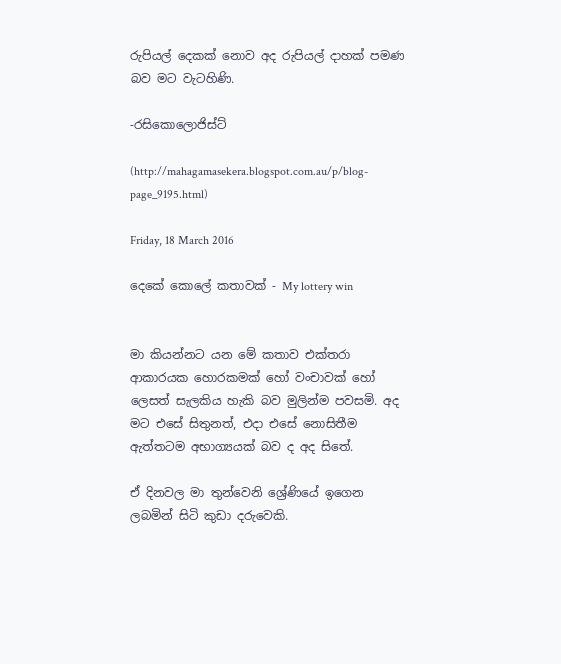රුපියල් දෙකක් නොව අද රුපියල් දාහක් පමණ බව මට වැටහිණි.

-රසිකොලොජිස්ට්

(http://mahagamasekera.blogspot.com.au/p/blog-page_9195.html)

Friday, 18 March 2016

දෙකේ කොලේ කතාවක් - My lottery win


මා කියන්නට යන මේ කතාව එක්තරා ආකාරයක හොරකමක් හෝ වංචාවක් හෝ ලෙසත් සැලකිය හැකි බව මුලින්ම පවසමි. අද මට එසේ සිතුනත්, එදා එසේ නොසිතීම ඇත්තටම අභාග්‍යයක් බව ද අද සිතේ.

ඒ දිනවල මා තුන්වෙනි ශ්‍රේණියේ ඉගෙන ලබමින් සිටි කුඩා දරුවෙකි.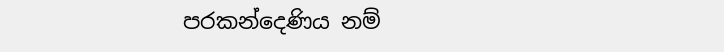පරකන්දෙණිය නම්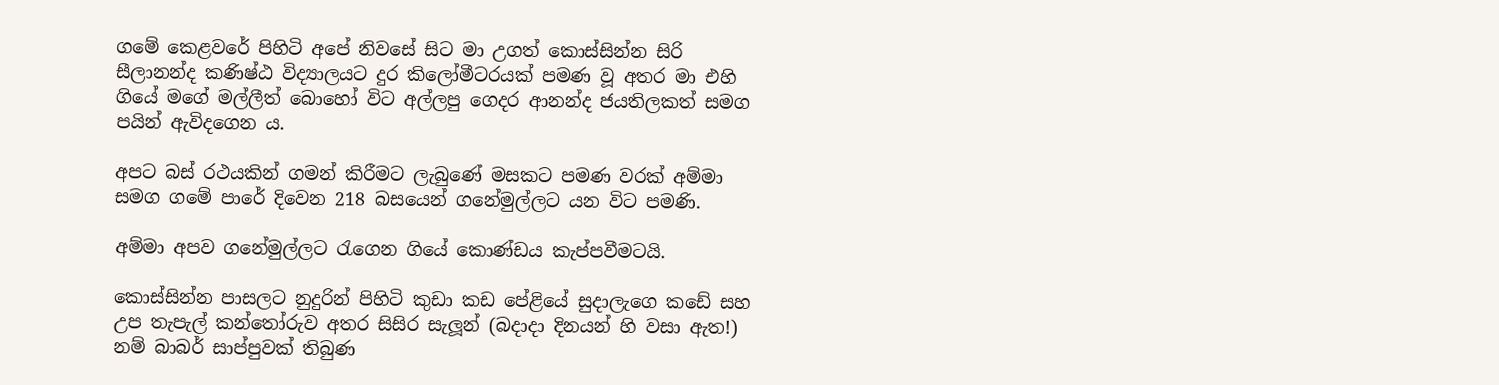ගමේ කෙළවරේ පිහිටි අපේ නිවසේ සිට මා උගත් කොස්සින්න සිරි සීලානන්ද කණිෂ්ඨ විද්‍යාලයට දුර කිලෝමීටරයක් පමණ වූ අතර මා එහි ගියේ මගේ මල්ලීත් බොහෝ විට අල්ලපු ගෙදර ආනන්ද ජයතිලකත් සමග පයින් ඇවිදගෙන ය.

අපට බස් රථයකින් ගමන් කිරීමට ලැබුණේ මසකට පමණ වරක් අම්මා සමග ගමේ පාරේ දිවෙන 218 බසයෙන් ගනේමුල්ලට යන විට පමණි.

අම්මා අපව ගනේමුල්ලට රැගෙන ගියේ කොණ්ඩය කැප්පවීමටයි.

කොස්සින්න පාසලට නුදුරින් පිහිටි කුඩා කඩ පේළියේ සුදාලැගෙ කඩේ සහ උප තැපැල් කන්තෝරුව අතර සිසිර සැලූන් (බදාදා දිනයන් හි වසා ඇත!) නම් බාබර් සාප්පුවක් තිබුණ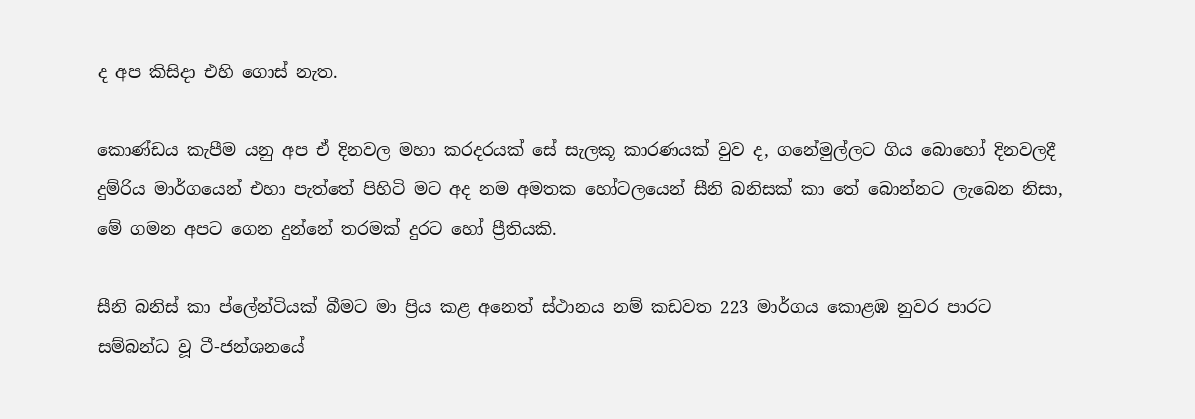ද අප කිසිදා එහි ගොස් නැත.

කොණ්ඩය කැපීම යනු අප ඒ දිනවල මහා කරදරයක් සේ සැලකූ කාරණයක් වුව ද, ගනේමුල්ලට ගිය බොහෝ දිනවලදී දුම්රිය මාර්ගයෙන් එහා පැත්තේ පිහිටි මට අද නම අමතක හෝටලයෙන් සීනි බනිසක් කා තේ බොන්නට ලැබෙන නිසා, මේ ගමන අපට ගෙන දුන්නේ තරමක් දුරට හෝ ප්‍රීතියකි.

සීනි බනිස් කා ප්ලේන්ටියක් බීමට මා ප්‍රිය කළ අනෙත් ස්ථානය නම් කඩවත 223 මාර්ගය කොළඹ නුවර පාරට සම්බන්ධ වූ ටී-ජන්ශනයේ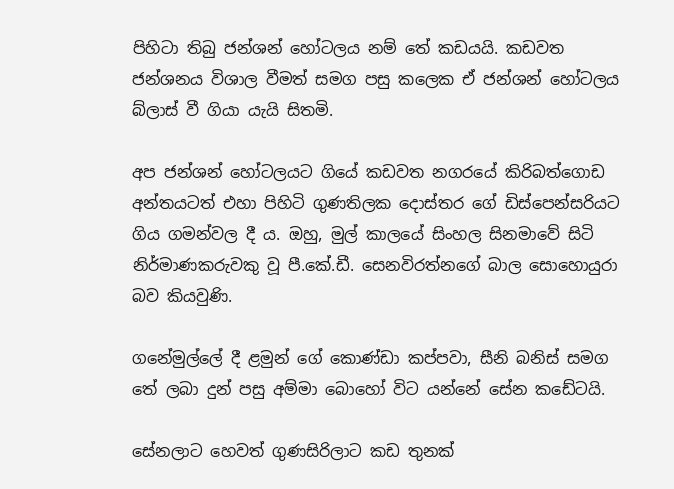පිහිටා තිබු ජන්ශන් හෝටලය නම් තේ කඩයයි. කඩවත ජන්ශනය විශාල වීමත් සමග පසු කලෙක ඒ ජන්ශන් හෝටලය බ්ලාස් වී ගියා යැයි සිතමි.

අප ජන්ශන් හෝටලයට ගියේ කඩවත නගරයේ කිරිබත්ගොඩ අන්තයටත් එහා පිහිටි ගුණතිලක දොස්තර ගේ ඩිස්පෙන්සරියට ගිය ගමන්වල දී ය. ඔහු, මුල් කාලයේ සිංහල සිනමාවේ සිටි නිර්මාණකරුවකු වූ පී.කේ.ඩී. සෙනවිරත්නගේ බාල සොහොයුරා බව කියවුණි.

ගනේමුල්ලේ දී ළමුන් ගේ කොණ්ඩා කප්පවා, සීනි බනිස් සමග තේ ලබා දුන් පසු අම්මා බොහෝ විට යන්නේ සේන කඩේටයි.

සේනලාට හෙවත් ගුණසිරිලාට කඩ තුනක්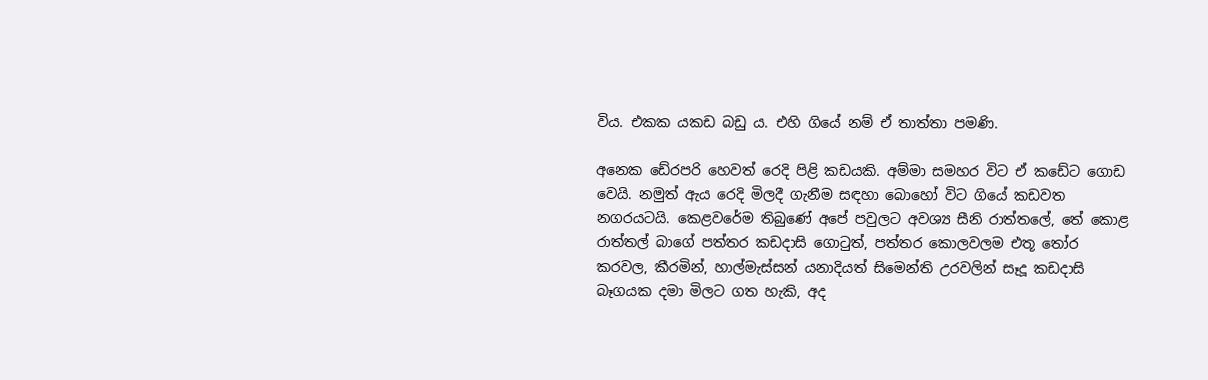විය. එකක යකඩ බඩු ය. එහි ගියේ නම් ඒ තාත්තා පමණි.

අනෙක ඩේ‍රපරි හෙවත් රෙදි පිළි කඩයකි. අම්මා සමහර විට ඒ කඩේට ගොඩ වෙයි. නමුත් ඇය රෙදි මිලදී ගැනීම සඳහා බොහෝ විට ගියේ කඩවත නගරයටයි. කෙළවරේම තිබුණේ අපේ පවුලට අවශ්‍ය සීනි රාත්තලේ, තේ කොළ රාත්තල් බාගේ පත්තර කඩදාසි ගොටුත්, පත්තර කොලවලම එතූ තෝර කරවල, කීරමින්, හාල්මැස්සන් යනාදියත් සිමෙන්ති උරවලින් සෑදූ කඩදාසි බෑගයක දමා මිලට ගත හැකි, අද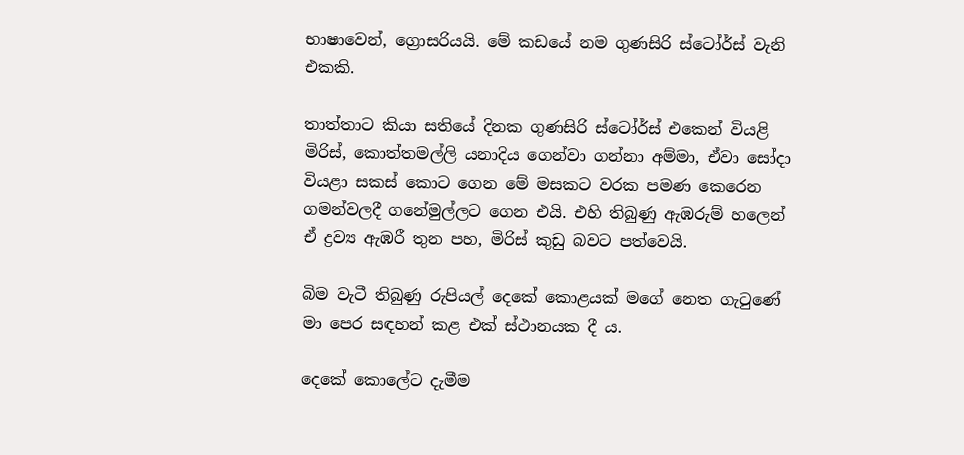භාෂාවෙන්, ග්‍රොසරියයි. මේ කඩයේ නම ගුණසිරි ස්ටෝර්ස් වැනි එකකි.

තාත්තාට කියා සතියේ දිනක ගුණසිරි ස්ටෝර්ස් එකෙන් වියළි මිරිස්, කොත්තමල්ලි යනාදිය ගෙන්වා ගන්නා අම්මා, ඒවා සෝදා වියළා සකස් කොට ගෙන මේ මසකට වරක පමණ කෙරෙන ගමන්වලදී ගනේමුල්ලට ගෙන එයි. එහි තිබුණු ඇඹරුම් හලෙන් ඒ ද්‍රව්‍ය ඇඹරී තුන පහ, මිරිස් කුඩු බවට පත්වෙයි.

බිම වැටී තිබුණු රුපියල් දෙකේ කොළයක් මගේ නෙත ගැටුණේ මා පෙර සඳහන් කළ එක් ස්ථානයක දී ය.

දෙකේ කොලේට දැමීම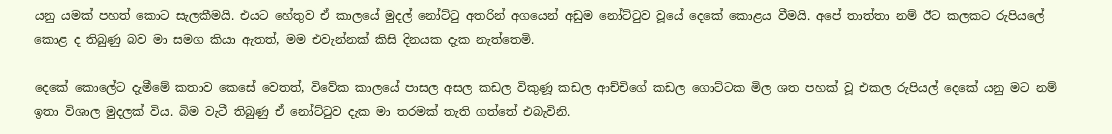යනු යමක් පහත් කොට සැලකීමයි. එයට හේතුව ඒ කාලයේ මුදල් නෝට්ටු අතරින් අගයෙන් අඩුම නෝට්ටුව වූයේ දෙකේ කොළය වීමයි. අපේ තාත්තා නම් ඊට කලකට රුපියලේ කොළ ද තිබුණු බව මා සමග කියා ඇතත්, මම එවැන්නක් කිසි දිනයක දැක නැත්තෙමි.

දෙකේ කොලේට දැමීමේ කතාව කෙසේ වෙතත්, විවේක කාලයේ පාසල අසල කඩල විකුණූ කඩල ආච්චිගේ කඩල ගොට්ටක මිල ශත පහක් වූ එකල රුපියල් දෙකේ යනු මට නම් ඉතා විශාල මුදලක් විය. බිම වැටී තිබුණු ඒ නෝට්ටුව දැක මා තරමක් තැති ගත්තේ එබැවිනි.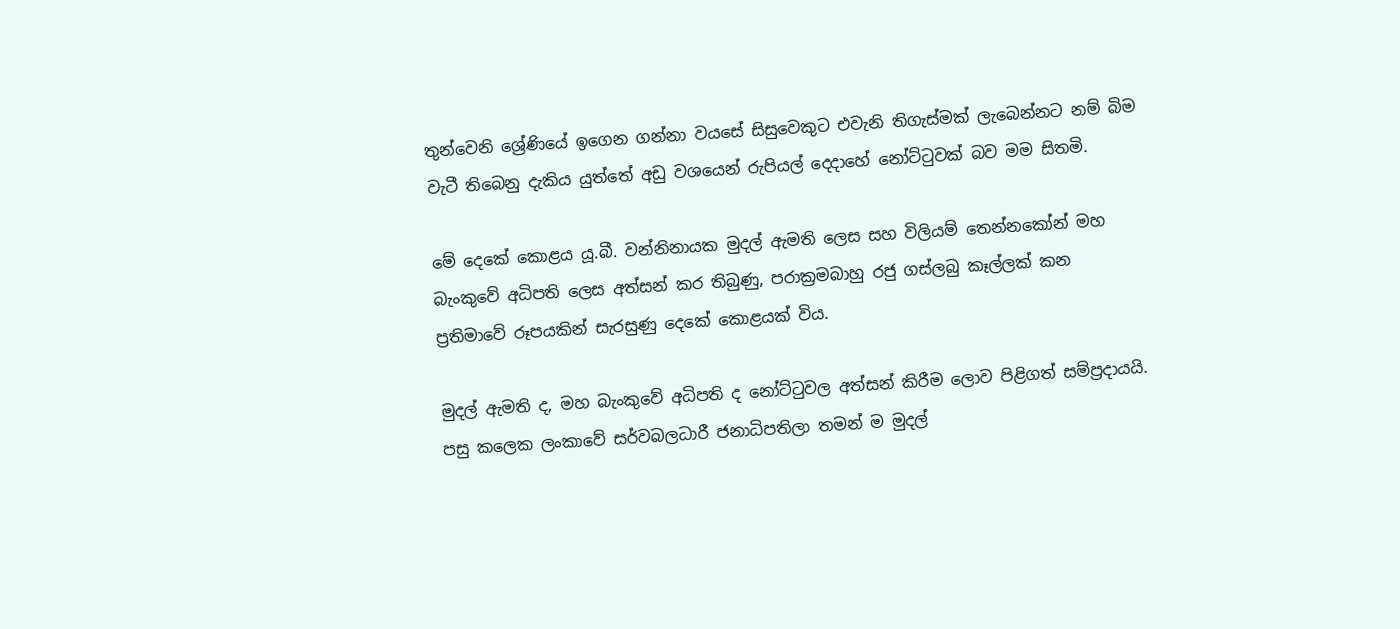තුන්වෙනි ශ්‍රේණියේ ඉගෙන ගන්නා වයසේ සිසුවෙකුට එවැනි තිගැස්මක් ලැබෙන්නට නම් බිම වැටී තිබෙනු දැකිය යුත්තේ අඩු වශයෙන් රුපියල් දෙදාහේ නෝට්ටුවක් බව මම සිතමි.

මේ දෙකේ කොළය යූ.බී. වන්නිනායක මුදල් ඇමති ලෙස සහ විලියම් තෙන්නකෝන් මහ බැංකුවේ අධිපති ලෙස අත්සන් කර තිබුණු, පරාක්‍රමබාහු රජු ගස්ලබු කෑල්ලක් කන ප්‍රතිමාවේ රූපයකින් සැරසුණු දෙකේ කොළයක් විය.

මුදල් ඇමති ද, මහ බැංකුවේ අධිපති ද නෝට්ටුවල අත්සන් කිරීම ලොව පිළිගත් සම්ප්‍රදායයි. පසු කලෙක ලංකාවේ සර්වබලධාරී ජනාධිපතිලා තමන් ම මුදල්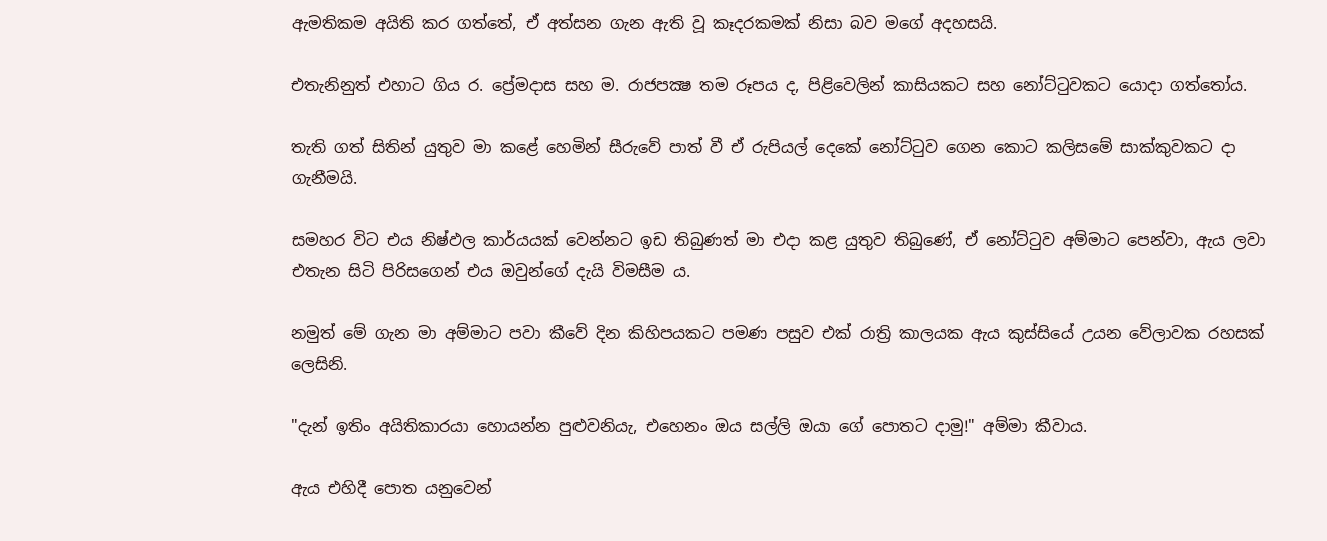ඇමතිකම අයිති කර ගත්තේ, ඒ අත්සන ගැන ඇති වූ කෑදරකමක් නිසා බව මගේ අදහසයි.

එතැනිනුත් එහාට ගිය ර. ප්‍රේමදාස සහ ම. රාජපක්‍ෂ තම රූපය ද, පිළිවෙලින් කාසියකට සහ නෝට්ටුවකට යොදා ගත්තෝය.

තැති ගත් සිතින් යුතුව මා කළේ හෙමින් සීරුවේ පාත් වී ඒ රුපියල් දෙකේ නෝට්ටුව ගෙන කොට කලිසමේ සාක්කුවකට දා ගැනීමයි.

සමහර විට එය නිෂ්ඵල කාර්යයක් වෙන්නට ඉඩ තිබුණත් මා එදා කළ යුතුව තිබුණේ, ඒ නෝට්ටුව අම්මාට පෙන්වා, ඇය ලවා එතැන සිටි පිරිසගෙන් එය ඔවුන්ගේ දැයි විමසීම ය.

නමුත් මේ ගැන මා අම්මාට පවා කීවේ දින කිහිපයකට පමණ පසුව එක් රාත්‍රි කාලයක ඇය කුස්සියේ උයන වේලාවක රහසක් ලෙසිනි.

"දැන් ඉතිං අයිතිකාරයා හොයන්න පුළුවනියැ, එහෙනං ඔය සල්ලි ඔයා ගේ පොතට දාමු!" අම්මා කීවාය.

ඇය එහිදී පොත යනුවෙන්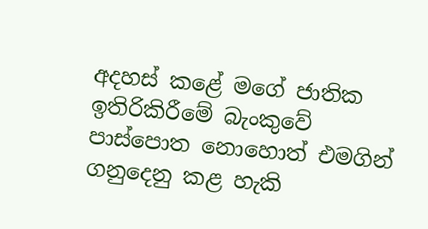අදහස් කළේ මගේ ජාතික ඉතිරිකිරීමේ බැංකුවේ පාස්පොත නොහොත් එමගින් ගනුදෙනු කළ හැකි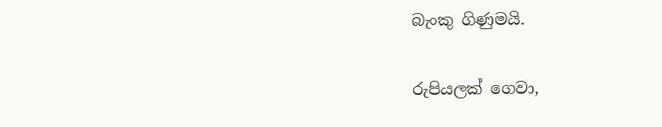බැංකු ගිණුමයි.

රුපියලක් ගෙවා,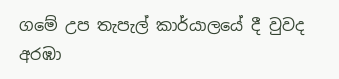ගමේ උප තැපැල් කාර්යාලයේ දී වුවද අරඹා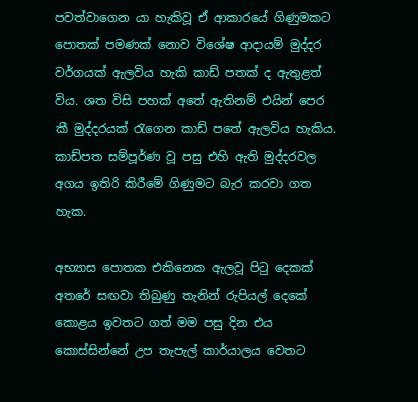පවත්වාගෙන යා හැකිවූ ඒ ආකාරයේ ගිණුමකට පොතක් පමණක් නොව විශේෂ ආදායම් මුද්දර වර්ගයක් ඇලවිය හැකි කාඩ් පතක් ද ඇතුළත් විය. ශත විසි පහක් අතේ ඇතිනම් එයින් පෙර කී මුද්දරයක් රැගෙන කාඩ් පතේ ඇලවිය හැකිය. කාඩ්පත සම්පූර්ණ වූ පසු එහි ඇති මුද්දරවල අගය ඉතිරි කිරීමේ ගිණුමට බැර කරවා ගත හැක.

අභ්‍යාස පොතක එකිනෙක ඇලවූ පිටු දෙකක් අතරේ සඟවා තිබුණු තැනින් රුපියල් දෙකේ කොළය ඉවතට ගත් මම පසු දින එය කොස්සින්නේ උප තැපැල් කාර්යාලය වෙතට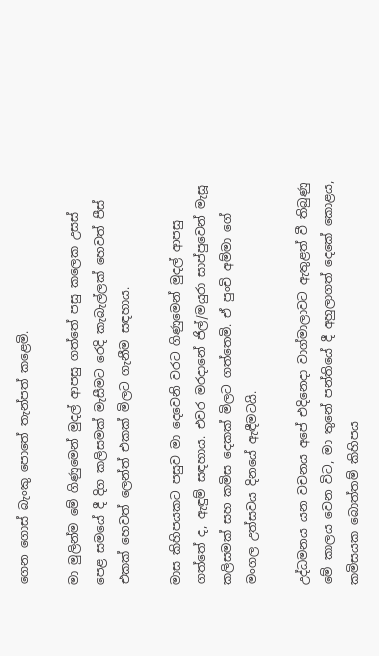ගෙන ගොස් බැංකු පොතේ තැන්පත් කළෙමි.

මා මුලින්ම මේ ගිණුමෙන් මුදල් ආපසු ගත්තේ පසු කලෙක උසස් පෙළ සමයේ දී දිග කලිසමක් මැසීමට රෙදි කැබැල්ලක් හෙවත් පීස් එකක් හෙවත් ලෙන්ත් එකක් මිලට ගැනීම සඳහාය.

මාස කිහිපයකට පසුව මා දෙවෙනි වරට ගිණුමෙන් මුදල් ආපසු ගත්තේ ද, ඇඳුම් සඳහාය. එවර මරදානේ ජිල්/මයුරා සාප්පුවෙන් මැසූ කලිසමක් සහ කමිස දෙකක් මිලට ගත්තෙමි. ඒ පුංචි අම්මා ගේ මංගල උත්සවය දිනයේ ඇඳීමටයි.

උද්ධමනය යන වචනය අපේ එදිනෙදා වාග්මාලාවට ඇතුළත් වී තිබුණු මේ කාලය වෙන විට, මා තුනේ පන්තියේ දී අහුලාගත් දෙකේ කොළය, කමිසයක බොත්තම් කිහිපය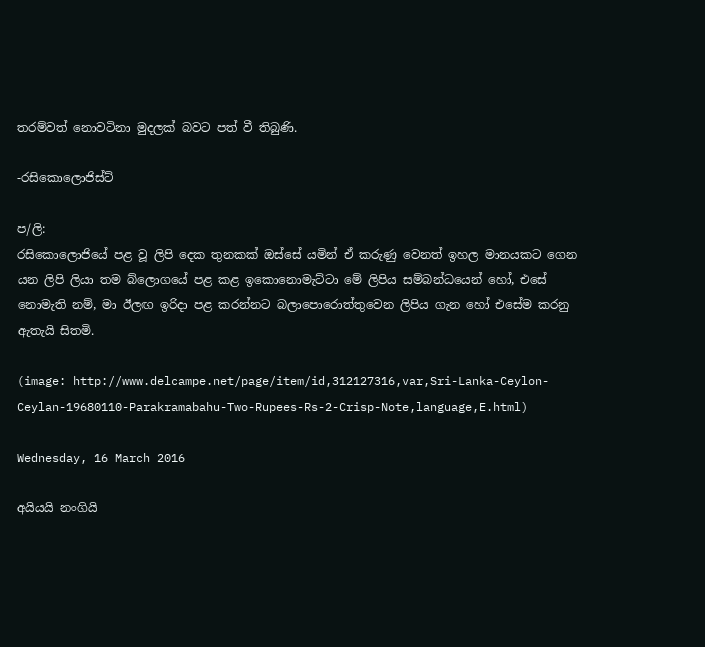තරම්වත් නොවටිනා මුදලක් බවට පත් වී තිබුණි.

-රසිකොලොජිස්ට්

ප/ලි:
රසිකොලොජියේ පළ වූ ලිපි දෙක තුනකක් ඔස්සේ යමින් ඒ කරුණු වෙනත් ඉහල මානයකට ගෙන යන ලිපි ලියා තම බ්ලොගයේ පළ කළ ඉකොනොමැට්ටා මේ ලිපිය සම්බන්ධයෙන් හෝ, එසේ නොමැති නම්, මා ඊලඟ ඉරිදා පළ කරන්නට බලාපොරොත්තුවෙන ලිපිය ගැන හෝ එසේම කරනු ඇතැයි සිතමි.

(image: http://www.delcampe.net/page/item/id,312127316,var,Sri-Lanka-Ceylon-Ceylan-19680110-Parakramabahu-Two-Rupees-Rs-2-Crisp-Note,language,E.html)

Wednesday, 16 March 2016

අයියයි නංගියි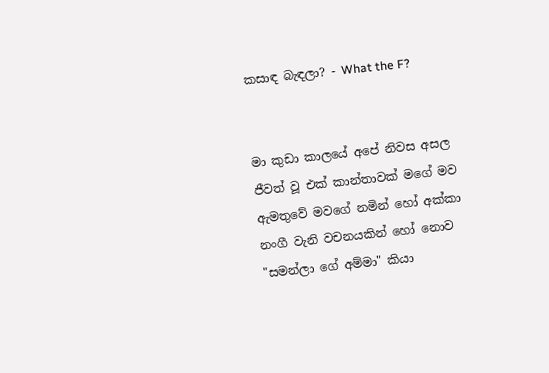කසාඳ බැඳලා? - What the F?


මා කුඩා කාලයේ අපේ නිවස අසල ජීවත් වූ එක් කාන්තාවක් මගේ මව ඇමතුවේ මවගේ නමින් හෝ අක්කා නංගී වැනි වචනයකින් හෝ නොව "සමන්ලා ගේ අම්මා" කියා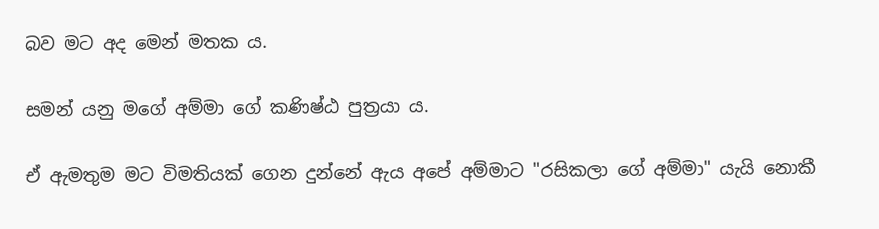බව මට අද මෙන් මතක ය.

සමන් යනු මගේ අම්මා ගේ කණිෂ්ඨ පුත්‍රයා ය.

ඒ ඇමතුම මට විමතියක් ගෙන දුන්නේ ඇය අපේ අම්මාට "රසිකලා ගේ අම්මා" යැයි නොකී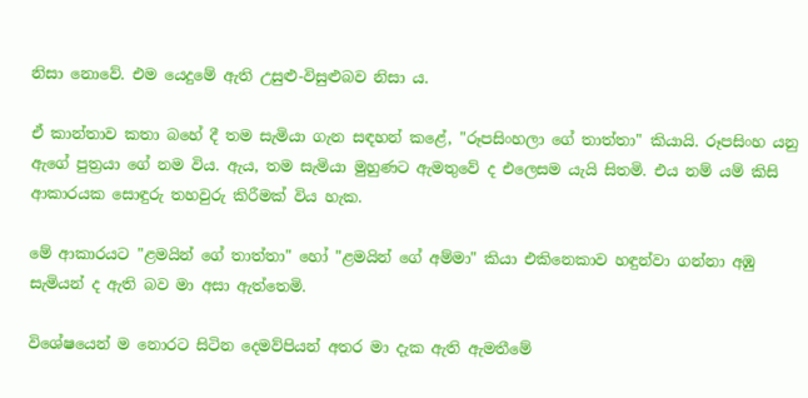නිසා නොවේ. එම යෙදුමේ ඇති උසුළු-විසුළුබව නිසා ය.

ඒ කාන්තාව කතා බහේ දී තම සැමියා ගැන සඳහන් කළේ, "රූපසිංහලා ගේ තාත්තා" කියායි. රූපසිංහ යනු ඇගේ පුත්‍රයා ගේ නම විය. ඇය, තම සැමියා මුහුණට ඇමතුවේ ද එලෙසම යැයි සිතමි. එය නම් යම් කිසි ආකාරයක සොඳුරු තහවුරු කිරීමක් විය හැක.

මේ ආකාරයට "ළමයින් ගේ තාත්තා" හෝ "ළමයින් ගේ අම්මා" කියා එකිනෙකාව හඳුන්වා ගන්නා අඹු සැමියන් ද ඇති බව මා අසා ඇත්තෙමි.

විශේෂයෙන් ම නොරට සිටින දෙමව්පියන් අතර මා දැක ඇති ඇමතීමේ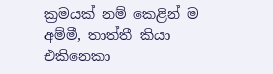ක්‍රමයක් නම් කෙළින් ම අම්මී, තාත්තී කියා එකිනෙකා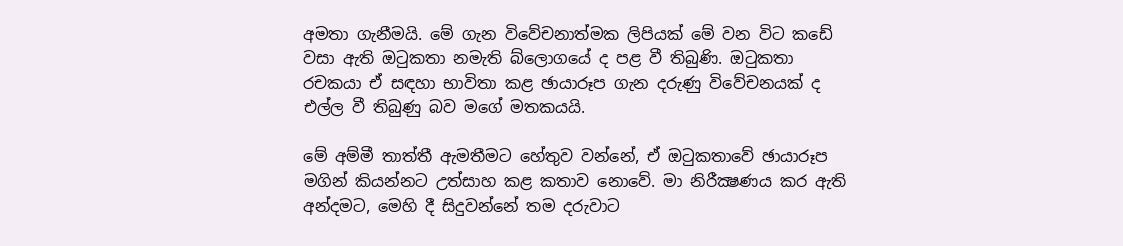අමතා ගැනීමයි. මේ ගැන විවේචනාත්මක ලිපියක් මේ වන විට කඩේ වසා ඇති ඔටුකතා නමැති බ්ලොගයේ ද පළ වී තිබුණි. ඔටුකතා රචකයා ඒ සඳහා භාවිතා කළ ඡායාරූප ගැන දරුණු විවේචනයක් ද එල්ල වී තිබුණු බව මගේ මතකයයි.

මේ අම්මී තාත්තී ඇමතීමට හේතුව වන්නේ, ඒ ඔටුකතාවේ ඡායාරූප මගින් කියන්නට උත්සාහ කළ කතාව නොවේ. මා නිරීක්‍ෂණය කර ඇති අන්දමට, මෙහි දී සිදුවන්නේ තම දරුවාට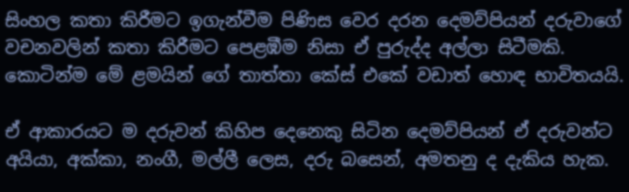සිංහල කතා කිරීමට ඉගැන්වීම පිණිස වෙර දරන දෙමව්පියන් දරුවාගේ වචනවලින් කතා කිරීමට පෙළඹීම නිසා ඒ පුරුද්ද අල්ලා සිටීමකි. කොටින්ම මේ ළමයින් ගේ තාත්තා කේස් එකේ වඩාත් හොඳ භාවිතයයි.

ඒ ආකාරයට ම දරුවන් කිහිප දෙනෙකු සිටින දෙමව්පියන් ඒ දරුවන්ට අයියා, අක්කා, නංගී, මල්ලී ලෙස, දරු බසෙන්, අමතනු ද දැකිය හැක.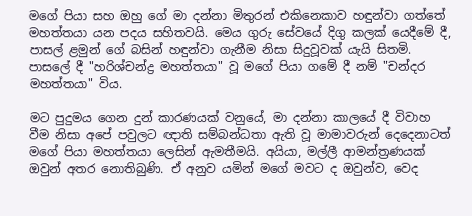මගේ පියා සහ ඔහු ගේ මා දන්නා මිතුරන් එකිනෙකාව හඳුන්වා ගත්තේ මහත්තයා යන පදය සහිතවයි. මෙය ගුරු සේවයේ දිගු කලක් යෙදීමේ දී, පාසල් ළමුන් ගේ බසින් හඳුන්වා ගැනීම නිසා සිදුවූවක් යැයි සිතමි. පාසලේ දී "හරිශ්චන්ද්‍ර මහත්තයා" වූ මගේ පියා ගමේ දී නම් "චන්දර මහත්තයා" විය.

මට පුදුමය ගෙන දුන් කාරණයක් වනුයේ, මා දන්නා කාලයේ දී විවාහ වීම නිසා අපේ පවුලට ඥාති සම්බන්ධතා ඇති වූ මාමාවරුන් දෙදෙනාටත් මගේ පියා මහත්තයා ලෙසින් ඇමතීමයි. අයියා, මල්ලී ආමන්ත්‍රණයක් ඔවුන් අතර නොතිබුණි. ඒ අනුව යමින් මගේ මවට ද ඔවුන්ව, වෙද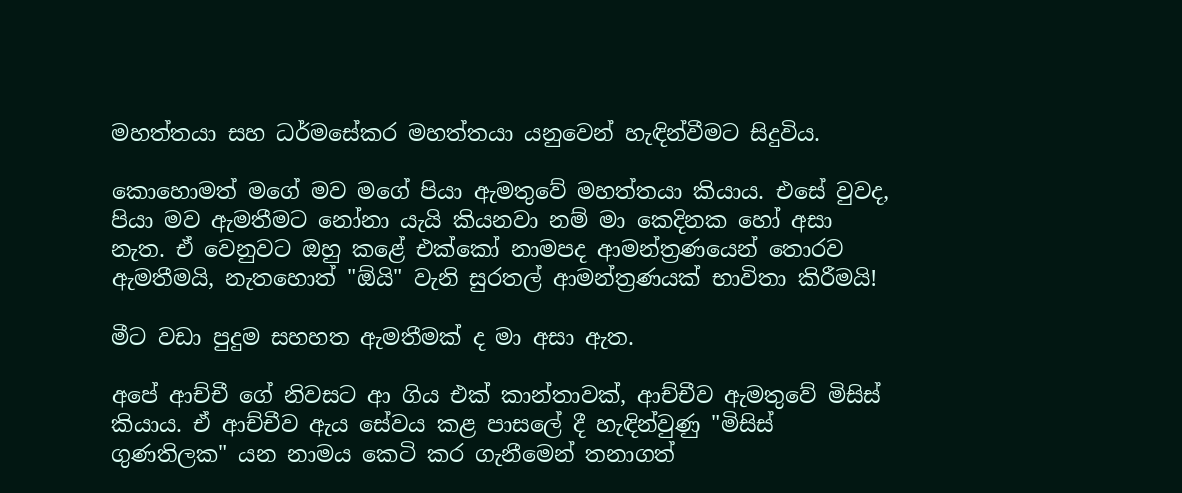මහත්තයා සහ ධර්මසේකර මහත්තයා යනුවෙන් හැඳින්වීමට සිදුවිය.

කොහොමත් මගේ මව මගේ පියා ඇමතුවේ මහත්තයා කියාය. එසේ වුවද, පියා මව ඇමතීමට නෝනා යැයි කියනවා නම් මා කෙදිනක හෝ අසා නැත. ඒ වෙනුවට ඔහු කළේ එක්කෝ නාමපද ආමන්ත්‍රණයෙන් තොරව ඇමතීමයි, නැතහොත් "ඕයි" වැනි සුරතල් ආමන්ත්‍රණයක් භාවිතා කිරීමයි!

මීට වඩා පුදුම සහහත ඇමතීමක් ද මා අසා ඇත.

අපේ ආච්චී ගේ නිවසට ආ ගිය එක් කාන්තාවක්, ආච්චීව ඇමතුවේ මිසිස් කියාය. ඒ ආච්චීව ඇය සේවය කළ පාසලේ දී හැඳින්වුණු "මිසිස් ගුණතිලක" යන නාමය කෙටි කර ගැනීමෙන් තනාගත්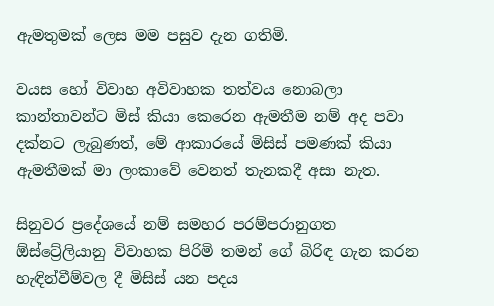ඇමතුමක් ලෙස මම පසුව දැන ගතිමි.

වයස හෝ විවාහ අවිවාහක තත්වය නොබලා කාන්තාවන්ට මිස් කියා කෙරෙන ඇමතීම නම් අද පවා දක්නට ලැබුණත්, මේ ආකාරයේ මිසිස් පමණක් කියා ඇමතීමක් මා ලංකාවේ වෙනත් තැනකදී අසා නැත.

සිනුවර ප්‍රදේශයේ නම් සමහර පරම්පරානුගත ඕස්ට්‍රේලියානු විවාහක පිරිමි තමන් ගේ බිරිඳ ගැන කරන හැඳින්වීම්වල දී මිසිස් යන පදය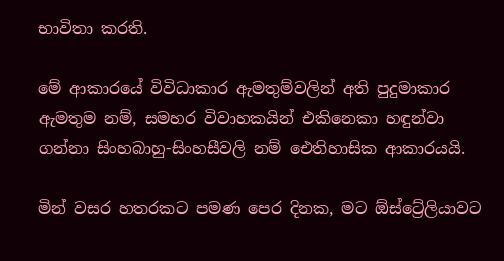භාවිතා කරති.

මේ ආකාරයේ විවිධාකාර ඇමතුම්වලින් අති පුදුමාකාර ඇමතුම නම්, සමහර විවාහකයින් එකිනෙකා හඳුන්වා ගන්නා සිංහබාහු-සිංහසීවලි නම් ඓතිහාසික ආකාරයයි.

මින් වසර හතරකට පමණ පෙර දිනක, මට ඕස්ට්‍රේලියාවට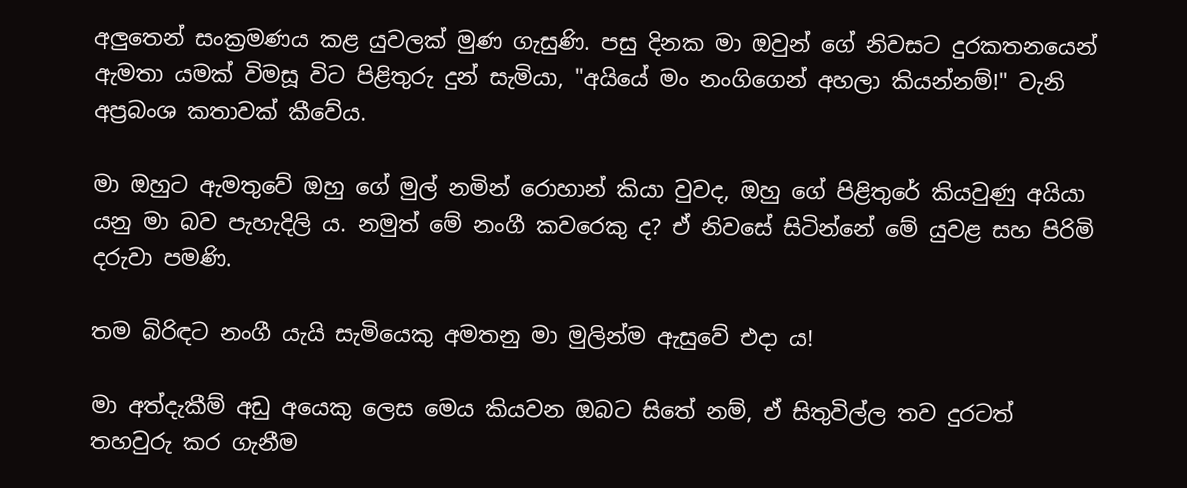අලුතෙන් සංක්‍රමණය කළ යුවලක් මුණ ගැසුණි. පසු දිනක මා ඔවුන් ගේ නිවසට දුරකතනයෙන් ඇමතා යමක් විමසූ විට පිළිතුරු දුන් සැමියා, "අයියේ මං නංගිගෙන් අහලා කියන්නම්!" වැනි අප්‍රබංශ කතාවක් කීවේය.

මා ඔහුට ඇමතුවේ ඔහු ගේ මුල් නමින් රොහාන් කියා වුවද, ඔහු ගේ පිළිතුරේ කියවුණු අයියා යනු මා බව පැහැදිලි ය. නමුත් මේ නංගී කවරෙකු ද? ඒ නිවසේ සිටින්නේ මේ යුවළ සහ පිරිමි දරුවා පමණි.

තම බිරිඳට නංගී යැයි සැමියෙකු අමතනු මා මුලින්ම ඇසුවේ එදා ය!

මා අත්දැකීම් අඩු අයෙකු ලෙස මෙය කියවන ඔබට සිතේ නම්, ඒ සිතුවිල්ල තව දුරටත් තහවුරු කර ගැනීම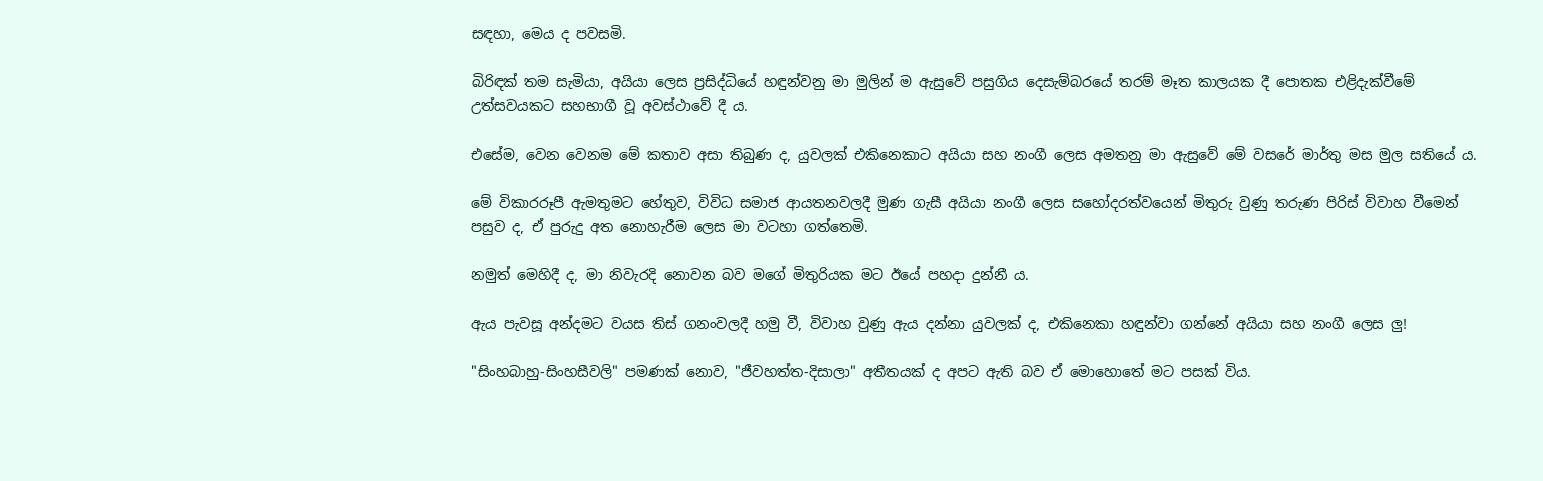සඳහා, මෙය ද පවසමි.

බිරිඳක් තම සැමියා, අයියා ලෙස ප්‍රසිද්ධියේ හඳුන්වනු මා මුලින් ම ඇසුවේ පසුගිය දෙසැම්බරයේ තරම් මෑත කාලයක දී පොතක එළිදැක්වීමේ උත්සවයකට සහභාගී වූ අවස්ථාවේ දී ය.

එසේම, වෙන වෙනම මේ කතාව අසා තිබුණ ද, යුවලක් එකිනෙකාට අයියා සහ නංගී ලෙස අමතනු මා ඇසුවේ මේ වසරේ මාර්තු මස මුල සතියේ ය.

මේ විකාරරූපී ඇමතුමට හේතුව, විවිධ සමාජ ආයතනවලදී මුණ ගැසී අයියා නංගී ලෙස සහෝදරත්වයෙන් මිතුරු වුණු තරුණ පිරිස් විවාහ වීමෙන් පසුව ද, ඒ පුරුදු අත නොහැරීම ලෙස මා වටහා ගත්තෙමි.

නමුත් මෙහිදී ද, මා නිවැරදි නොවන බව මගේ මිතුරියක මට ඊයේ පහදා දුන්නී ය.

ඇය පැවසූ අන්දමට වයස තිස් ගනංවලදී හමු වී, විවාහ වුණු ඇය දන්නා යුවලක් ද, එකිනෙකා හඳුන්වා ගන්නේ අයියා සහ නංගී ලෙස ලු!

"සිංහබාහු-සිංහසීවලි" පමණක් නොව, "ජීවහත්ත-දිසාලා" අතීතයක් ද අපට ඇති බව ඒ මොහොතේ මට පසක් විය.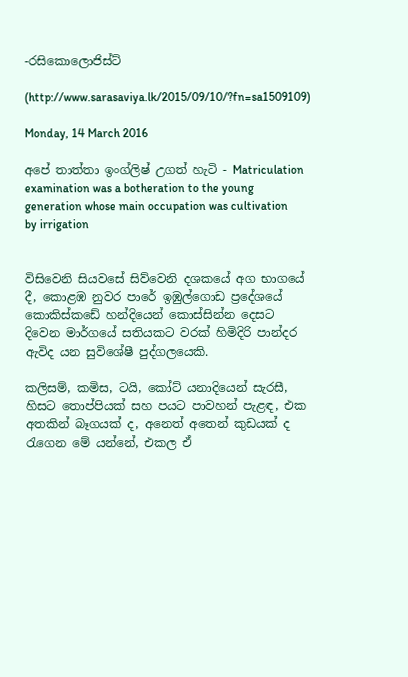-රසිකොලොජිස්ට්

(http://www.sarasaviya.lk/2015/09/10/?fn=sa1509109)

Monday, 14 March 2016

අපේ තාත්තා ඉංග්ලිෂ් උගත් හැටි - Matriculation examination was a botheration to the young generation whose main occupation was cultivation by irrigation


විසිවෙනි සියවසේ සිව්වෙනි දශකයේ අග භාගයේ දී, කොළඹ නුවර පාරේ ඉඹුල්ගොඩ ප්‍රදේශයේ කොකිස්කඩේ හන්දියෙන් කොස්සින්න දෙසට දිවෙන මාර්ගයේ සතියකට වරක් හිමිදිරි පාන්දර ඇවිද යන සුවිශේෂී පුද්ගලයෙකි.

කලිසම්, කමිස, ටයි, කෝට් යනාදියෙන් සැරසී, හිසට තොප්පියක් සහ පයට පාවහන් පැළඳ, එක අතකින් බෑගයක් ද, අනෙත් අතෙන් කුඩයක් ද රැගෙන මේ යන්නේ, එකල ඒ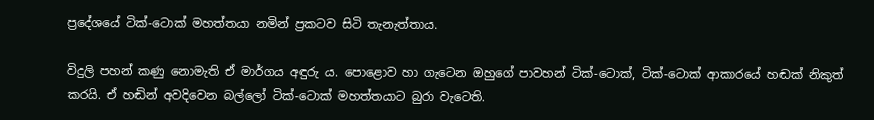ප්‍රදේශයේ ටික්-ටොක් මහත්තයා නමින් ප්‍රකටව සිටි තැනැත්තාය.

විදුලි පහන් කණු නොමැති ඒ මාර්ගය අඳුරු ය. පොළොව හා ගැටෙන ඔහුගේ පාවහන් ටික්-ටොක්, ටික්-ටොක් ආකාරයේ හඬක් නිකුත් කරයි. ඒ හඬින් අවදිවෙන බල්ලෝ ටික්-ටොක් මහත්තයාට බුරා වැටෙති.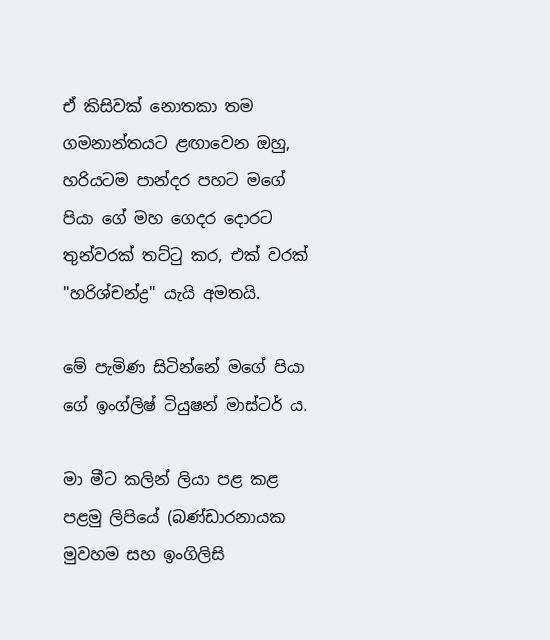ඒ කිසිවක් නොතකා තම ගමනාන්තයට ළඟාවෙන ඔහු, හරියටම පාන්දර පහට මගේ පියා ගේ මහ ගෙදර දොරට තුන්වරක් තට්ටු කර, එක් වරක් "හරිශ්චන්ද්‍ර" යැයි අමතයි.

මේ පැමිණ සිටින්නේ මගේ පියා ගේ ඉංග්ලිෂ් ටියුෂන් මාස්ටර් ය.

මා මීට කලින් ලියා පළ කළ පළමු ලිපියේ (බණ්ඩාරනායක මුවහම සහ ඉංගිලිසි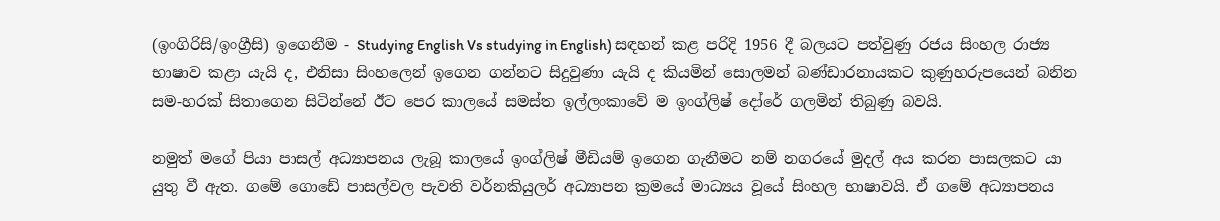(ඉංගිරිසි/ඉංග්‍රීසි) ඉගෙනීම - Studying English Vs studying in English) සඳහන් කළ පරිදි 1956 දී බලයට පත්වුණු රජය සිංහල රාජ්‍ය භාෂාව කළා යැයි ද, එනිසා සිංහලෙන් ඉගෙන ගන්නට සිදුවුණා යැයි ද කියමින් සොලමන් බණ්ඩාරනායකට කුණුහරුපයෙන් බනින සම-හරක් සිතාගෙන සිටින්නේ ඊට පෙර කාලයේ සමස්ත ඉල්ලංකාවේ ම ඉංග්ලිෂ් දෝරේ ගලමින් තිබුණු බවයි.

නමුත් මගේ පියා පාසල් අධ්‍යාපනය ලැබූ කාලයේ ඉංග්ලිෂ් මීඩියම් ඉගෙන ගැනීමට නම් නගරයේ මුදල් අය කරන පාසලකට යා යුතු වී ඇත. ගමේ ගොඩේ පාසල්වල පැවති වර්නකියුලර් අධ්‍යාපන ක්‍රමයේ මාධ්‍යය වූයේ සිංහල භාෂාවයි. ඒ ගමේ අධ්‍යාපනය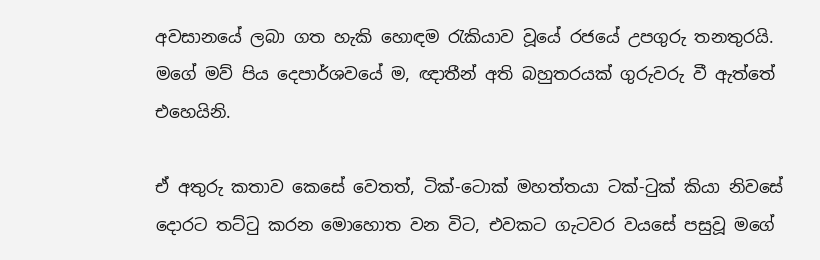අවසානයේ ලබා ගත හැකි හොඳම රැකියාව වූයේ රජයේ උපගුරු තනතුරයි. මගේ මව් පිය දෙපාර්ශවයේ ම, ඥාතීන් අති බහුතරයක් ගුරුවරු වී ඇත්තේ එහෙයිනි.

ඒ අතුරු කතාව කෙසේ වෙතත්, ටික්-ටොක් මහත්තයා ටක්-ටුක් කියා නිවසේ දොරට තට්ටු කරන මොහොත වන විට, එවකට ගැටවර වයසේ පසුවූ මගේ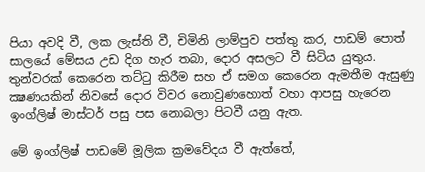පියා අවදි වී, ලක ලැස්ති වී, චිමිනි ලාම්පුව පත්තු කර, පාඩම් පොත් සාලයේ මේසය උඩ දිග හැර තබා, දොර අසලට වී සිටිය යුතුය. තුන්වරක් කෙරෙන තට්ටු කිරීම සහ ඒ සමග කෙරෙන ඇමතීම ඇසුණු ක්‍ෂණයකින් නිවසේ දොර විවර නොවුණහොත් වහා ආපසු හැරෙන ඉංග්ලිෂ් මාස්ටර් පසු පස නොබලා පිටවී යනු ඇත.

මේ ඉංග්ලිෂ් පාඩමේ මූලික ක්‍රමවේදය වී ඇත්තේ,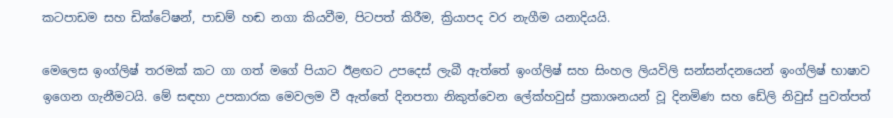කටපාඩම සහ ඩික්ටේෂන්, පාඩම් හඬ නගා කියවීම, පිටපත් කිරීම, ක්‍රියාපද වර නැගීම යනාදියයි.

මෙලෙස ඉංග්ලිෂ් තරමක් කට ගා ගත් මගේ පියාට ඊළඟට උපදෙස් ලැබී ඇත්තේ ඉංග්ලිෂ් සහ සිංහල ලියවිලි සන්සන්දනයෙන් ඉංග්ලිෂ් භාෂාව ඉගෙන ගැනීමටයි. මේ සඳහා උපකාරක මෙවලම වී ඇත්තේ දිනපතා නිකුත්වෙන ලේක්හවුස් ප්‍රකාශනයන් වූ දිනමිණ සහ ඩේලි නිවුස් පුවත්පත්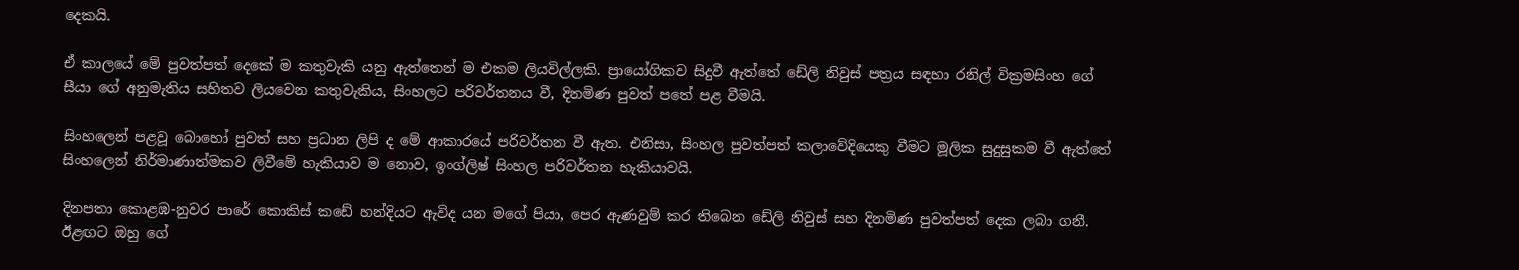දෙකයි.

ඒ කාලයේ මේ පුවත්පත් දෙකේ ම කතුවැකි යනු ඇත්තෙන් ම එකම ලියවිල්ලකි. ප්‍රායෝගිකව සිදුවී ඇත්තේ ඩේලි නිවුස් පත්‍රය සඳහා රනිල් වික්‍රමසිංහ ගේ සීයා ගේ අනුමැතිය සහිතව ලියවෙන කතුවැකිය, සිංහලට පරිවර්තනය වී, දිනමිණ පුවත් පතේ පළ වීමයි.

සිංහලෙන් පළවූ බොහෝ පුවත් සහ ප්‍රධාන ලිපි ද මේ ආකාරයේ පරිවර්තන වී ඇත. එනිසා, සිංහල පුවත්පත් කලාවේදියෙකු වීමට මූලික සුදුසුකම වී ඇත්තේ සිංහලෙන් නිර්මාණාත්මකව ලිවීමේ හැකියාව ම නොව, ඉංග්ලිෂ් සිංහල පරිවර්තන හැකියාවයි.

දිනපතා කොළඹ-නුවර පාරේ කොකිස් කඩේ හන්දියට ඇවිද යන මගේ පියා, පෙර ඇණවුම් කර තිබෙන ඩේලි නිවුස් සහ දිනමිණ පුවත්පත් දෙක ලබා ගනී. ඊළඟට ඔහු ගේ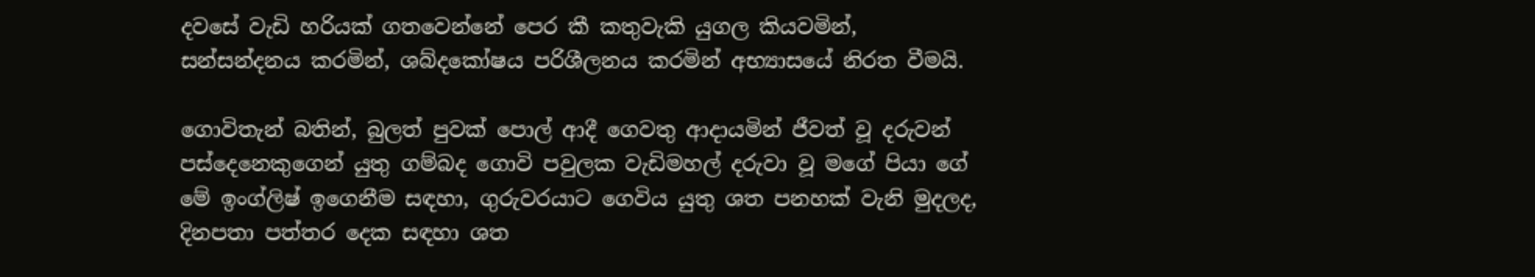දවසේ වැඩි හරියක් ගතවෙන්නේ පෙර කී කතුවැකි යුගල කියවමින්, සන්සන්දනය කරමින්, ශබ්දකෝෂය පරිශීලනය කරමින් අභ්‍යාසයේ නිරත වීමයි.

ගොවිතැන් බතින්, බුලත් පුවක් පොල් ආදී ගෙවතු ආදායමින් ජීවත් වූ දරුවන් පස්දෙනෙකුගෙන් යුතු ගම්බද ගොවි පවුලක වැඩිමහල් දරුවා වූ මගේ පියා ගේ මේ ඉංග්ලිෂ් ඉගෙනීම සඳහා, ගුරුවරයාට ගෙවිය යුතු ශත පනහක් වැනි මුදලද, දිනපතා පත්තර දෙක සඳහා ශත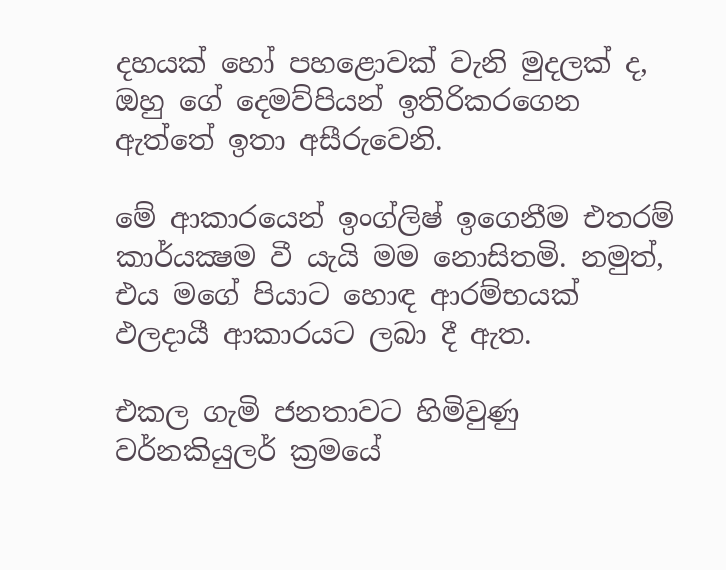දහයක් හෝ පහළොවක් වැනි මුදලක් ද, ඔහු ගේ දෙමව්පියන් ඉතිරිකරගෙන ඇත්තේ ඉතා අසීරුවෙනි.

මේ ආකාරයෙන් ඉංග්ලිෂ් ඉගෙනීම එතරම් කාර්යක්‍ෂම වී යැයි මම නොසිතමි. නමුත්, එය මගේ පියාට හොඳ ආරම්භයක් ඵලදායී ආකාරයට ලබා දී ඇත.

එකල ගැමි ජනතාවට හිමිවුණු වර්නකියුලර් ක්‍රමයේ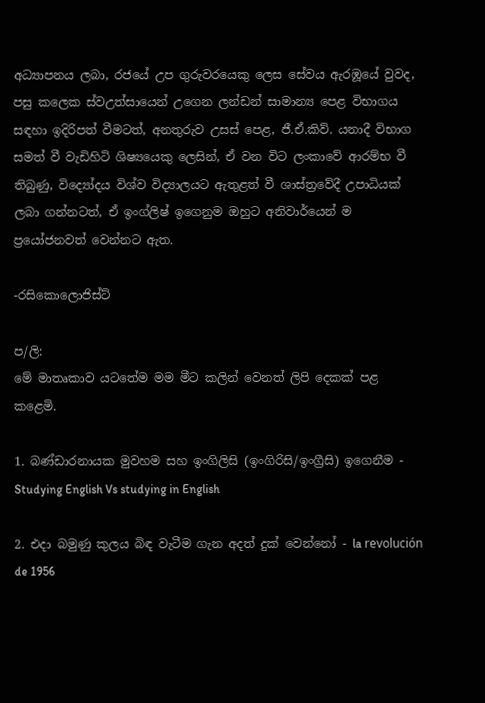අධ්‍යාපනය ලබා, රජයේ උප ගුරුවරයෙකු ලෙස සේවය ඇරඹූයේ වුවද, පසු කලෙක ස්වඋත්සායෙන් උගෙන ලන්ඩන් සාමාන්‍ය පෙළ විභාගය සඳහා ඉදිරිපත් වීමටත්, අනතුරුව උසස් පෙළ, ජී.ඒ.කිව්. යනාදී විභාග සමත් වී වැඩිහිටි ශිෂ්‍යයෙකු ලෙසින්, ඒ වන විට ලංකාවේ ආරම්භ වී තිබුණු, විද්‍යෝදය විශ්ව විද්‍යාලයට ඇතුළත් වී ශාස්ත්‍රවේදී උපාධියක් ලබා ගන්නටත්, ඒ ඉංග්ලිෂ් ඉගෙනුම ඔහුට අනිවාර්යෙන් ම ප්‍රයෝජනවත් වෙන්නට ඇත.

-රසිකොලොජිස්ට්

ප/ලි:
මේ මාතෘකාව යටතේම මම මීට කලින් වෙනත් ලිපි දෙකක් පළ කළෙමි.

1. බණ්ඩාරනායක මුවහම සහ ඉංගිලිසි (ඉංගිරිසි/ඉංග්‍රීසි) ඉගෙනීම - Studying English Vs studying in English

2. එදා බමුණු කුලය බිඳ වැටීම ගැන අදත් දුක් වෙන්නෝ - la revolución de 1956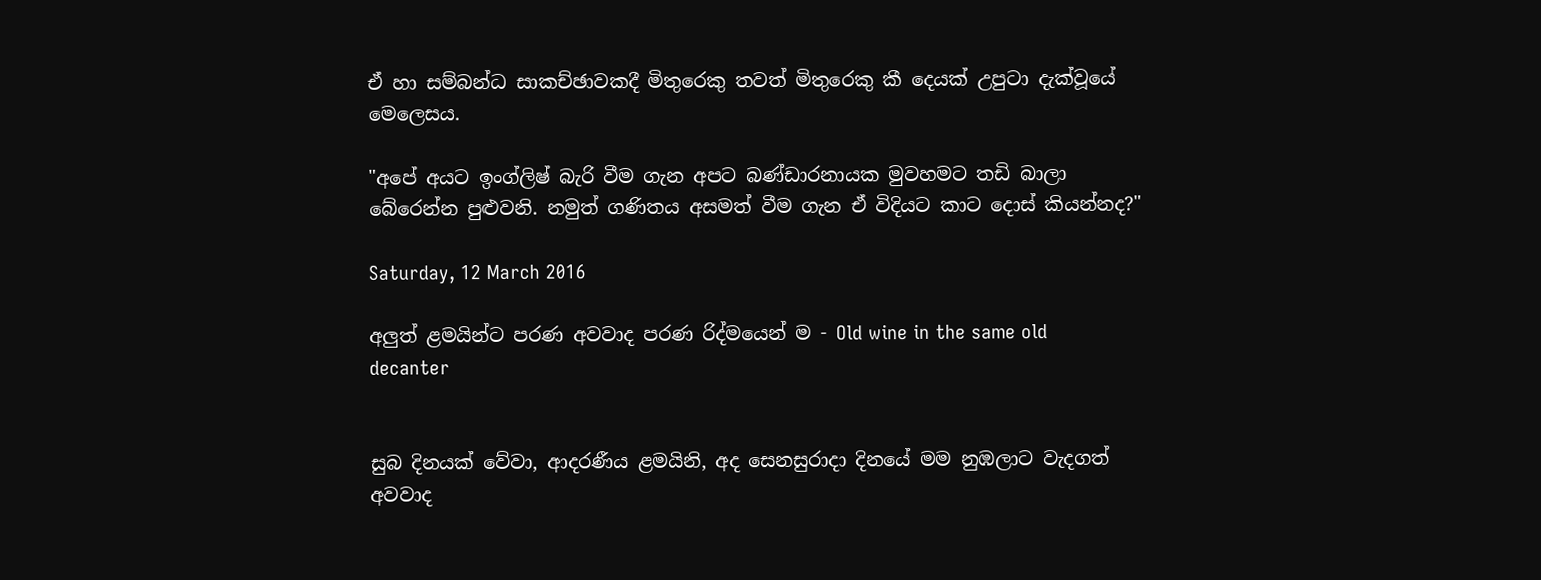ඒ හා සම්බන්ධ සාකච්ඡාවකදී මිතුරෙකු තවත් මිතුරෙකු කී දෙයක් උපුටා දැක්වූයේ මෙලෙසය.

"අපේ අයට ඉංග්ලිෂ් බැරි වීම ගැන අපට බණ්ඩාරනායක මුවහමට තඩි බාලා බේරෙන්න පුළුවනි. නමුත් ගණිතය අසමත් වීම ගැන ඒ විදියට කාට දොස් කියන්නද?"

Saturday, 12 March 2016

අලුත් ළමයින්ට පරණ අවවාද පරණ රිද්මයෙන් ම - Old wine in the same old decanter


සුබ දිනයක් වේවා, ආදරණීය ළමයිනි, අද සෙනසුරාදා දිනයේ මම නුඹලාට වැදගත් අවවාද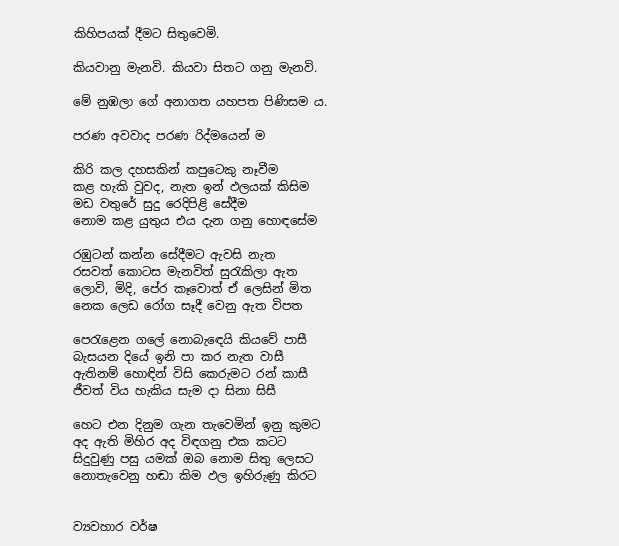කිහිපයක් දීමට සිතුවෙමි.

කියවානු මැනවි. කියවා සිතට ගනු මැනවි.

මේ නුඹලා ගේ අනාගත යහපත පිණිසම ය.

පරණ අවවාද පරණ රිද්මයෙන් ම

කිරි කල දහසකින් කපුටෙකු නෑවීම
කළ හැකි වුවද, නැත ඉන් ඵලයක් කිසිම
මඩ වතුරේ සුදු රෙදිපිළි සේදීම
නොම කළ යුතුය එය දැන ගනු හොඳසේම

රඹුටන් කන්න සේදීමට ඇවසි නැත
රසවත් කොටස මැනවිත් සුරැකිලා ඇත
ලොවි, මිදි, පේර කෑවොත් ඒ ලෙසින් මිත
නෙක ලෙඩ රෝග සෑදී වෙනු ඇත විපත

පෙරැළෙන ගලේ නොබැඳෙයි කියවේ පාසී
බැසයන දියේ ඉනි පා කර නැත වාසී
ඇතිනම් හොඳින් විසි කෙරුමට රන් කාසී
ජීවත් විය හැකිය සැම දා සිනා සිසී

හෙට එන දිනුම ගැන තැවෙමින් ඉනු කුමට
අද ඇති මිහිර අද විඳගනු එක කටට
සිදුවුණු පසු යමක් ඔබ නොම සිතු ලෙසට
නොතැවෙනු හඬා කිම ඵල ඉහිරුණු කිරට


ව්‍යවහාර වර්ෂ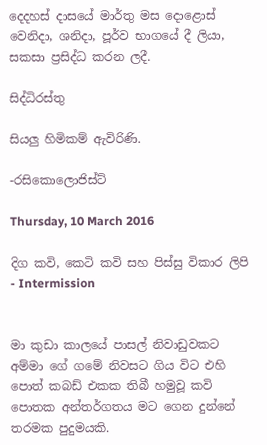දෙදහස් දාසයේ මාර්තු මස දොළොස් වෙනිදා, ශනිදා, පූර්ව භාගයේ දී ලියා, සකසා ප්‍රසිද්ධ කරන ලදී.

සිද්ධිරස්තු

සියලු හිමිකම් ඇවිරිණි.

-රසිකොලොජිස්ට්

Thursday, 10 March 2016

දිග කවි, කෙටි කවි සහ පිස්සු විකාර ලිපි - Intermission


මා කුඩා කාලයේ පාසල් නිවාඩුවකට අම්මා ගේ ගමේ නිවසට ගිය විට එහි පොත් කබඩ් එකක තිබී හමුවූ කවි පොතක අන්තර්ගතය මට ගෙන දුන්නේ තරමක පුදුමයකි.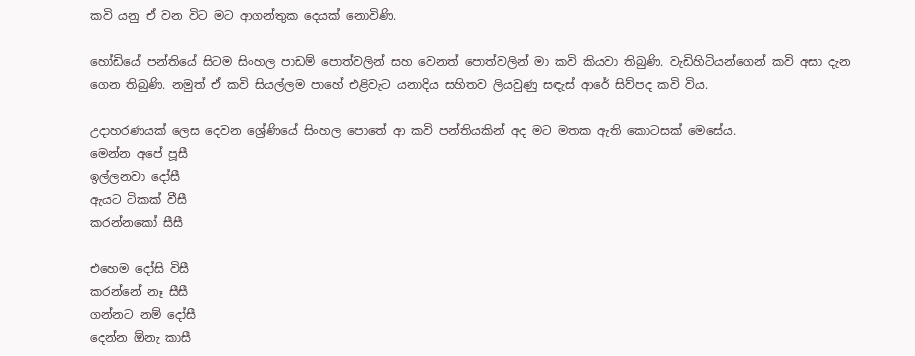කවි යනු ඒ වන විට මට ආගන්තුක දෙයක් නොවිණි.

හෝඩියේ පන්තියේ සිටම සිංහල පාඩම් පොත්වලින් සහ වෙනත් පොත්වලින් මා කවි කියවා තිබුණි. වැඩිහිටියන්ගෙන් කවි අසා දැන ගෙන තිබුණි. නමුත් ඒ කවි සියල්ලම පාහේ එළිවැට යනාදිය සහිතව ලියවුණු සඳැස් ආරේ සිව්පද කවි විය.

උදාහරණයක් ලෙස දෙවන ශ්‍රේණියේ සිංහල පොතේ ආ කවි පන්තියකින් අද මට මතක ඇති කොටසක් මෙසේය.
මෙන්න අපේ පූසී
ඉල්ලනවා දෝසී
ඇයට ටිකක් වීසී
කරන්නකෝ සීසී

එහෙම දෝසි විසී
කරන්නේ නෑ සීසී
ගන්නට නම් දෝසී
දෙන්න ඕනැ කාසී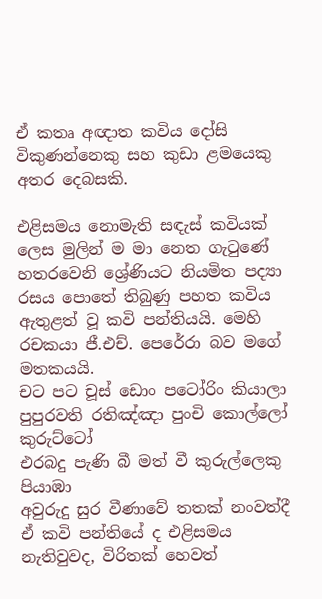ඒ කතෘ අඥාත කවිය දෝසි විකුණන්නෙකු සහ කුඩා ළමයෙකු අතර දෙබසකි.

එළිසමය නොමැති සඳැස් කවියක් ලෙස මුලින් ම මා නෙත ගැටුණේ හතරවෙනි ශ්‍රේණියට නියමිත පද්‍යා රසය පොතේ තිබුණු පහත කවිය ඇතුළත් වූ කවි පන්තියයි. මෙහි රචකයා ජී.එච්. පෙරේරා බව මගේ මතකයයි.
චට පට චූස් ඩොං පටෝරිං කියාලා
පුපුරවති රතිඤ්ඤා පුංචි කොල්ලෝ කුරුට්ටෝ
එරබදු පැණි බී මත් වී කුරුල්ලෙකු පියාඹා
අවුරුදු සුර වීණාවේ තතක් නංවත්දී
ඒ කවි පන්තියේ ද එළිසමය නැතිවුවද, විරිතක් හෙවත්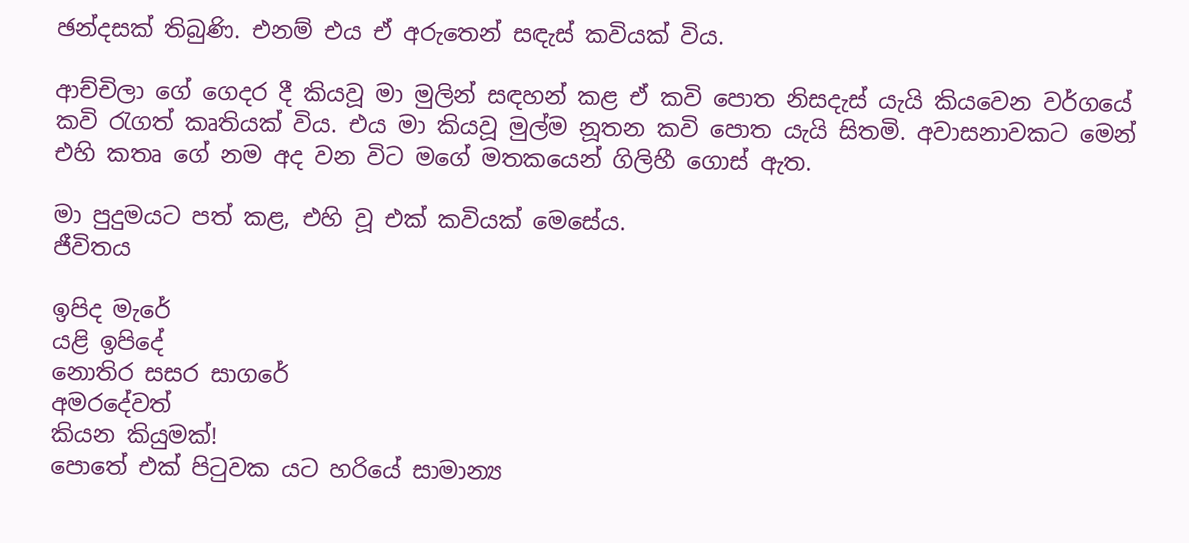ඡන්දසක් තිබුණි. එනම් එය ඒ අරුතෙන් සඳැස් කවියක් විය.

ආච්චිලා ගේ ගෙදර දී කියවූ මා මුලින් සඳහන් කළ ඒ කවි පොත නිසදැස් යැයි කියවෙන වර්ගයේ කවි රැගත් කෘතියක් විය. එය මා කියවූ මුල්ම නූතන කවි පොත යැයි සිතමි. අවාසනාවකට මෙන් එහි කතෘ ගේ නම අද වන විට මගේ මතකයෙන් ගිලිහී ගොස් ඇත.

මා පුදුමයට පත් කළ, එහි වූ එක් කවියක් මෙසේය.
ජීවිතය

ඉපිද මැරේ
යළි ඉපිදේ
නොතිර සසර සාගරේ
අමරදේවත්
කියන කියුමක්!
පොතේ එක් පිටුවක යට හරියේ සාමාන්‍ය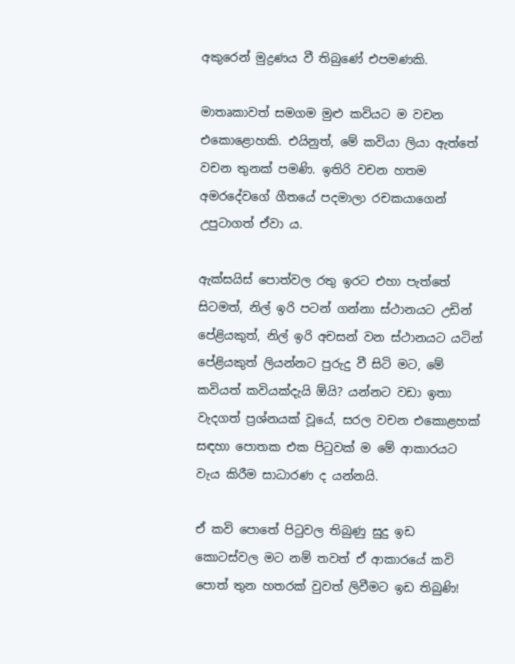අකුරෙන් මුද්‍රණය වී තිබුණේ එපමණකි.

මාතෘකාවත් සමගම මුළු කවියට ම වචන එකොළොහකි. එයිනුත්, මේ කවියා ලියා ඇත්තේ වචන තුනක් පමණි. ඉතිරි වචන හතම අමරදේවගේ ගීතයේ පදමාලා රචකයාගෙන් උපුටාගත් ඒවා ය.

ඇක්සයිස් පොත්වල රතු ඉරට එහා පැත්තේ සිටමත්, නිල් ඉරි පටන් ගන්නා ස්ථානයට උඩින් පේළියකුත්, නිල් ඉරි අචසන් වන ස්ථානයට යටින් පේළියකුත් ලියන්නට පුරුදු වී සිටි මට, මේ කවියත් කවියක්දැයි ඕයි? යන්නට වඩා ඉතා වැදගත් ප්‍රශ්නයක් වූයේ, සරල වචන එකොළහක් සඳහා පොතක එක පිටුවක් ම මේ ආකාරයට වැය කිරීම සාධාරණ ද යන්නයි.

ඒ කවි පොතේ පිටුවල තිබුණු සුදු ඉඩ කොටස්වල මට නම් තවත් ඒ ආකාරයේ කවි පොත් තුන හතරක් වුවත් ලිවීමට ඉඩ තිබුණි!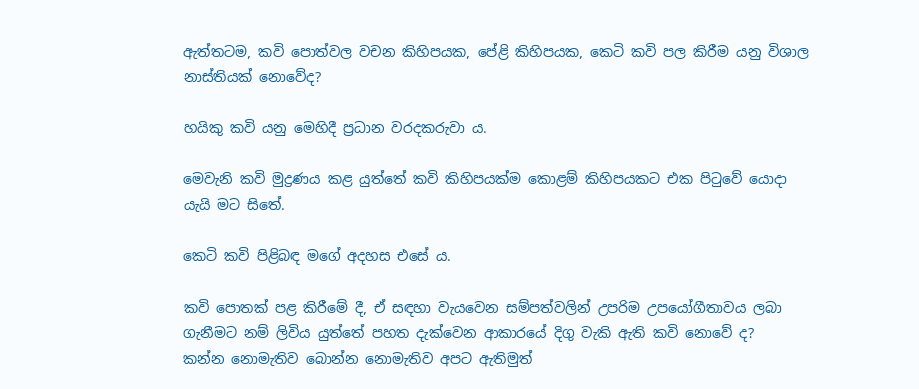ඇත්තටම, කවි පොත්වල වචන කිහිපයක, පේළි කිහිපයක, කෙටි කවි පල කිරීම යනු විශාල නාස්තියක් නොවේද?

හයිකු කවි යනු මෙහිදී ප්‍රධාන වරදකරුවා ය.

මෙවැනි කවි මුද්‍රණය කළ යුත්තේ කවි කිහිපයක්ම කොළම් කිහිපයකට එක පිටුවේ යොදා යැයි මට සිතේ.

කෙටි කවි පිළිබඳ මගේ අදහස එසේ ය.

කවි පොතක් පළ කිරීමේ දී, ඒ සඳහා වැයවෙන සම්පත්වලින් උපරිම උපයෝගීතාවය ලබා ගැනීමට නම් ලිවිය යුත්තේ පහත දැක්වෙන ආකාරයේ දිගු වැකි ඇති කවි නොවේ ද?
කන්න නොමැතිව බොන්න නොමැතිව අපට ඇතිමුත්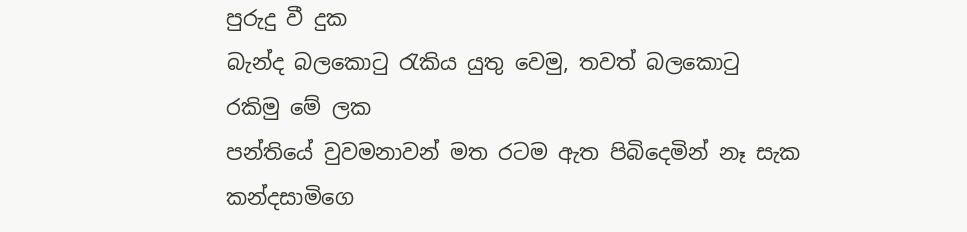පුරුදු වී දුක
බැන්ද බලකොටු රැකිය යුතු වෙමු, තවත් බලකොටු රකිමු මේ ලක
පන්තියේ වුවමනාවන් මත රටම ඇත පිබිදෙමින් නෑ සැක
කන්දසාමිගෙ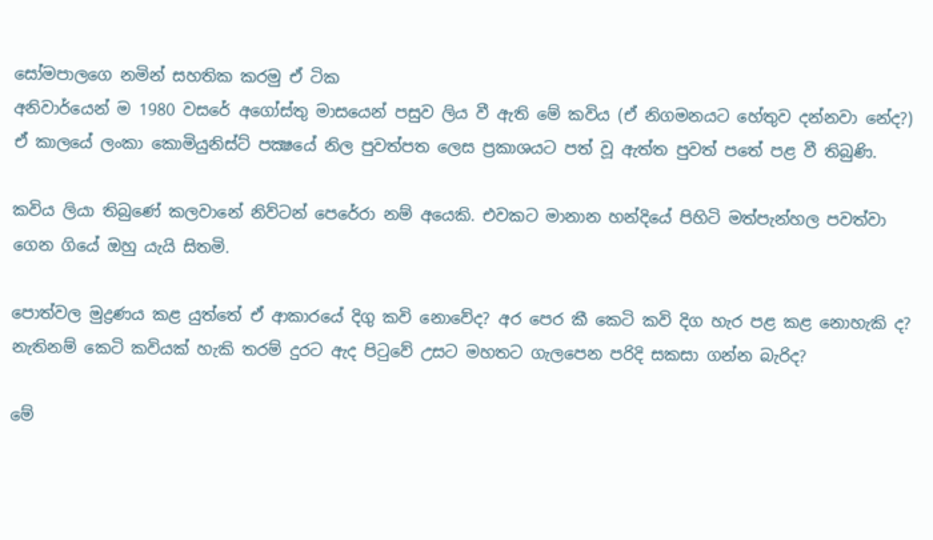සෝමපාලගෙ නමින් සහතික කරමු ඒ ටික
අනිවාර්යෙන් ම 1980 වසරේ අගෝස්තු මාසයෙන් පසුව ලිය වී ඇති මේ කවිය (ඒ නිගමනයට හේතුව දන්නවා නේද?) ඒ කාලයේ ලංකා කොමියුනිස්ට් පක්‍ෂයේ නිල පුවත්පත ලෙස ප්‍රකාශයට පත් වූ ඇත්ත පුවත් පතේ පළ වී තිබුණි.

කවිය ලියා තිබුණේ කලවානේ නිව්ටන් පෙරේරා නම් අයෙකි. එවකට මානාන හන්දියේ පිහිටි මත්පැන්හල පවත්වා ගෙන ගියේ ඔහු යැයි සිතමි.

පොත්වල මුද්‍රණය කළ යුත්තේ ඒ ආකාරයේ දිගු කවි නොවේද? අර පෙර කී කෙටි කවි දිග හැර පළ කළ නොහැකි ද? නැතිනම් කෙටි කවියක් හැකි තරම් දුරට ඇද පිටුවේ උසට මහතට ගැලපෙන පරිදි සකසා ගන්න බැරිද?

මේ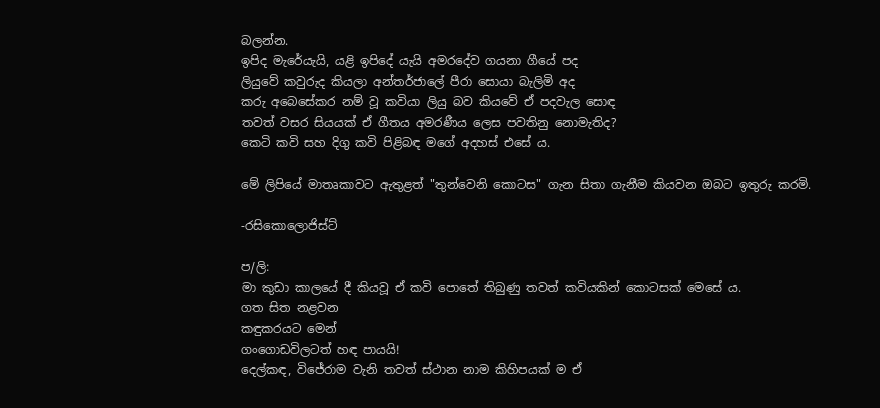බලන්න.
ඉපිද මැරේයැයි, යළි ඉපිදේ යැයි අමරදේව ගයනා ගීයේ පද
ලියුවේ කවුරුද කියලා අන්තර්ජාලේ පීරා සොයා බැලිමි අද
කරු අබෙසේකර නම් වූ කවියා ලියු බව කියවේ ඒ පදවැල සොඳ
තවත් වසර සියයක් ඒ ගීතය අමරණීය ලෙස පවතිනු නොමැතිද?
කෙටි කවි සහ දිගු කවි පිළිබඳ මගේ අදහස් එසේ ය.

මේ ලිපියේ මාතෘකාවට ඇතුළත් "තුන්වෙනි කොටස" ගැන සිතා ගැනීම කියවන ඔබට ඉතුරු කරමි.

-රසිකොලොජිස්ට්

ප/ලි:
මා කුඩා කාලයේ දී කියවූ ඒ කවි පොතේ තිබුණු තවත් කවියකින් කොටසක් මෙසේ ය.
ගත සිත නළවන
කඳුකරයට මෙන්
ගංගොඩවිලටත් හඳ පායයි!
දෙල්කඳ, විජේරාම වැනි තවත් ස්ථාන නාම කිහිපයක් ම ඒ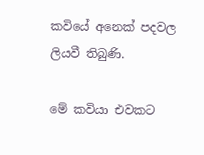කවියේ අනෙක් පදවල ලියවී තිබුණි.

මේ කවියා එවකට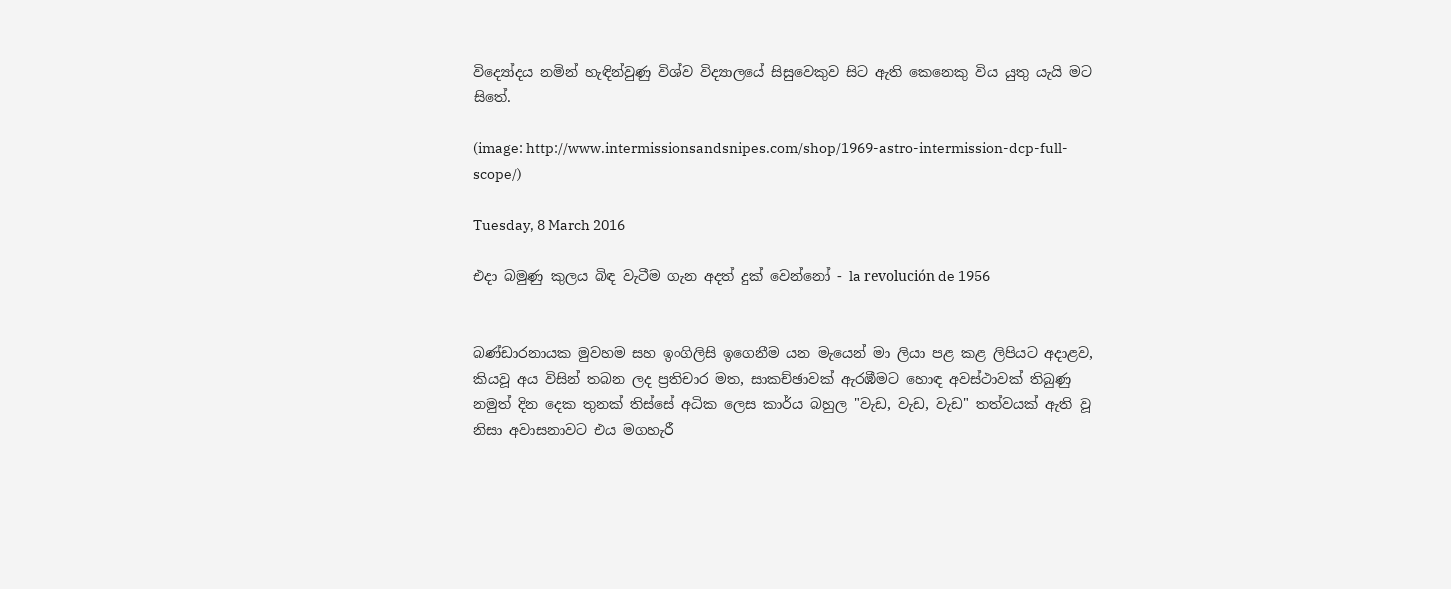විද්‍යෝදය නමින් හැඳින්වුණු විශ්ව විද්‍යාලයේ සිසුවෙකුව සිට ඇති කෙනෙකු විය යුතු යැයි මට සිතේ.

(image: http://www.intermissionsandsnipes.com/shop/1969-astro-intermission-dcp-full-scope/)

Tuesday, 8 March 2016

එදා බමුණු කුලය බිඳ වැටීම ගැන අදත් දුක් වෙන්නෝ - la revolución de 1956


බණ්ඩාරනායක මුවහම සහ ඉංගිලිසි ඉගෙනීම යන මැයෙන් මා ලියා පළ කළ ලිපියට අදාළව, කියවූ අය විසින් තබන ලද ප්‍රතිචාර මත, සාකච්ඡාවක් ඇරඹීමට හොඳ අවස්ථාවක් තිබුණු නමුත් දින දෙක තුනක් තිස්සේ අධික ලෙස කාර්ය බහුල "වැඩ, වැඩ, වැඩ" තත්වයක් ඇති වූ නිසා අවාසනාවට එය මගහැරී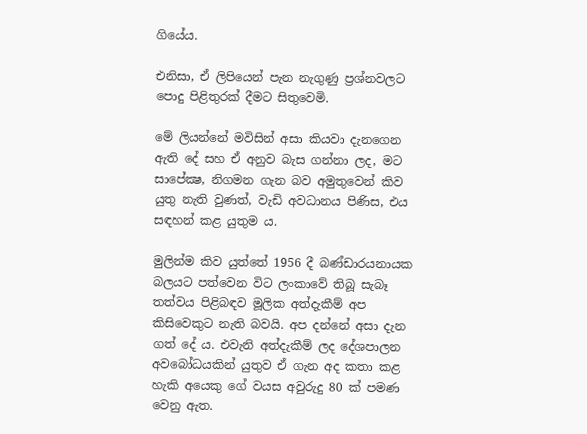ගියේය.

එනිසා, ඒ ලිපියෙන් පැන නැගුණු ප්‍රශ්නවලට පොදු පිළිතුරක් දීමට සිතුවෙමි.

මේ ලියන්නේ මවිසින් අසා කියවා දැනගෙන ඇති දේ සහ ඒ අනුව බැස ගන්නා ලද, මට සාපේක්‍ෂ, නිගමන ගැන බව අමුතුවෙන් කිව යුතු නැති වුණත්, වැඩි අවධානය පිණිස, එය සඳහන් කළ යුතුම ය.

මුලින්ම කිව යුත්තේ 1956 දී බණ්ඩාරයනායක බලයට පත්වෙන විට ලංකාවේ තිබූ සැබෑ තත්වය පිළිබඳව මූලික අත්දැකීම් අප කිසිවෙකුට නැති බවයි. අප දන්නේ අසා දැන ගත් දේ ය. එවැනි අත්දැකීම් ලද දේශපාලන අවබෝධයකින් යුතුව ඒ ගැන අද කතා කළ හැකි අයෙකු ගේ වයස අවුරුදු 80 ක් පමණ වෙනු ඇත.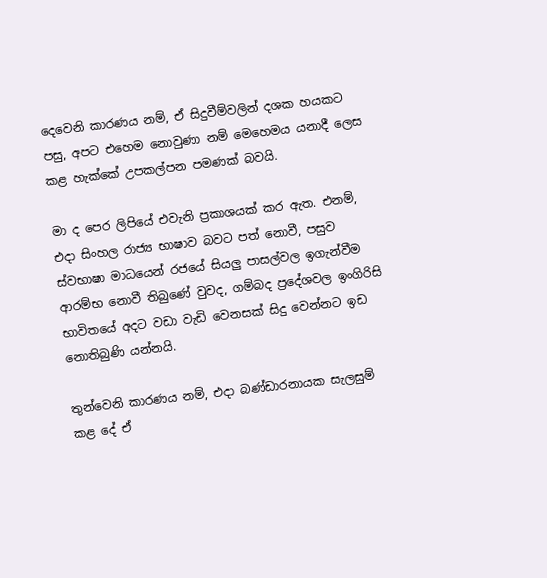දෙවෙනි කාරණය නම්, ඒ සිදුවීම්වලින් දශක හයකට පසු, අපට එහෙම නොවුණා නම් මෙහෙමය යනාදී ලෙස කළ හැක්කේ උපකල්පන පමණක් බවයි.

මා ද පෙර ලිපියේ එවැනි ප්‍රකාශයක් කර ඇත. එනම්, එදා සිංහල රාජ්‍ය භාෂාව බවට පත් නොවී, පසුව ස්වභාෂා මාධයෙන් රජයේ සියලු පාසල්වල ඉගැන්වීම ආරම්භ නොවී තිබුණේ වුවද, ගම්බද ප්‍රදේශවල ඉංගිරිසි භාවිතයේ අදට වඩා වැඩි වෙනසක් සිදු වෙන්නට ඉඩ නොතිබුණි යන්නයි.

තුන්වෙනි කාරණය නම්, එදා බණ්ඩාරනායක සැලසුම් කළ දේ ඒ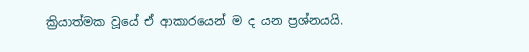ක්‍රියාත්මක වූයේ ඒ ආකාරයෙන් ම ද යන ප්‍රශ්නයයි.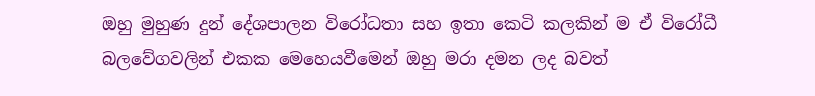ඔහු මුහුණ දුන් දේශපාලන විරෝධතා සහ ඉතා කෙටි කලකින් ම ඒ විරෝධී බලවේගවලින් එකක මෙහෙයවීමෙන් ඔහු මරා දමන ලද බවත්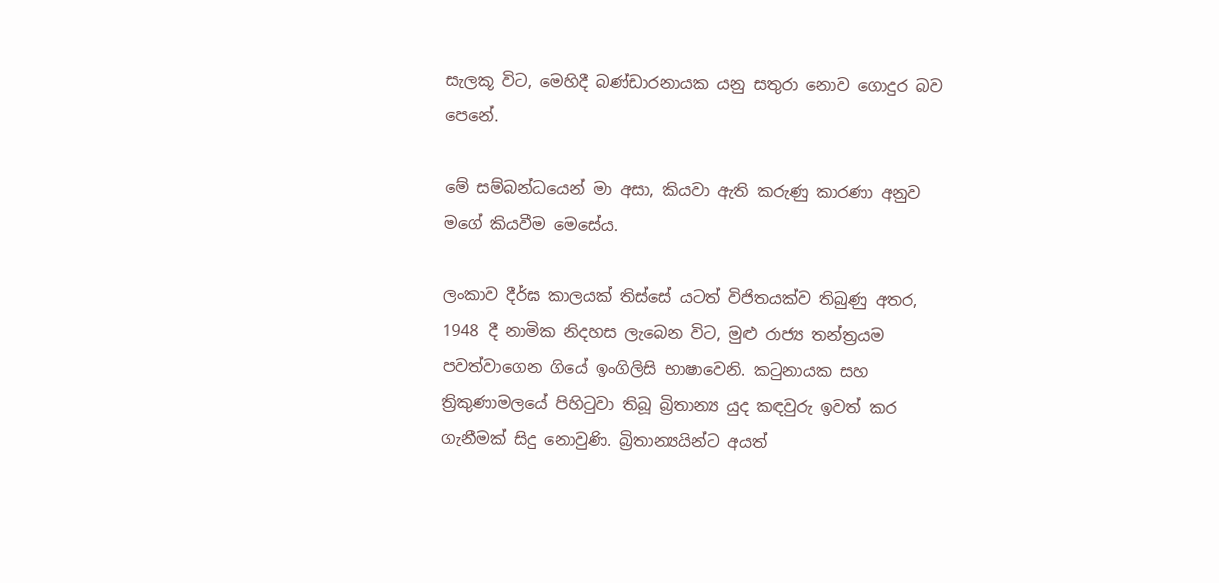සැලකූ විට, මෙහිදී බණ්ඩාරනායක යනු සතුරා නොව ගොදුර බව පෙනේ.

මේ සම්බන්ධයෙන් මා අසා, කියවා ඇති කරුණු කාරණා අනුව මගේ කියවීම මෙසේය.

ලංකාව දීර්ඝ කාලයක් තිස්සේ යටත් විජිතයක්ව තිබුණු අතර, 1948 දී නාමික නිදහස ලැබෙන විට, මුළු රාජ්‍ය තන්ත්‍රයම පවත්වාගෙන ගියේ ඉංගිලිසි භාෂාවෙනි. කටුනායක සහ ත්‍රිකුණාමලයේ පිහිටුවා තිබූ බ්‍රිතාන්‍ය යුද කඳවුරු ඉවත් කර ගැනීමක් සිදු නොවුණි. බ්‍රිතාන්‍යයින්ට අයත්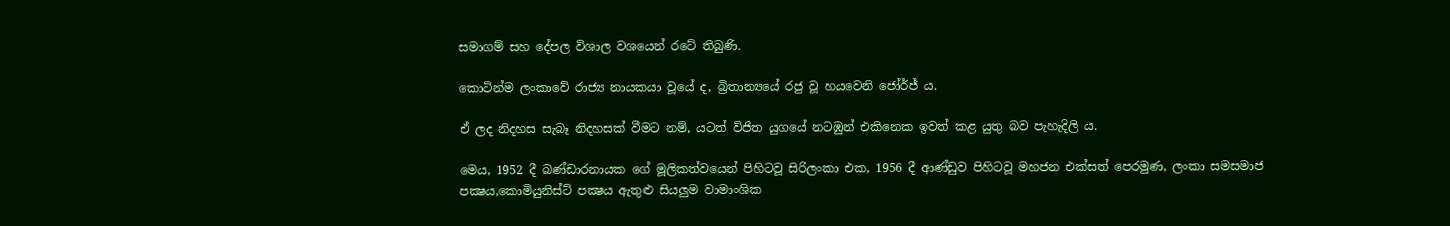සමාගම් සහ දේපල විශාල වශයෙන් රටේ තිබුණි.

කොටින්ම ලංකාවේ රාජ්‍ය නායකයා වූයේ ද, බ්‍රිතාන්‍යයේ රජු වූ හයවෙනි ජෝර්ජ් ය.

ඒ ලද නිදහස සැබෑ නිදහසක් වීමට නම්, යටත් විජිත යුගයේ නටඹුන් එකිනෙක ඉවත් කළ යුතු බව පැහැදිලි ය.

මෙය, 1952 දී බණ්ඩාරනායක ගේ මූලිකත්වයෙන් පිහිටවූ සිරිලංකා එක, 1956 දී ආණ්ඩුව පිහිටවූ මහජන එක්සත් පෙරමුණ, ලංකා සමසමාජ පක්‍ෂය,කොමියුනිස්ට් පක්‍ෂය ඇතුළු සියලුම වාමාංශික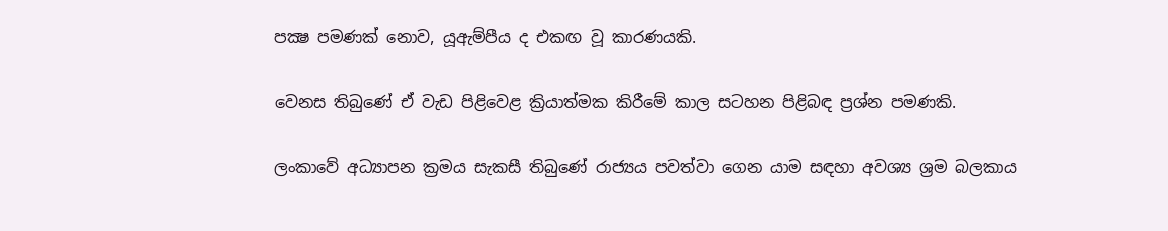පක්‍ෂ පමණක් නොව, යූඇම්පීය ද එකඟ වූ කාරණයකි.

වෙනස තිබුණේ ඒ වැඩ පිළිවෙළ ක්‍රියාත්මක කිරීමේ කාල සටහන පිළිබඳ ප්‍රශ්න පමණකි.

ලංකාවේ අධ්‍යාපන ක්‍රමය සැකසී තිබුණේ රාජ්‍යය පවත්වා ගෙන යාම සඳහා අවශ්‍ය ශ්‍රම බලකාය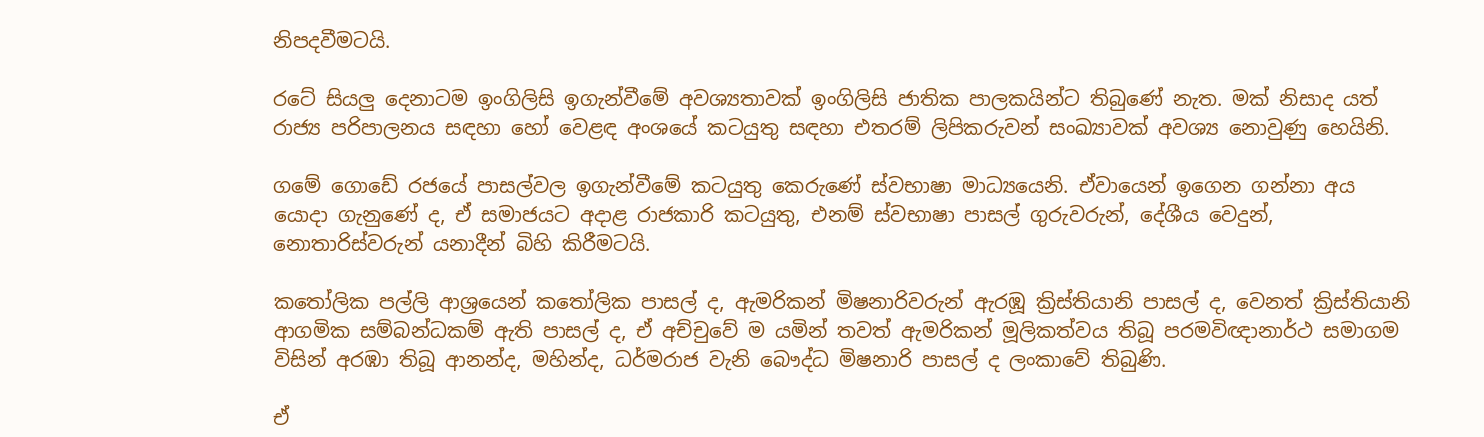නිපදවීමටයි.

රටේ සියලු දෙනාටම ඉංගිලිසි ඉගැන්වීමේ අවශ්‍යතාවක් ඉංගිලිසි ජාතික පාලකයින්ට තිබුණේ නැත. මක් නිසාද යත් රාජ්‍ය පරිපාලනය සඳහා හෝ වෙළඳ අංශයේ කටයුතු සඳහා එතරම් ලිපිකරුවන් සංඛ්‍යාවක් අවශ්‍ය නොවුණු හෙයිනි.

ගමේ ගොඩේ රජයේ පාසල්වල ඉගැන්වීමේ කටයුතු කෙරුණේ ස්වභාෂා මාධ්‍යයෙනි. ඒවායෙන් ඉගෙන ගන්නා අය යොදා ගැනුණේ ද, ඒ සමාජයට අදාළ රාජකාරි කටයුතු, එනම් ස්වභාෂා පාසල් ගුරුවරුන්, දේශීය වෙදුන්, නොතාරිස්වරුන් යනාදීන් බිහි කිරීමටයි.

කතෝලික පල්ලි ආශ්‍රයෙන් කතෝලික පාසල් ද, ඇමරිකන් මිෂනාරිවරුන් ඇරඹූ ක්‍රිස්තියානි පාසල් ද, වෙනත් ක්‍රිස්තියානි ආගමික සම්බන්ධකම් ඇති පාසල් ද, ඒ අච්චුවේ ම යමින් තවත් ඇමරිකන් මූලිකත්වය තිබූ පරමවිඥානාර්ථ සමාගම විසින් අරඹා තිබූ ආනන්ද, මහින්ද, ධර්මරාජ වැනි බෞද්ධ මිෂනාරි පාසල් ද ලංකාවේ තිබුණි.

ඒ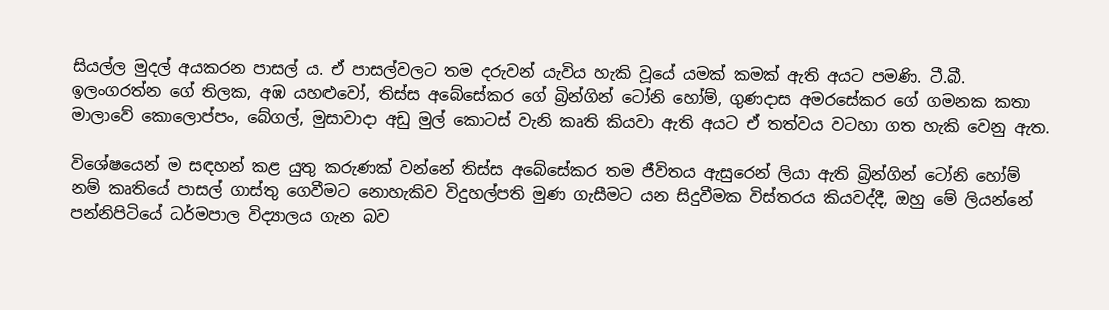සියල්ල මුදල් අයකරන පාසල් ය. ඒ පාසල්වලට තම දරුවන් යැවිය හැකි වූයේ යමක් කමක් ඇති අයට පමණි. ටී.බී. ඉලංගරත්න ගේ තිලක, අඹ යහළුවෝ, තිස්ස අබේසේකර ගේ බ්‍රින්ගින් ටෝනි හෝම්, ගුණදාස අමරසේකර ගේ ගමනක කතා මාලාවේ කොලොප්පං, බේගල්, මුසාවාදා අඩු මුල් කොටස් වැනි කෘති කියවා ඇති අයට ඒ තත්වය වටහා ගත හැකි වෙනු ඇත.

විශේෂයෙන් ම සඳහන් කළ යුතු කරුණක් වන්නේ තිස්ස අබේසේකර තම ජීවිතය ඇසුරෙන් ලියා ඇති බ්‍රින්ගින් ටෝනි හෝම් නම් කෘතියේ පාසල් ගාස්තු ගෙවීමට නොහැකිව විදුහල්පති මුණ ගැසීමට යන සිදුවීමක විස්තරය කියවද්දී, ඔහු මේ ලියන්නේ පන්නිපිටියේ ධර්මපාල විද්‍යාලය ගැන බව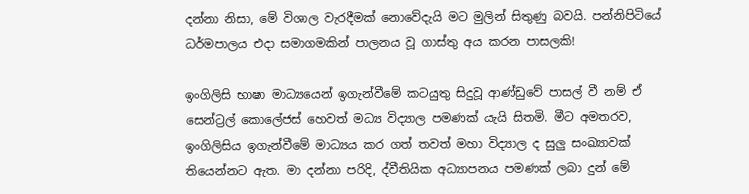දන්නා නිසා, මේ විශාල වැරදීමක් නොවේදැයි මට මුලින් සිතුණු බවයි. පන්නිපිටියේ ධර්මපාලය එදා සමාගමකින් පාලනය වූ ගාස්තු අය කරන පාසලකි!

ඉංගිලිසි භාෂා මාධ්‍යයෙන් ඉගැන්වීමේ කටයුතු සිදුවූ ආණ්ඩුවේ පාසල් වී නම් ඒ සෙන්ට්‍රල් කොලේජස් හෙවත් මධ්‍ය විද්‍යාල පමණක් යැයි සිතමි. මීට අමතරව, ඉංගිලිසිය ඉගැන්වීමේ මාධ්‍යය කර ගත් තවත් මහා විද්‍යාල ද සුලු සංඛ්‍යාවක් තියෙන්නට ඇත. මා දන්නා පරිදි, ද්වීතියික අධ්‍යාපනය පමණක් ලබා දුන් මේ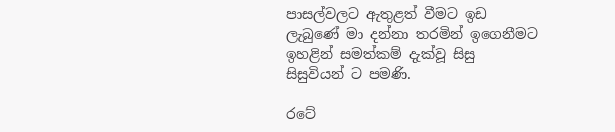පාසල්වලට ඇතුළත් වීමට ඉඩ ලැබුණේ මා දන්නා තරමින් ඉගෙනීමට ඉහළින් සමත්කම් දැක්වූ සිසු සිසුවියන් ට පමණි.

රටේ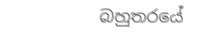බහුතරයේ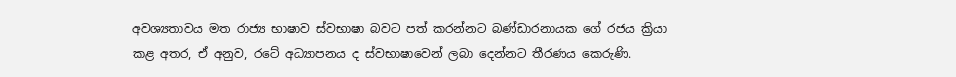අවශ්‍යතාවය මත රාජ්‍ය භාෂාව ස්වභාෂා බවට පත් කරන්නට බණ්ඩාරනායක ගේ රජය ක්‍රියා කළ අතර, ඒ අනුව, රටේ අධ්‍යාපනය ද ස්වභාෂාවෙන් ලබා දෙන්නට තීරණය කෙරුණි.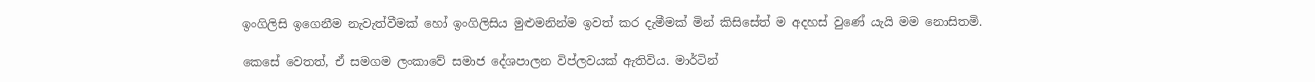ඉංගිලිසි ඉගෙනීම නැවැත්වීමක් හෝ ඉංගිලිසිය මුළුමනින්ම ඉවත් කර දැමීමක් මින් කිසිසේත් ම අදහස් වුණේ යැයි මම නොසිතමි.

කෙසේ වෙතත්, ඒ සමගම ලංකාවේ සමාජ දේශපාලන විප්ලවයක් ඇතිවිය. මාර්ටින්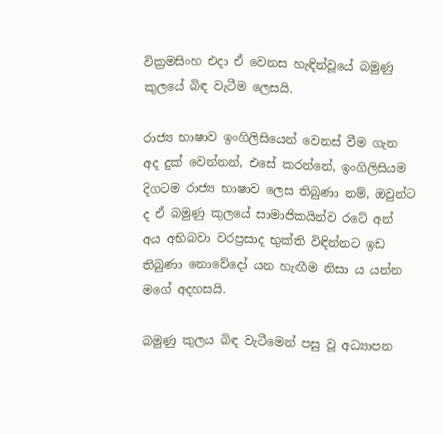වික්‍රමසිංහ එදා ඒ වෙනස හැඳින්වූයේ බමුණු කුලයේ බිඳ වැටීම ලෙසයි.

රාජ්‍ය භාෂාව ඉංගිලිසියෙන් වෙනස් වීම ගැන අද දුක් වෙන්නන්, එසේ කරන්නේ, ඉංගිලිසියම දිගටම රාජ්‍ය භාෂාව ලෙස තිබුණා නම්, ඔවුන්ට ද ඒ බමුණු කුලයේ සාමාජිකයින්ව රටේ අන් අය අභිබවා වරප්‍රසාද භුක්ති විඳින්නට ඉඩ තිබුණා නොවේදෝ යන හැඟීම නිසා ය යන්න මගේ අදහසයි.

බමුණු කුලය බිඳ වැටීමෙන් පසු වූ අධ්‍යාපන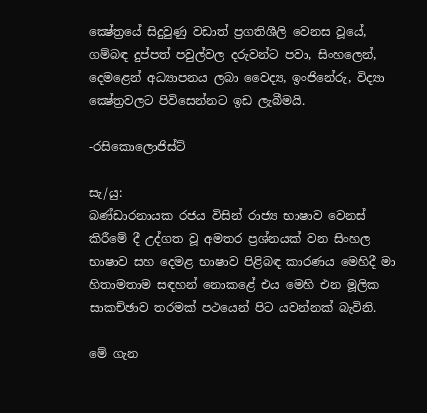ක්‍ෂේත්‍රයේ සිදුවුණු වඩාත් ප්‍රගතිශීලි වෙනස වූයේ, ගම්බඳ දුප්පත් පවුල්වල දරුවන්ට පවා, සිංහලෙන්, දෙමළෙන් අධ්‍යාපනය ලබා වෛද්‍ය, ඉංජිනේරු, විද්‍යා ක්‍ෂේත්‍රවලට පිවිසෙන්නට ඉඩ ලැබීමයි.

-රසිකොලොජිස්ට්

සැ/යු:
බණ්ඩාරනායක රජය විසින් රාජ්‍ය භාෂාව වෙනස් කිරීමේ දී උද්ගත වූ අමතර ප්‍රශ්නයක් වන සිංහල භාෂාව සහ දෙමළ භාෂාව පිළිබඳ කාරණය මෙහිදී මා හිතාමතාම සඳහන් නොකළේ එය මෙහි එන මූලික සාකච්ඡාව තරමක් පථයෙන් පිට යවන්නක් බැවිනි.

මේ ගැන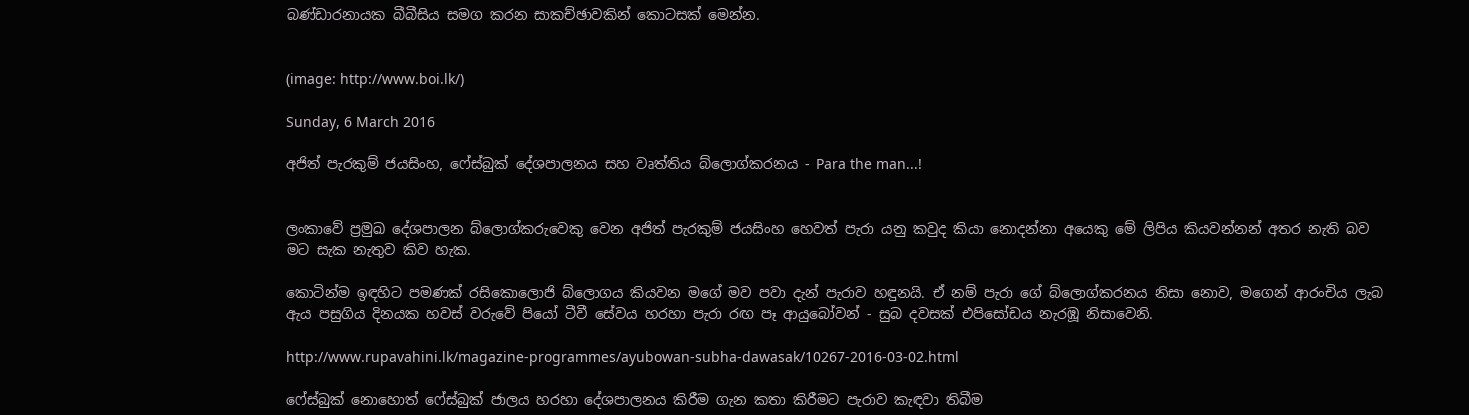බණ්ඩාරනායක බීබීසිය සමග කරන සාකච්ඡාවකින් කොටසක් මෙන්න.


(image: http://www.boi.lk/)

Sunday, 6 March 2016

අජිත් පැරකුම් ජයසිංහ, ෆේස්බුක් දේශපාලනය සහ වෘත්තිය බ්ලොග්කරනය - Para the man...!


ලංකාවේ ප්‍රමුඛ දේශපාලන බ්ලොග්කරුවෙකු වෙන අජිත් පැරකුම් ජයසිංහ හෙවත් පැරා යනු කවුද කියා නොදන්නා අයෙකු මේ ලිපිය කියවන්නන් අතර නැති බව මට සැක නැතුව කිව හැක.

කොටින්ම ඉඳහිට පමණක් රසිකොලොජි බ්ලොගය කියවන මගේ මව පවා දැන් පැරාව හඳුනයි. ඒ නම් පැරා ගේ බ්ලොග්කරනය නිසා නොව, මගෙන් ආරංචිය ලැබ ඇය පසුගිය දිනයක හවස් වරුවේ පියෝ ටීවී සේවය හරහා පැරා රඟ පෑ ආයුබෝවන් - සුබ දවසක් එපිසෝඩය නැරඹූ නිසාවෙනි.

http://www.rupavahini.lk/magazine-programmes/ayubowan-subha-dawasak/10267-2016-03-02.html

ෆේස්බුක් නොහොත් ෆේස්බුක් ජාලය හරහා දේශපාලනය කිරීම ගැන කතා කිරීමට පැරාව කැඳවා තිබීම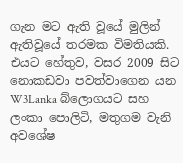ගැන මට ඇති වූයේ මුලින් ඇතිවූයේ තරමක විමතියකි. එයට හේතුව, වසර 2009 සිට නොකඩවා පවත්වාගෙන යන W3Lanka බ්ලොගයට සහ ලංකා පොලිටි, මතුගම වැනි අවශේෂ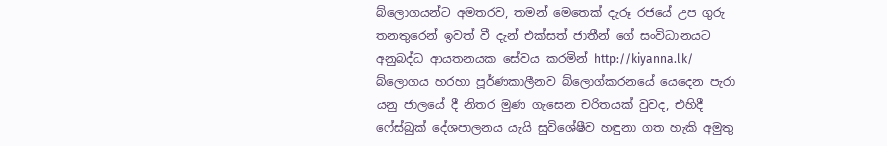බ්ලොගයන්ට අමතරව, තමන් මෙතෙක් දැරූ රජයේ උප ගුරු තනතුරෙන් ඉවත් වී දැන් එක්සත් ජාතීන් ගේ සංවිධානයට අනුබද්ධ ආයතනයක සේවය කරමින් http://kiyanna.lk/ බ්ලොගය හරහා පූර්ණකාලීනව බ්ලොග්කරනයේ යෙදෙන පැරා යනු ජාලයේ දී නිතර මුණ ගැසෙන චරිතයක් වුවද, එහිදී ෆේස්බුක් දේශපාලනය යැයි සුවිශේෂීව හඳුනා ගත හැකි අමුතු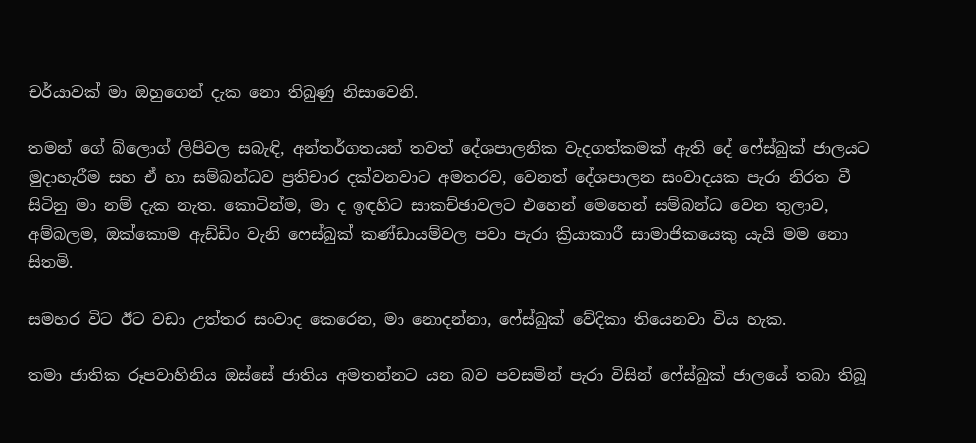චර්යාවක් මා ඔහුගෙන් දැක නො තිබුණු නිසාවෙනි.

තමන් ගේ බ්ලොග් ලිපිවල සබැඳි, අන්තර්ගතයන් තවත් දේශපාලනික වැදගත්කමක් ඇති දේ ෆේස්බුක් ජාලයට මුදාහැරීම සහ ඒ හා සම්බන්ධව ප්‍රතිචාර දක්වනවාට අමතරව, වෙනත් දේශපාලන සංවාදයක පැරා නිරත වී සිටිනු මා නම් දැක නැත. කොටින්ම, මා ද ඉඳහිට සාකච්ඡාවලට එහෙන් මෙහෙන් සම්බන්ධ වෙන තුලාව, අම්බලම, ඔක්කොම ඇඩ්ඩිං වැනි ෆෙස්බුක් කණ්ඩායම්වල පවා පැරා ක්‍රියාකාරී සාමාජිකයෙකු යැයි මම නො සිතමි.

සමහර විට ඊට වඩා උත්තර සංවාද කෙරෙන, මා නොදන්නා, ෆේස්බුක් වේදිකා තියෙනවා විය හැක.

තමා ජාතික රූපවාහිනිය ඔස්සේ ජාතිය අමතන්නට යන බව පවසමින් පැරා විසින් ෆේස්බුක් ජාලයේ තබා තිබූ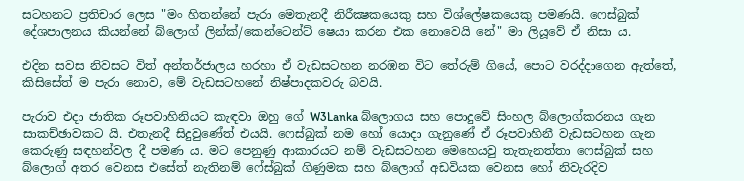සටහනට ප්‍රතිචාර ලෙස "මං හිතන්නේ පැරා මෙතැනදී නිරීක්‍ෂකයෙකු සහ විශ්ලේෂකයෙකු පමණයි. ෆෙස්බුක් දේශපාලනය කියන්නේ බ්ලොග් ලින්ක්/කෙන්ටෙන්ට් ෂෙයා කරන එක නොවෙයි නේ" මා ලියූවේ ඒ නිසා ය.

එදින සවස නිවසට විත් අන්තර්ජාලය හරහා ඒ වැඩසටහන නරඹන විට තේරුම් ගියේ, පොට වරද්දාගෙන ඇත්තේ, කිසිසේත් ම පැරා නොව, මේ වැඩසටහනේ නිෂ්පාදකවරු බවයි.

පැරාව එදා ජාතික රූපවාහිනියට කැඳවා ඔහු ගේ W3Lanka බ්ලොගය සහ පොදුවේ සිංහල බ්ලොග්කරනය ගැන සාකච්ඡාවකට යි. එතැනදී සිදුවුණේත් එයයි. ෆෙස්බුක් නම හෝ යොදා ගැනුණේ ඒ රූපවාහිනී වැඩසටහන ගැන කෙරුණු සඳහන්වල දී පමණ ය. මට පෙනුණු ආකාරයට නම් වැඩසටහන මෙහෙයවු තැතැනත්තා ෆෙස්බුක් සහ බ්ලොග් අතර වෙනස එසේත් නැතිනම් ෆේස්බුක් ගිණුමක සහ බ්ලොග් අඩවියක වෙනස හෝ නිවැරදිව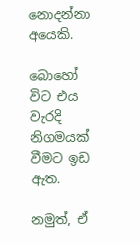නොදන්නා අයෙකි.

බොහෝ විට එය වැරදි නිගමයක් වීමට ඉඩ ඇත.

නමුත්, ඒ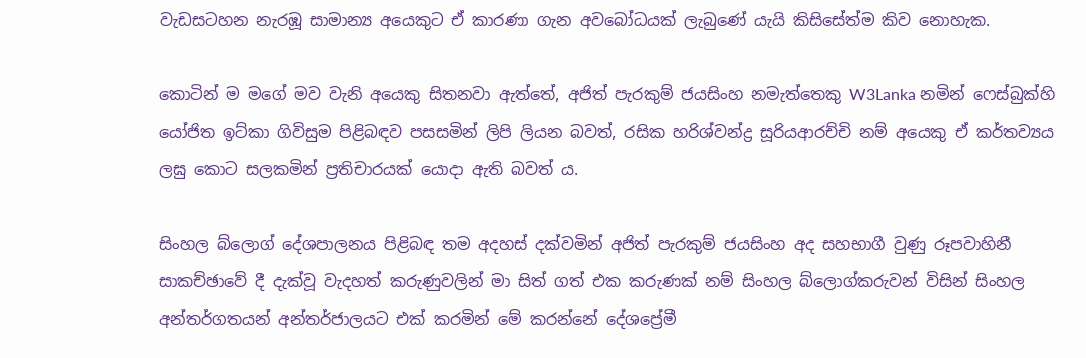වැඩසටහන නැරඹූ සාමාන්‍ය අයෙකුට ඒ කාරණා ගැන අවබෝධයක් ලැබුණේ යැයි කිසිසේත්ම කිව නොහැක.

කොටින් ම මගේ මව වැනි අයෙකු සිතනවා ඇත්තේ, අජිත් පැරකුම් ජයසිංහ නමැත්තෙකු W3Lanka නමින් ෆෙස්බුක්හි යෝජිත ඉට්කා ගිවිසුම පිළිබඳව පසසමින් ලිපි ලියන බවත්, රසික හරිශ්වන්ද්‍ර සූරියආරච්චි නම් අයෙකු ඒ කර්තව්‍යය ලඝු කොට සලකමින් ප්‍රතිචාරයක් යොදා ඇති බවත් ය.

සිංහල බ්ලොග් දේශපාලනය පිළිබඳ තම අදහස් දක්වමින් අජිත් පැරකුම් ජයසිංහ අද සහභාගී වුණු රූපවාහිනී සාකච්ඡාවේ දී දැක්වූ වැදහත් කරුණුවලින් මා සිත් ගත් එක කරුණක් නම් සිංහල බ්ලොග්කරුවන් විසින් සිංහල අන්තර්ගතයන් අන්තර්ජාලයට එක් කරමින් මේ කරන්නේ දේශප්‍රේමී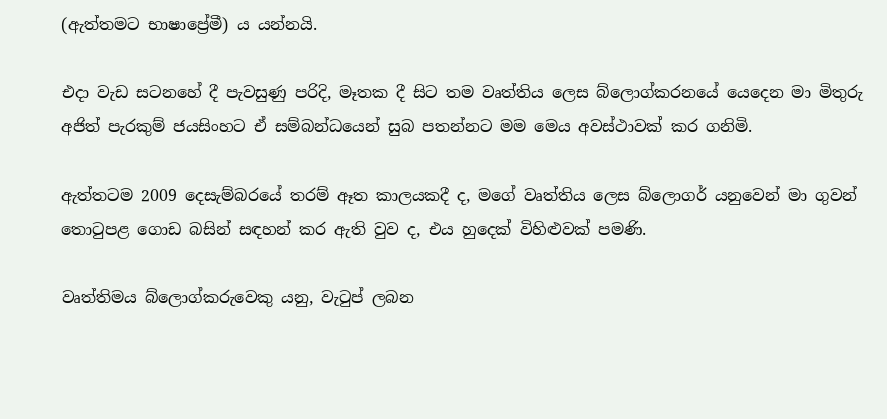(ඇත්තමට භාෂාප්‍රේමී) ය යන්නයි.

එදා වැඩ සටනහේ දී පැවසුණු පරිදි, මෑතක දී සිට තම වෘත්තිය ලෙස බ්ලොග්කරනයේ යෙදෙන මා මිතුරු අජිත් පැරකුම් ජයසිංහට ඒ සම්බන්ධයෙන් සුබ පතන්නට මම මෙය අවස්ථාවක් කර ගනිමි.

ඇත්තටම 2009 දෙසැම්බරයේ තරම් ඈත කාලයකදී ද, මගේ වෘත්තිය ලෙස බ්ලොගර් යනුවෙන් මා ගුවන් තොටුපළ ගොඩ බසින් සඳහන් කර ඇති වුව ද, එය හුදෙක් විහිළුවක් පමණි.

වෘත්තිමය බ්ලොග්කරුවෙකු යනු, වැටුප් ලබන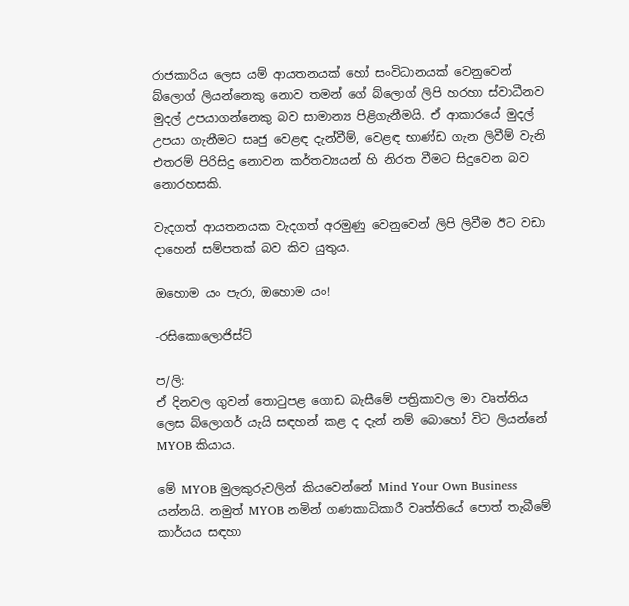රාජකාරිය ලෙස යම් ආයතනයක් හෝ සංවිධානයක් වෙනුවෙන් බ්ලොග් ලියන්නෙකු නොව තමන් ගේ බ්ලොග් ලිපි හරහා ස්වාධීනව මුදල් උපයාගන්නෙකු බව සාමාන්‍ය පිළිගැනීමයි. ඒ ආකාරයේ මුදල් උපයා ගැනීමට සෘජු වෙළඳ දැන්වීම්, වෙළඳ භාණ්ඩ ගැන ලිවීම් වැනි එතරම් පිරිසිදු නොවන කර්තව්‍යයන් හි නිරත වීමට සිදුවෙන බව නොරහසකි.

වැදගත් ආයතනයක වැදගත් අරමුණු වෙනුවෙන් ලිපි ලිවීම ඊට වඩා දාහෙන් සම්පතක් බව කිව යුතුය.

ඔහොම යං පැරා, ඔහොම යං!

-රසිකොලොජිස්ට්

ප/ලි:
ඒ දිනවල ගුවන් තොටුපළ ගොඩ බැසීමේ පත්‍රිකාවල මා වෘත්තිය ලෙස බ්ලොගර් යැයි සඳහන් කළ ද දැන් නම් බොහෝ විට ලියන්නේ MYOB කියාය.

මේ MYOB මුලකුරුවලින් කියවෙන්නේ Mind Your Own Business යන්නයි. නමුත් MYOB නමින් ගණකාධිකාරී වෘත්තියේ පොත් තැබීමේ කාර්යය සඳහා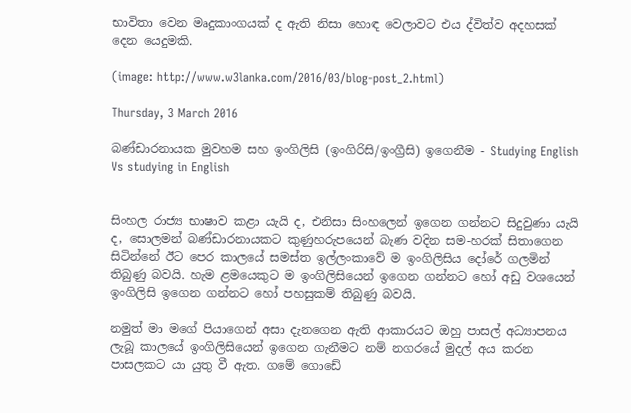භාවිතා වෙන මෘදුකාංගයක් ද ඇති නිසා හොඳ වෙලාවට එය ද්විත්ව අදහසක් දෙන යෙදුමකි.

(image: http://www.w3lanka.com/2016/03/blog-post_2.html)

Thursday, 3 March 2016

බණ්ඩාරනායක මුවහම සහ ඉංගිලිසි (ඉංගිරිසි/ඉංග්‍රීසි) ඉගෙනීම - Studying English Vs studying in English


සිංහල රාජ්‍ය භාෂාව කළා යැයි ද, එනිසා සිංහලෙන් ඉගෙන ගන්නට සිදුවුණා යැයි ද, සොලමන් බණ්ඩාරනායකට කුණුහරුපයෙන් බැණ වදින සම-හරක් සිතාගෙන සිටින්නේ ඊට පෙර කාලයේ සමස්ත ඉල්ලංකාවේ ම ඉංගිලිසිය දෝරේ ගලමින් තිබුණු බවයි. හැම ළමයෙකුට ම ඉංගිලිසියෙන් ඉගෙන ගන්නට හෝ අඩු වශයෙන් ඉංගිලිසි ඉගෙන ගන්නට හෝ පහසුකම් තිබුණු බවයි.

නමුත් මා මගේ පියාගෙන් අසා දැනගෙන ඇති ආකාරයට ඔහු පාසල් අධ්‍යාපනය ලැබූ කාලයේ ඉංගිලිසියෙන් ඉගෙන ගැනීමට නම් නගරයේ මුදල් අය කරන පාසලකට යා යුතු වී ඇත. ගමේ ගොඩේ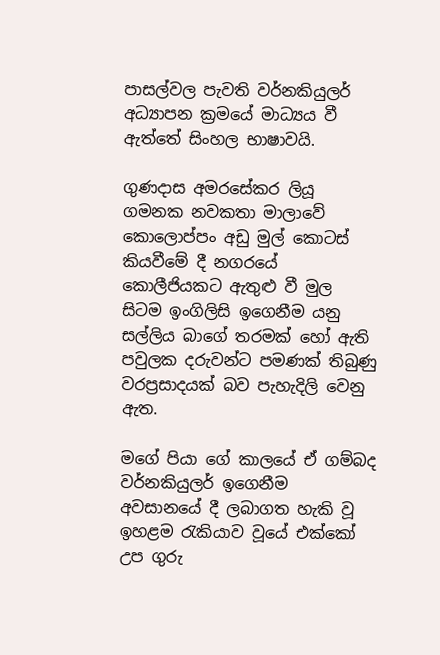පාසල්වල පැවති වර්නකියුලර් අධ්‍යාපන ක්‍රමයේ මාධ්‍යය වී ඇත්තේ සිංහල භාෂාවයි.

ගුණදාස අමරසේකර ලියූ ගමනක නවකතා මාලාවේ කොලොප්පං අඩු මුල් කොටස් කියවීමේ දී නගරයේ කොලීජියකට ඇතුළු වී මුල සිටම ඉංගිලිසි ඉගෙනීම යනු සල්ලිය බාගේ තරමක් හෝ ඇති පවුලක දරුවන්ට පමණක් තිබුණු වරප්‍රසාදයක් බව පැහැදිලි වෙනු ඇත.

මගේ පියා ගේ කාලයේ ඒ ගම්බද වර්නකියුලර් ඉගෙනීම අවසානයේ දී ලබාගත හැකි වූ ඉහළම රැකියාව වූයේ එක්කෝ උප ගුරු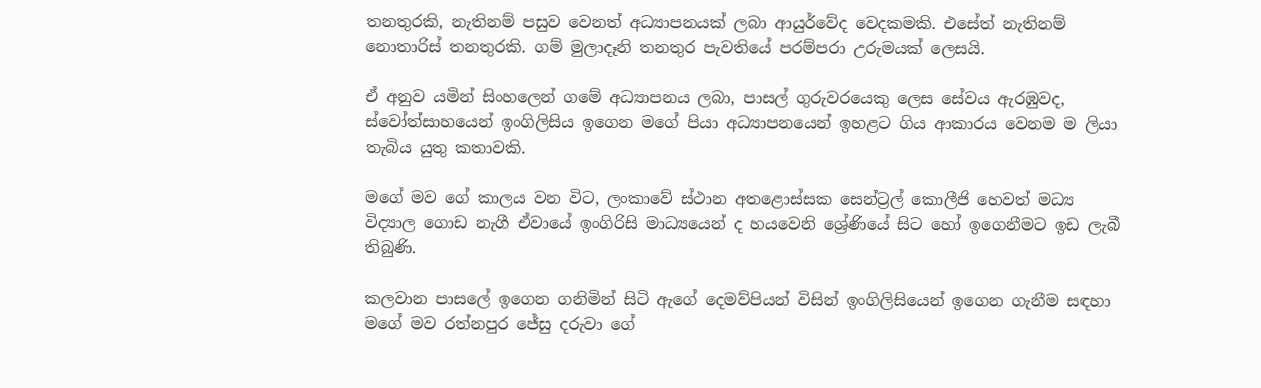තනතුරකි, නැතිනම් පසුව වෙනත් අධ්‍යාපනයක් ලබා ආයුර්වේද වෙදකමකි. එසේත් නැතිනම් නොතාරිස් තනතුරකි. ගම් මුලාදෑනි තනතුර පැවතියේ පරම්පරා උරුමයක් ලෙසයි.

ඒ අනුව යමින් සිංහලෙන් ගමේ අධ්‍යාපනය ලබා, පාසල් ගුරුවරයෙකු ලෙස සේවය ඇරඹුවද, ස්වෝත්සාහයෙන් ඉංගිලිසිය ඉගෙන මගේ පියා අධ්‍යාපනයෙන් ඉහළට ගිය ආකාරය වෙනම ම ලියා තැබිය යුතු කතාවකි.

මගේ මව ගේ කාලය වන විට, ලංකාවේ ස්ථාන අතළොස්සක සෙන්ට්‍රල් කොලීජි හෙවත් මධ්‍ය විද්‍යාල ගොඩ නැගී ඒවායේ ඉංගිරිසි මාධ්‍යයෙන් ද හයවෙනි ශ්‍රේණියේ සිට හෝ ඉගෙනීමට ඉඩ ලැබී තිබුණි.

කලවාන පාසලේ ඉගෙන ගනිමින් සිටි ඇගේ දෙමව්පියන් විසින් ඉංගිලිසියෙන් ඉගෙන ගැනීම සඳහා මගේ මව රත්නපුර ජේසු දරුවා ගේ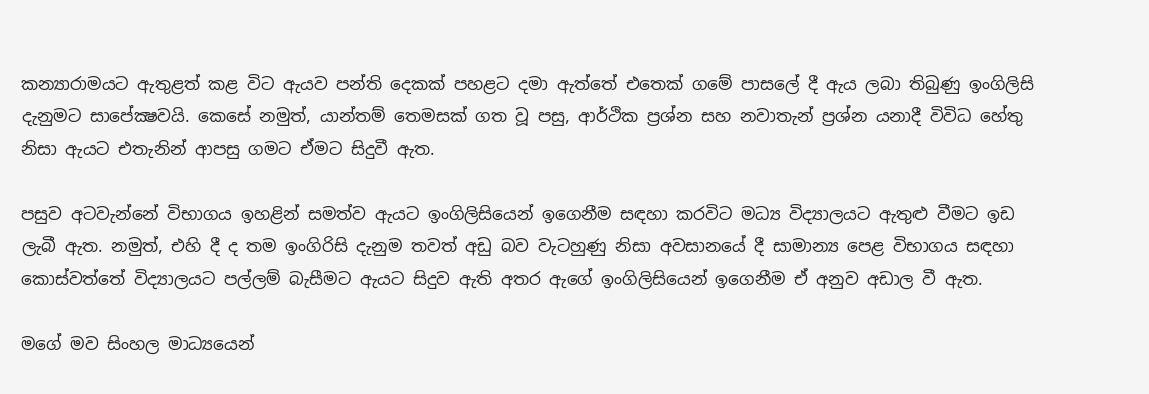කන්‍යාරාමයට ඇතුළත් කළ විට ඇයව පන්ති දෙකක් පහළට දමා ඇත්තේ එතෙක් ගමේ පාසලේ දී ඇය ලබා තිබුණු ඉංගිලිසි දැනුමට සාපේක්‍ෂවයි. කෙසේ නමුත්, යාන්තම් තෙමසක් ගත වූ පසු, ආර්ථික ප්‍රශ්න සහ නවාතැන් ප්‍රශ්න යනාදී විවිධ හේතු නිසා ඇයට එතැනින් ආපසු ගමට ඒමට සිදුවී ඇත.

පසුව අටවැන්නේ විභාගය ඉහළින් සමත්ව ඇයට ඉංගිලිසියෙන් ඉගෙනීම සඳහා කරවිට මධ්‍ය විද්‍යාලයට ඇතුළු වීමට ඉඩ ලැබී ඇත. නමුත්, එහි දී ද තම ඉංගිරිසි දැනුම තවත් අඩු බව වැටහුණු නිසා අවසානයේ දී සාමාන්‍ය පෙළ විභාගය සඳහා කොස්වත්තේ විද්‍යාලයට පල්ලම් බැසීමට ඇයට සිදුව ඇති අතර ඇගේ ඉංගිලිසියෙන් ඉගෙනීම ඒ අනුව අඩාල වී ඇත.

මගේ මව සිංහල මාධ්‍යයෙන්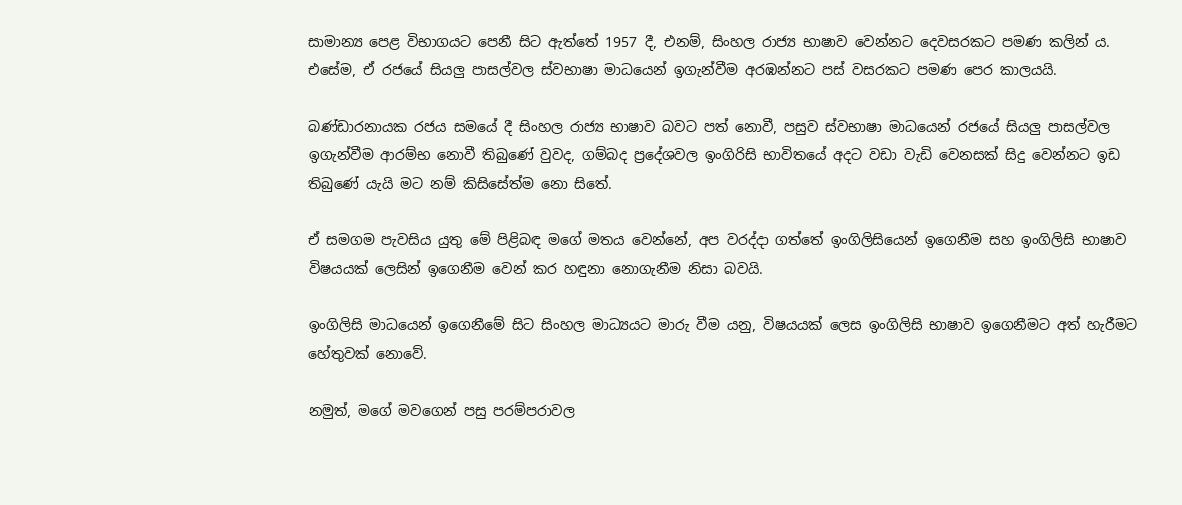සාමාන්‍ය පෙළ විභාගයට පෙනී සිට ඇත්තේ 1957 දී, එනම්, සිංහල රාජ්‍ය භාෂාව වෙන්නට දෙවසරකට පමණ කලින් ය. එසේම, ඒ රජයේ සියලු පාසල්වල ස්වභාෂා මාධයෙන් ඉගැන්වීම අරඹන්නට පස් වසරකට පමණ පෙර කාලයයි.

බණ්ඩාරනායක රජය සමයේ දී සිංහල රාජ්‍ය භාෂාව බවට පත් නොවී, පසුව ස්වභාෂා මාධයෙන් රජයේ සියලු පාසල්වල ඉගැන්වීම ආරම්භ නොවී තිබුණේ වුවද, ගම්බද ප්‍රදේශවල ඉංගිරිසි භාවිතයේ අදට වඩා වැඩි වෙනසක් සිදු වෙන්නට ඉඩ තිබුණේ යැයි මට නම් කිසිසේත්ම නො සිතේ.

ඒ සමගම පැවසිය යුතු මේ පිළිබඳ මගේ මතය වෙන්නේ, අප වරද්දා ගත්තේ ඉංගිලිසියෙන් ඉගෙනීම සහ ඉංගිලිසි භාෂාව විෂයයක් ලෙසින් ඉගෙනීම වෙන් කර හඳුනා නොගැනීම නිසා බවයි.

ඉංගිලිසි මාධයෙන් ඉගෙනීමේ සිට සිංහල මාධ්‍යයට මාරු වීම යනු, විෂයයක් ලෙස ඉංගිලිසි භාෂාව ඉගෙනීමට අත් හැරීමට හේතුවක් නොවේ.

නමුත්, මගේ මවගෙන් පසු පරම්පරාවල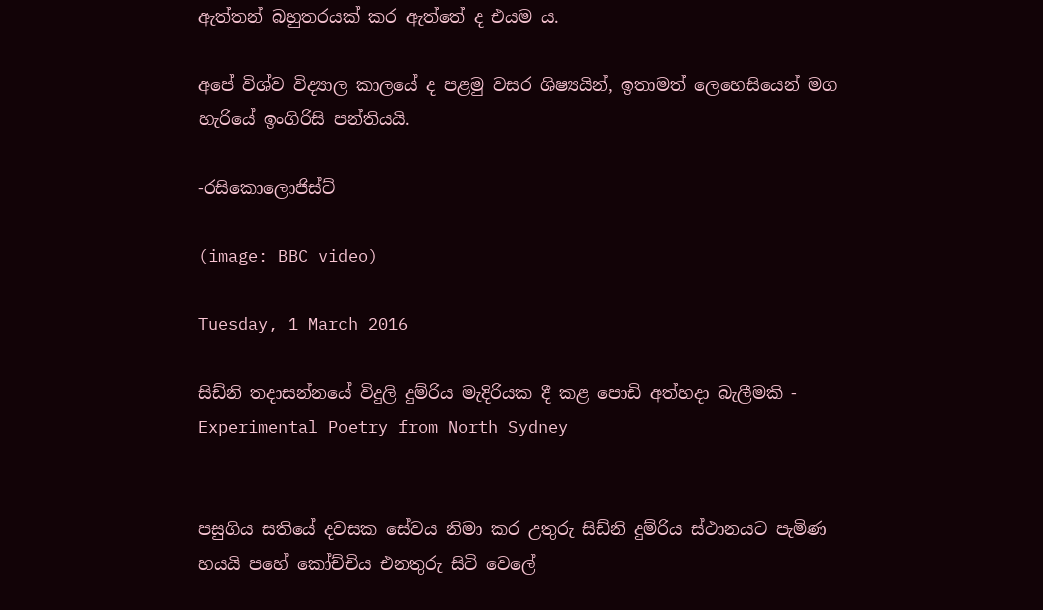ඇත්තන් බහුතරයක් කර ඇත්තේ ද එයම ය.

අපේ විශ්ව විද්‍යාල කාලයේ ද පළමු වසර ශිෂ්‍යයින්, ඉතාමත් ලෙහෙසියෙන් මග හැරියේ ඉංගිරිසි පන්තියයි.

-රසිකොලොජිස්ට්

(image: BBC video)

Tuesday, 1 March 2016

සිඩ්නි තදාසන්නයේ විදුලි දුම්රිය මැදිරියක දී කළ පොඩි අත්හදා බැලීමකි - Experimental Poetry from North Sydney


පසුගිය සතියේ දවසක සේවය නිමා කර උතුරු සිඩ්නි දුම්රිය ස්ථානයට පැමිණ හයයි පහේ කෝච්චිය එනතුරු සිටි වෙලේ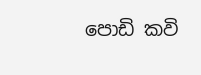පොඩි කවි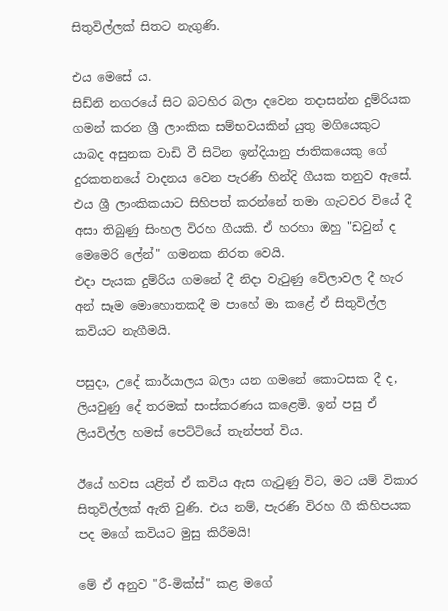සිතුවිල්ලක් සිතට නැගුණි.

එය මෙසේ ය.
සිඩ්නි නගරයේ සිට බටහිර බලා දවෙන තදාසන්න දුම්රියක ගමන් කරන ශ්‍රී ලාංකික සම්භවයකින් යුතු මගියෙකුට යාබද අසුනක වාඩි වී සිටින ඉන්දියානු ජාතිකයෙකු ගේ දුරකතනයේ වාදනය වෙන පැරණි හින්දි ගීයක තනුව ඇසේ. එය ශ්‍රී ලාංකිකයාට සිහිපත් කරන්නේ තමා ගැටවර වියේ දී අසා තිබුණු සිංහල විරහ ගීයකි. ඒ හරහා ඔහු "ඩවුන් ද මෙමෙරි ලේන්" ගමනක නිරත වෙයි.
එදා පැයක දුම්රිය ගමනේ දී නිදා වැටුණු වේලාවල දී හැර අන් සෑම මොහොතකදී ම පාහේ මා කළේ ඒ සිතුවිල්ල කවියට නැගීමයි.

පසුදා, උදේ කාර්යාලය බලා යන ගමනේ කොටසක දී ද, ලියවුණු දේ තරමක් සංස්කරණය කළෙමි. ඉන් පසු ඒ ලියවිල්ල හමස් පෙට්ටියේ තැන්පත් විය.

ඊයේ හවස යළිත් ඒ කවිය ඇස ගැටුණු විට, මට යම් විකාර සිතුවිල්ලක් ඇති වුණි. එය නම්, පැරණි විරහ ගී කිහිපයක පද මගේ කවියට මුසු කිරීමයි!

මේ ඒ අනුව "රී-මික්ස්" කළ මගේ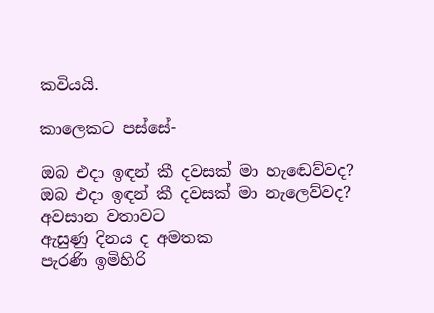කවියයි.

කාලෙකට පස්සේ-

ඔබ එදා ඉඳන් කී දවසක් මා හැඬෙව්වද?
ඔබ එදා ඉඳන් කී දවසක් මා නැලෙව්වද?
අවසාන වතාවට
ඇසුණු දිනය ද අමතක
පැරණි ඉමිහිරි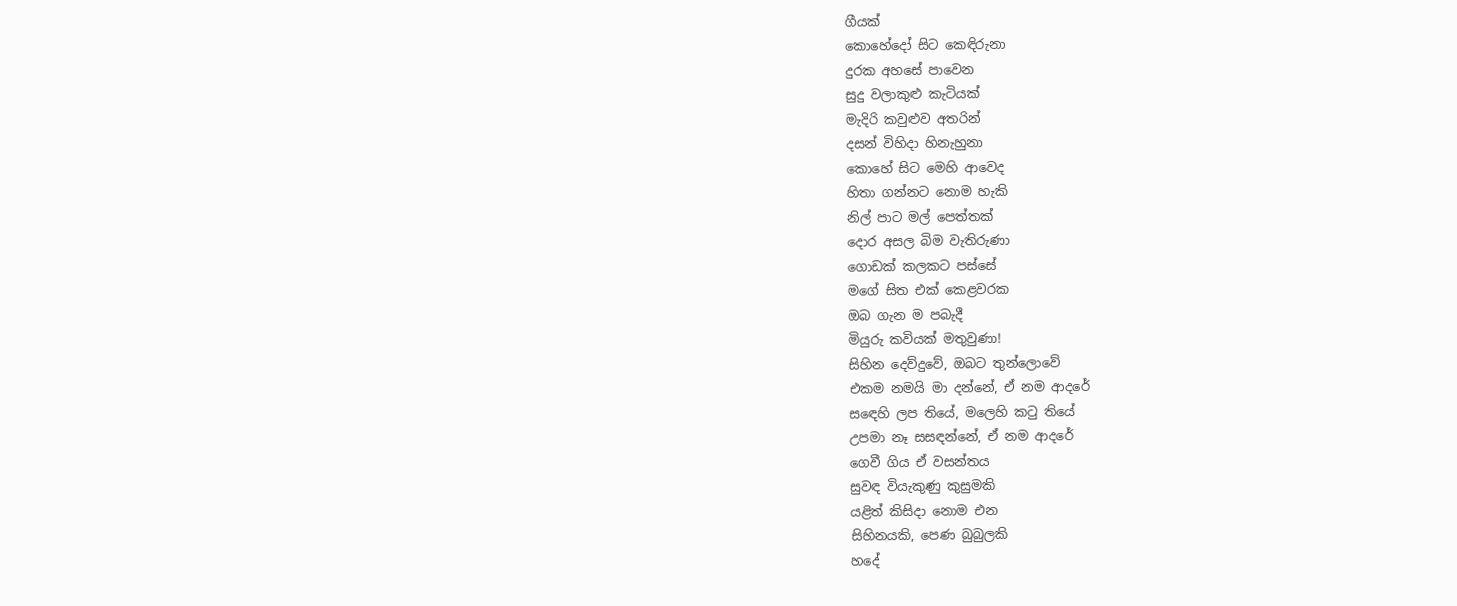ගීයක්
කොහේදෝ සිට කෙඳිරුනා
දුරක අහසේ පාවෙන
සුදු වලාකුළු කැටියක්
මැදිරි කවුළුව අතරින්
දසන් විහිදා හිනැහුනා
කොහේ සිට මෙහි ආවෙද
හිතා ගන්නට නොම හැකි
නිල් පාට මල් පෙත්තක්
දොර අසල බිම වැතිරුණා
ගොඩක් කලකට පස්සේ
මගේ සිත එක් කෙළවරක
ඔබ ගැන ම පබැදී
මියුරු කවියක් මතුවුණා!
සිහින දෙව්දුවේ, ඔබට තුන්ලොවේ
එකම නමයි මා දන්නේ, ඒ නම ආදරේ
සඳෙහි ලප තියේ, මලෙහි කටු තියේ
උපමා නෑ සසඳන්නේ, ඒ නම ආදරේ
ගෙවී ගිය ඒ වසන්තය
සුවඳ වියැකුණු කුසුමකි
යළිත් කිසිදා නොම එන
සිහිනයකි, පෙණ බුබුලකි
හදේ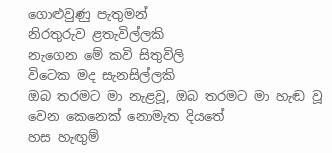ගොළුවුණු පැතුමන්
නිරතුරුව ළතැවිල්ලකි
නැගෙන මේ කවි සිතුවිලි
විටෙක මද සැනසිල්ලකි
ඔබ තරමට මා නැළවූ, ඔබ තරමට මා හැඬ වූ
වෙන කෙනෙක් නොමැත දියතේ
හස හැඟුම්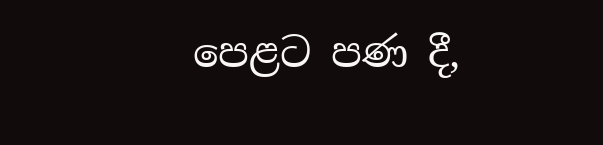පෙළට පණ දී,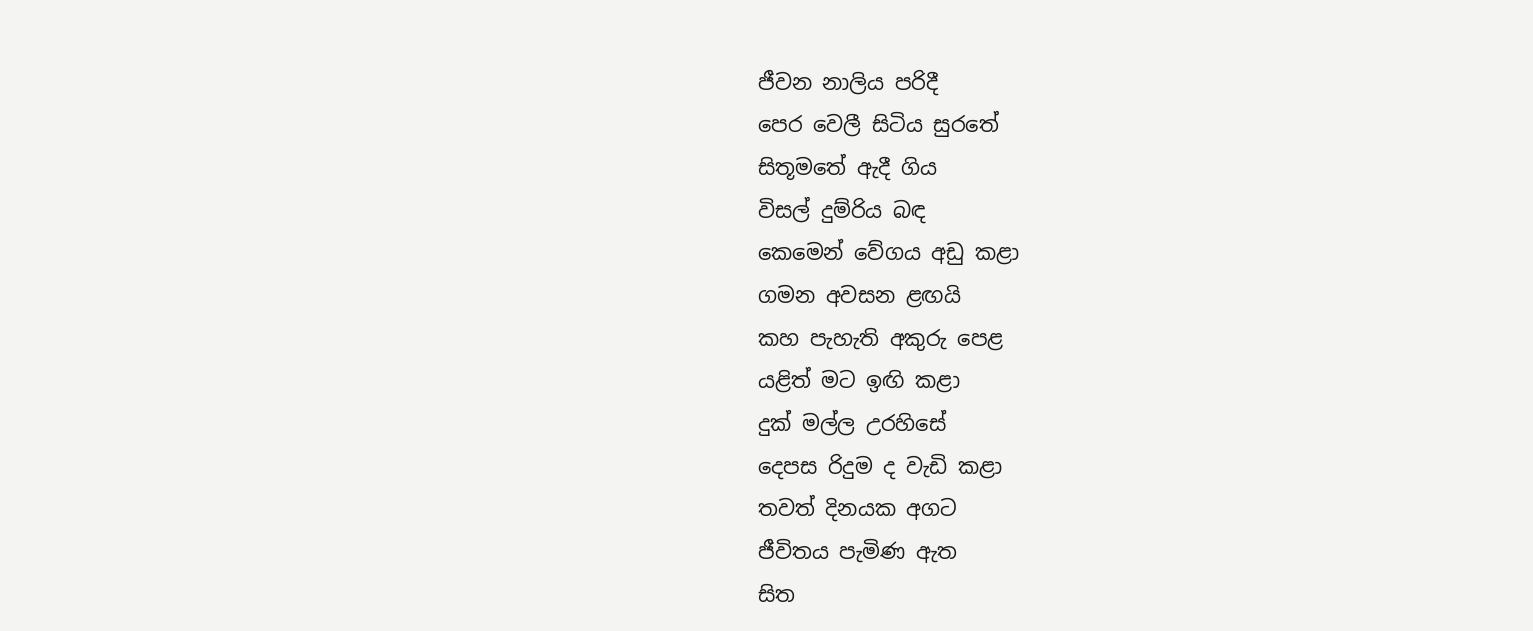ජීවන නාලිය පරිදී
පෙර වෙලී සිටිය සුරතේ
සිතූමතේ ඇදී ගිය
විසල් දුම්රිය බඳ
කෙමෙන් වේගය අඩු කළා
ගමන අවසන ළඟයි
කහ පැහැති අකුරු පෙළ
යළිත් මට ඉඟි කළා
දුක් මල්ල උරහිසේ
දෙපස රිදුම ද වැඩි කළා
තවත් දිනයක අගට
ජීවිතය පැමිණ ඇත
සිත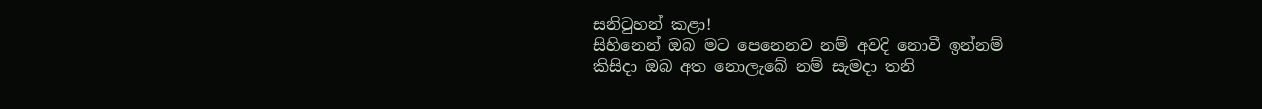සනිටුහන් කළා!
සිහිනෙන් ඔබ මට පෙනෙනව නම් අවදි නොවී ඉන්නම්
කිසිදා ඔබ අත නොලැබේ නම් සැමදා තනි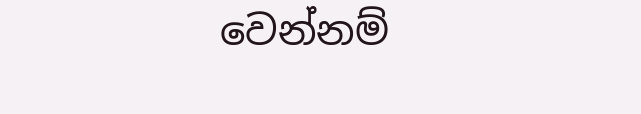වෙන්නම්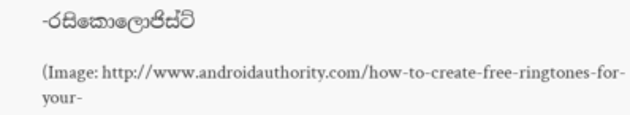-රසිකොලොජිස්ට්

(Image: http://www.androidauthority.com/how-to-create-free-ringtones-for-your-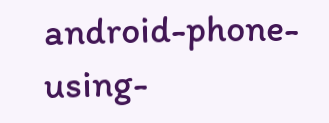android-phone-using-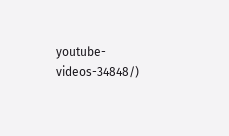youtube-videos-34848/)